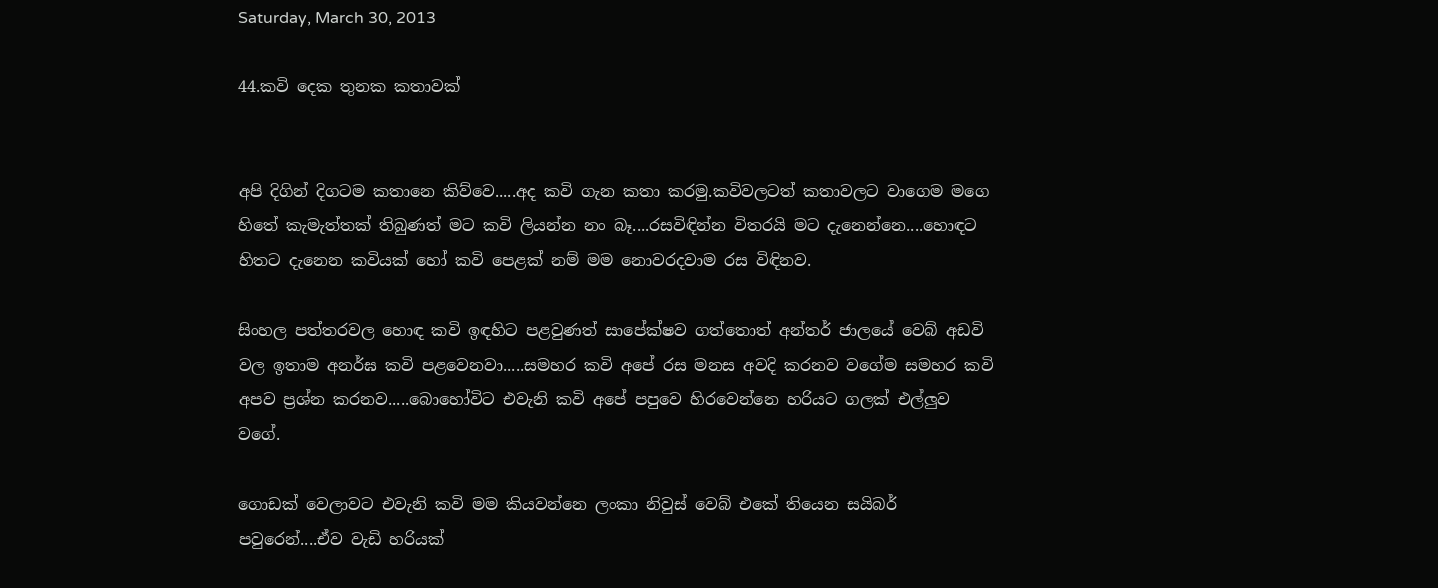Saturday, March 30, 2013

44.කවි දෙක තුනක කතාවක්


අපි දිගින් දිගටම කතානෙ කිව්වෙ.....අද කවි ගැන කතා කරමු.කවිවලටත් කතාවලට වාගෙම මගෙ හිතේ කැමැත්තක් තිබුණත් මට කවි ලියන්න නං බෑ....රසවිඳින්න විතරයි මට දැනෙන්නෙ....හොඳට හිතට දැනෙන කවියක් හෝ කවි පෙළක් නම් මම නොවරදවාම රස විඳිනව.

සිංහල පත්තරවල හොඳ කවි ඉඳහිට පළවුණත් සාපේක්ෂව ගත්තොත් අන්තර් ජාලයේ වෙබ් අඩවි වල ඉතාම අනර්ඝ කවි පළවෙනවා.....සමහර කවි අපේ රස මනස අවදි කරනව වගේම සමහර කවි අපව ප්‍රශ්න කරනව.....බොහෝවිට එවැනි කවි අපේ පපුවෙ හිරවෙන්නෙ හරියට ගලක් එල්ලුව වගේ.

ගොඩක් වෙලාවට එවැනි කවි මම කියවන්නෙ ලංකා නිවුස් වෙබ් එකේ තියෙන සයිබර් පවුරෙන්....ඒව වැඩි හරියක්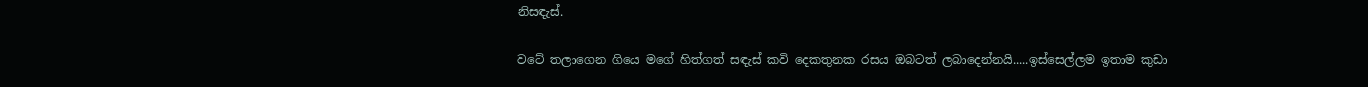නිසඳැස්.

වටේ තලාගෙන ගියෙ මගේ හිත්ගත් සඳැස් කවි දෙකතුනක රසය ඔබටත් ලබාදෙන්නයි.....ඉස්සෙල්ලම ඉතාම කුඩා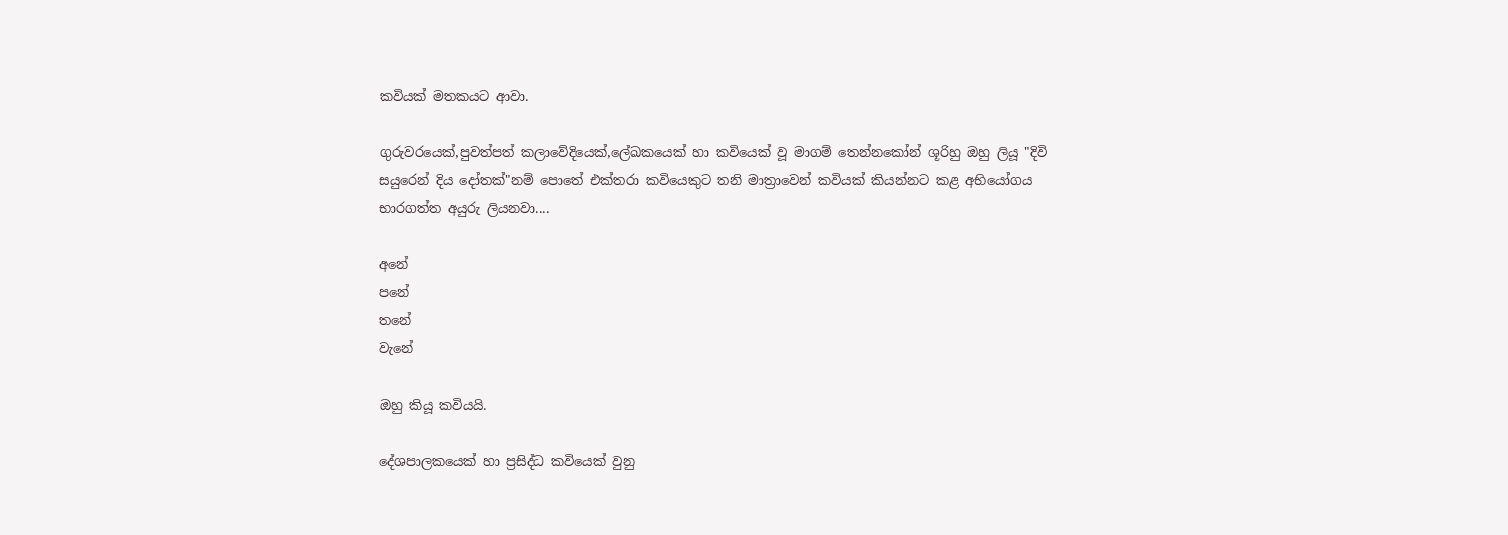කවියක් මතකයට ආවා.

ගුරුවරයෙක්,පුවත්පත් කලාවේදියෙක්,ලේඛකයෙක් හා කවියෙක් වූ මාගම් තෙන්නකෝන් ශූරිහු ඔහු ලියූ "දිවි සයුරෙන් දිය දෝතක්"නම් පොතේ එක්තරා කවියෙකුට තනි මාත්‍රාවෙන් කවියක් කියන්නට කළ අභියෝගය භාරගත්ත අයුරු ලියනවා....

අනේ
පනේ
තනේ
වැනේ

ඔහු කියූ කවියයි.

දේශපාලකයෙක් හා ප්‍රසිද්ධ කවියෙක් වුනු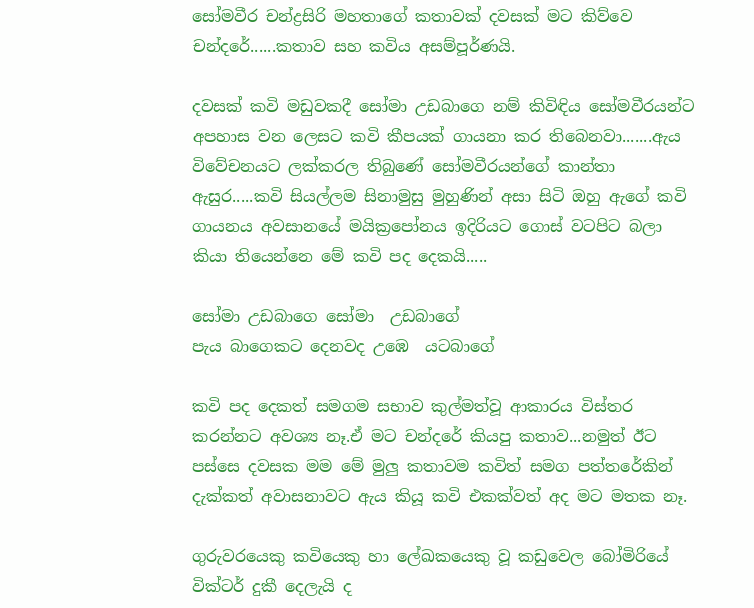සෝමවීර චන්ද්‍රසිරි මහතාගේ කතාවක් දවසක් මට කිව්වෙ චන්දරේ......කතාව සහ කවිය අසම්පූර්ණයි.

දවසක් කවි මඩුවකදී සෝමා උඩබාගෙ නම් කිවිඳිය සෝමවීරයන්ට අපහාස වන ලෙසට කවි කීපයක් ගායනා කර තිබෙනවා.......ඇය විවේචනයට ලක්කරල තිබුණේ සෝමවීරයන්ගේ කාන්තා ඇසුර.....කවි සියල්ලම සිනාමුසු මුහුණින් අසා සිටි ඔහු ඇගේ කවි ගායනය අවසානයේ මයික්‍රපෝනය ඉදිරියට ගොස් වටපිට බලා කියා තියෙන්නෙ මේ කවි පද දෙකයි.....

සෝමා උඩබාගෙ සෝමා  උඩබාගේ
පැය බාගෙකට දෙනවද උඹෙ  යටබාගේ

කවි පද දෙකත් සමගම සභාව කුල්මත්වූ ආකාරය විස්තර කරන්නට අවශ්‍ය නෑ.ඒ මට චන්දරේ කියපු කතාව...නමුත් ඊට පස්සෙ දවසක මම මේ මුලු කතාවම කවිත් සමග පත්තරේකින් දැක්කත් අවාසනාවට ඇය කියූ කවි එකක්වත් අද මට මතක නෑ.

ගුරුවරයෙකු කවියෙකු හා ලේඛකයෙකු වූ කඩුවෙල බෝමිරියේ වික්ටර් දුකී දෙලැයි ද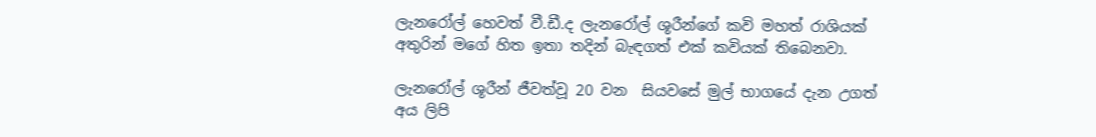ලැනරෝල් හෙවත් වී.ඩී.ද ලැනරෝල් ශූරීන්ගේ කවි මහත් රාශියක් අතුරින් මගේ හිත ඉතා තදින් බැඳගත් එක් කවියක් තිබෙනවා.

ලැනරෝල් ශූරීන් ජීවත්වූ 20 වන  සියවසේ මුල් භාගයේ දැන උගත් අය ලිපි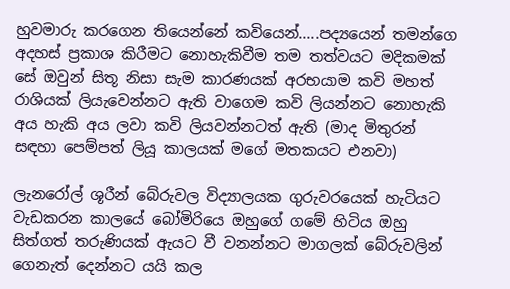හුවමාරු කරගෙන තියෙන්නේ කවියෙන්.....පද්‍යයෙන් තමන්ගෙ අදහස් ප්‍රකාශ කිරීමට නොහැකිවීම තම තත්වයට මදිකමක් සේ ඔවුන් සිතූ නිසා සැම කාරණයක් අරභයාම කවි මහත් රාශියක් ලියැවෙන්නට ඇති වාගෙම කවි ලියන්නට නොහැකි අය හැකි අය ලවා කවි ලියවන්නටත් ඇති (මාද මිතුරන් සඳහා පෙම්පත් ලියූ කාලයක් මගේ මතකයට එනවා)

ලැනරෝල් ශූරීන් බේරුවල විද්‍යාලයක ගුරුවරයෙක් හැටියට වැඩකරන කාලයේ බෝමිරියෙ ඔහුගේ ගමේ හිටිය ඔහු සිත්ගත් තරුණියක් ඇයට වී වනන්නට මාගලක් බේරුවලින් ගෙනැත් දෙන්නට යයි කල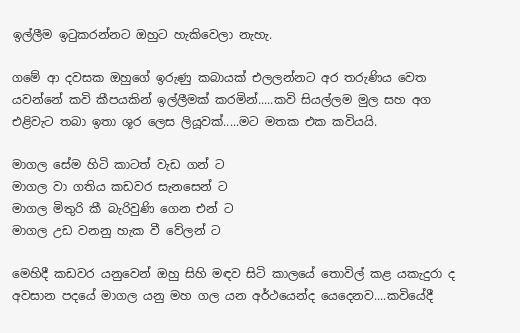ඉල්ලීම ඉටුකරන්නට ඔහුට හැකිවෙලා නැහැ.

ගමේ ආ දවසක ඔහුගේ ඉරුණු කබායක් එලලන්නට අර තරුණිය වෙත යවන්නේ කවි කීපයකින් ඉල්ලීමක් කරමින්.....කවි සියල්ලම මුල සහ අග එළිවැට තබා ඉතා ශූර ලෙස ලියූවක්.....මට මතක එක කවියයි.

මාගල සේම හිටි කාටත් වැඩ ගන් ට
මාගල වා ගතිය කඩවර සැනසෙන් ට
මාගල මිතුරි කී බැරිවුණි ගෙන එන් ට
මාගල උඩ වනනු හැක වී වේලන් ට

මෙහිදී කඩවර යනුවෙන් ඔහු සිහි මඳව සිටි කාලයේ තොවිල් කළ යකැදුරා ද අවසාන පදයේ මාගල යනු මහ ගල යන අර්ථයෙන්ද යෙදෙනව....කවියේදී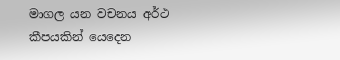මාගල යන වචනය අර්ථ කීපයකින් යෙදෙන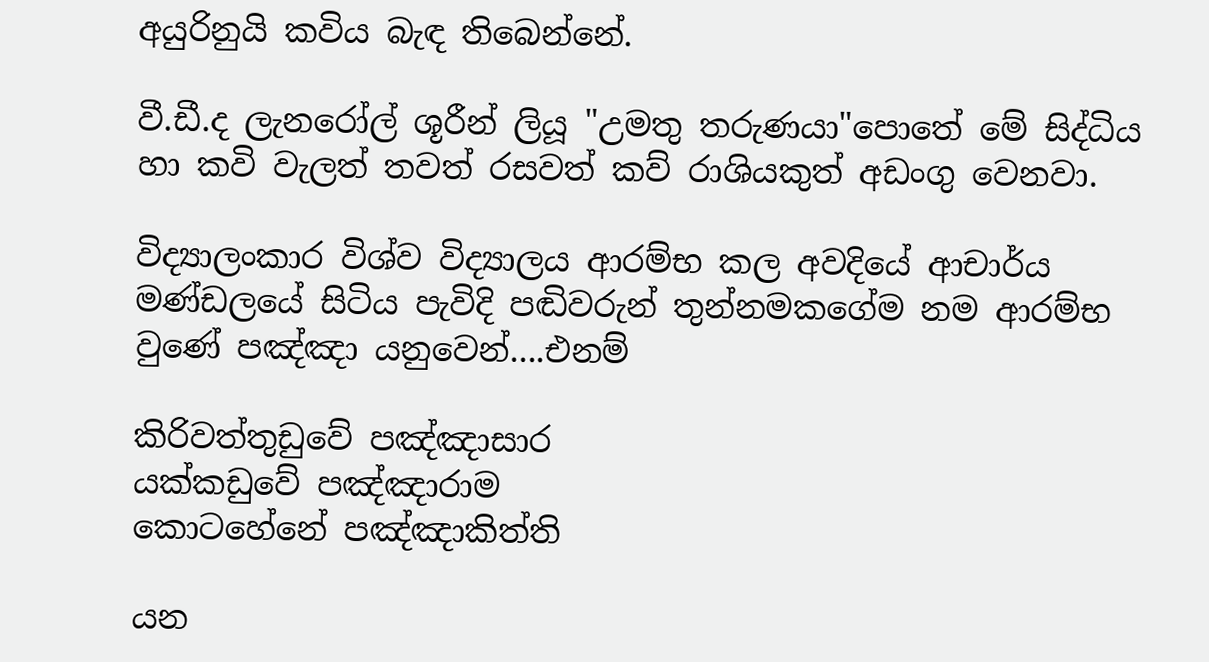අයුරිනුයි කවිය බැඳ තිබෙන්නේ.

වී.ඩී.ද ලැනරෝල් ශූරීන් ලියූ "උමතු තරුණයා"පොතේ මේ සිද්ධිය හා කවි වැලත් තවත් රසවත් කව් රාශියකුත් අඩංගු වෙනවා.

විද්‍යාලංකාර විශ්ව විද්‍යාලය ආරම්භ කල අවදියේ ආචාර්ය මණ්ඩලයේ සිටිය පැවිදි පඬිවරුන් තුන්නමකගේම නම ආරම්භ වුණේ පඤ්ඤා යනුවෙන්....එනම්

කිරිවත්තුඩුවේ පඤ්ඤාසාර
යක්කඩුවේ පඤ්ඤාරාම
කොටහේනේ පඤ්ඤාකිත්ති

යන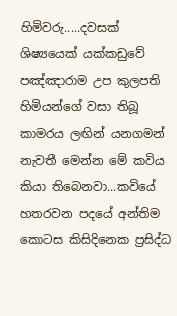හිමිවරු.....දවසක් ශිෂ්‍යයෙක් යක්කඩුවේ පඤ්ඤාරාම උප කුලපති හිමියන්ගේ වසා තිබූ කාමරය ලඟින් යනගමන් නැවතී මෙන්න මේ කවිය කියා තිබෙනවා...කවියේ හතරවන පදයේ අන්තිම කොටස කිසිදිනෙක ප්‍රසිද්ධ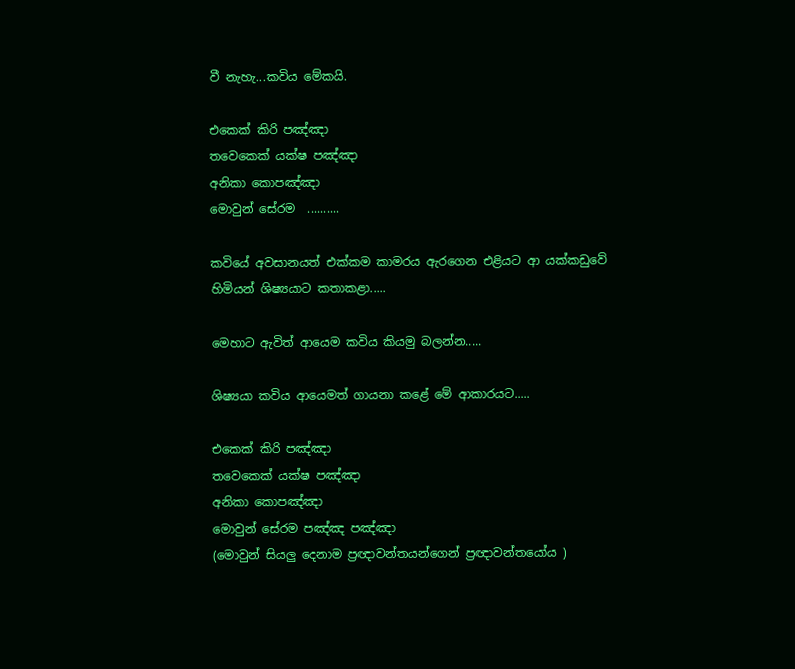වී නැහැ...කවිය මේකයි.

එකෙක් කිරි පඤ්ඤා
තවෙකෙක් යක්ෂ පඤ්ඤා
අනිකා කොපඤ්ඤා
මොවුන් සේරම  ..........

කවියේ අවසානයත් එක්කම කාමරය ඇරගෙන එළියට ආ යක්කඩුවේ හිමියන් ශිෂ්‍යයාට කතාකළා.....

මෙහාට ඇවිත් ආයෙම කවිය කියමු බලන්න.....

ශිෂ්‍යයා කවිය ආයෙමත් ගායනා කළේ මේ ආකාරයට.....

එකෙක් කිරි පඤ්ඤා
තවෙකෙක් යක්ෂ පඤ්ඤා
අනිකා කොපඤ්ඤා
මොවුන් සේරම පඤ්ඤ පඤ්ඤා
(මොවුන් සියලු දෙනාම ප්‍රඥාවන්තයන්ගෙන් ප්‍රඥාවන්තයෝය )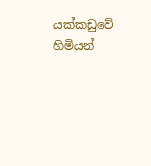යක්කඩුවේ හිමියන්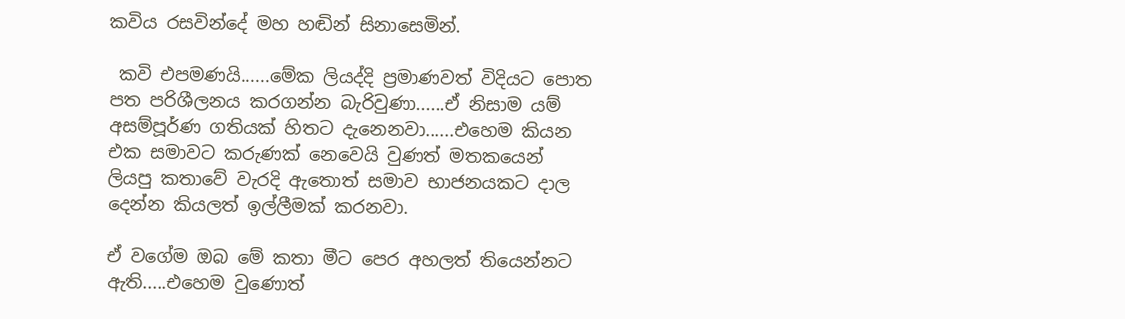කවිය රසවින්දේ මහ හඬින් සිනාසෙමින්.

 කවි එපමණයි......මේක ලියද්දි ප්‍රමාණවත් විදියට පොත පත පරිශීලනය කරගන්න බැරිවුණා......ඒ නිසාම යම් අසම්පූර්ණ ගතියක් හිතට දැනෙනවා......එහෙම කියන එක සමාවට කරුණක් නෙවෙයි වුණත් මතකයෙන් ලියපු කතාවේ වැරදි ඇතොත් සමාව භාජනයකට දාල දෙන්න කියලත් ඉල්ලීමක් කරනවා.

ඒ වගේම ඔබ මේ කතා මීට පෙර අහලත් තියෙන්නට ඇති.....එහෙම වුණොත්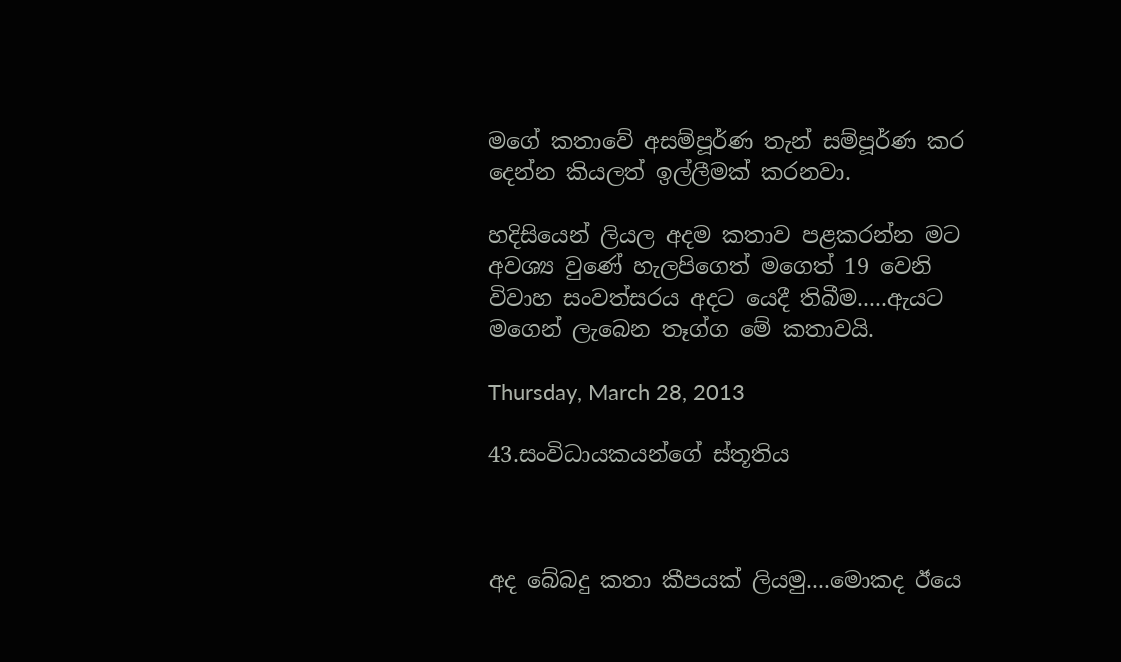මගේ කතාවේ අසම්පූර්ණ තැන් සම්පූර්ණ කර දෙන්න කියලත් ඉල්ලීමක් කරනවා.

හදිසියෙන් ලියල අදම කතාව පළකරන්න මට අවශ්‍ය වුණේ හැලපිගෙත් මගෙත් 19 වෙනි විවාහ සංවත්සරය අදට යෙදී තිබීම.....ඇයට මගෙන් ලැබෙන තෑග්ග මේ කතාවයි.

Thursday, March 28, 2013

43.සංවිධායකයන්ගේ ස්තූතිය



අද බේබදු කතා කීපයක් ලියමු....මොකද ඊයෙ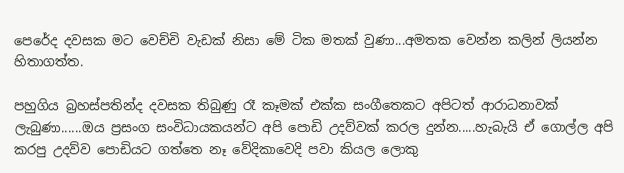පෙරේද දවසක මට වෙච්චි වැඩක් නිසා මේ ටික මතක් වුණා...අමතක වෙන්න කලින් ලියන්න හිතාගත්ත.

පහුගිය බ්‍රහස්පතින්ද දවසක තිබුණු රෑ කෑමක් එක්ක සංගීතෙකට අපිටත් ආරාධනාවක් ලැබුණා......ඔය ප්‍රසංග සංවිධායකයන්ට අපි පොඩි උදව්වක් කරල දුන්න.....හැබැයි ඒ ගොල්ල අපි කරපු උදව්ව පොඩියට ගත්තෙ නෑ වේදිකාවෙදි පවා කියල ලොකු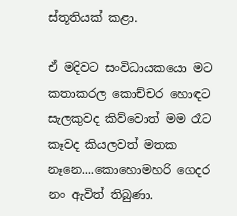ස්තූතියක් කළා.

ඒ මදිවට සංවිධායකයො මට කතාකරල කොච්චර හොඳට සැලකුවද කිව්වොත් මම රෑට කෑවද කියලවත් මතක නෑනෙ....කොහොමහරි ගෙදර නං ඇවිත් තිබුණා.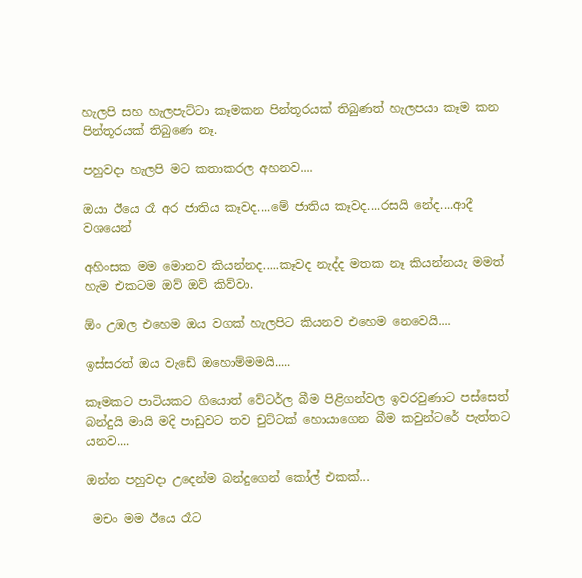හැලපි සහ හැලපැට්ටා කෑමකන පින්තූරයක් තිබුණත් හැලපයා කෑම කන පින්තූරයක් තිබුණෙ නෑ.

පහුවදා හැලපි මට කතාකරල අහනව....

ඔයා ඊයෙ රෑ අර ජාතිය කෑවද....මේ ජාතිය කෑවද....රසයි නේද....ආදී වශයෙන්

අහිංසක මම මොනව කියන්නද.....කෑවද නැද්ද මතක නෑ කියන්නයැ මමත් හැම එකටම ඔව් ඔව් කිව්වා.

ඕං උඹල එහෙම ඔය වගක් හැලපිට කියනව එහෙම නෙවෙයි....

ඉස්සරත් ඔය වැඩේ ඔහොම්මමයි.....

කෑමකට පාටියකට ගියොත් වේටර්ල බීම පිළිගන්වල ඉවරවුණාට පස්සෙත් බන්දුයි මායි මදි පාඩුවට තව චුට්ටක් හොයාගෙන බීම කවුන්ටරේ පැත්තට යනව....

ඔන්න පහුවදා උදෙන්ම බන්දුගෙන් කෝල් එකක්...

 මචං මම ඊයෙ රෑට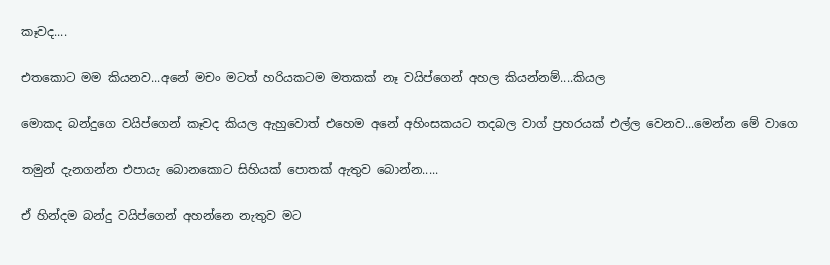කෑවද....

එතකොට මම කියනව...අනේ මචං මටත් හරියකටම මතකක් නෑ වයිප්ගෙන් අහල කියන්නම්....කියල

මොකද බන්දුගෙ වයිප්ගෙන් කෑවද කියල ඇහුවොත් එහෙම අනේ අහිංසකයට තදබල වාග් ප්‍රහරයක් එල්ල වෙනව...මෙන්න මේ වාගෙ

තමුන් දැනගන්න එපායැ බොනකොට සිහියක් පොතක් ඇතුව බොන්න.....

ඒ හින්දම බන්දු වයිප්ගෙන් අහන්නෙ නැතුව මට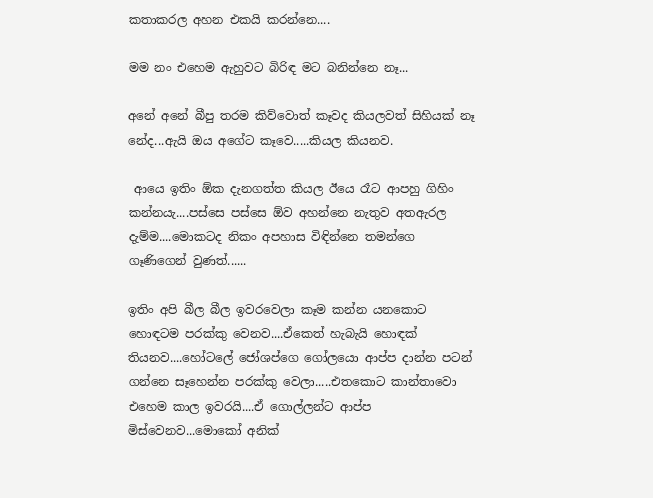කතාකරල අහන එකයි කරන්නෙ....

මම නං එහෙම ඇහුවට බිරිඳ මට බනින්නෙ නෑ...

අනේ අනේ බීපු තරම කිව්වොත් කෑවද කියලවත් සිහියක් නෑ නේද...ඇයි ඔය අගේට කෑවෙ.....කියල කියනව.

 ආයෙ ඉතිං ඕක දැනගත්ත කියල ඊයෙ රෑට ආපහු ගිහිං කන්නයැ....පස්සෙ පස්සෙ ඕව අහන්නෙ නැතුව අතඇරල දැම්ම....මොකටද නිකං අපහාස විඳින්නෙ තමන්ගෙ ගෑණිගෙන් වුණත්......

ඉතිං අපි බීල බීල ඉවරවෙලා කෑම කන්න යනකොට හොඳටම පරක්කු වෙනව....ඒකෙත් හැබැයි හොඳක් තියනව....හෝටලේ ජෝශප්ගෙ ගෝලයො ආප්ප දාන්න පටන් ගන්නෙ සෑහෙන්න පරක්කු වෙලා.....එතකොට කාන්තාවො එහෙම කාල ඉවරයි....ඒ ගොල්ලන්ට ආප්ප මිස්වෙනව...මොකෝ අනික්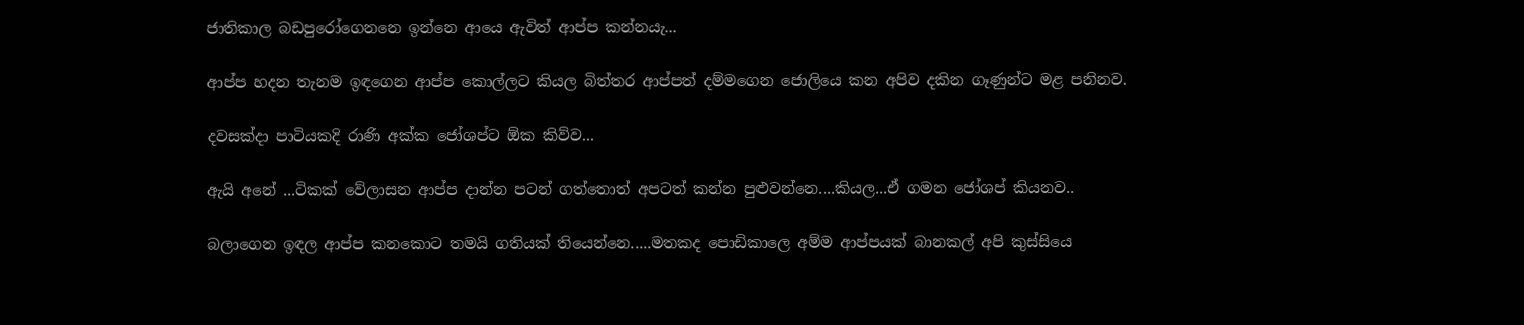ජාතිකාල බඩපුරෝගෙනනෙ ඉන්නෙ ආයෙ ඇවිත් ආප්ප කන්නයැ...

ආප්ප හදන තැනම ඉඳගෙන ආප්ප කොල්ලට කියල බිත්තර ආප්පත් දම්මගෙන ජොලියෙ කන අපිව දකින ගෑණුන්ට මළ පනිනව.

දවසක්දා පාටියකදි රාණි අක්ක ජෝශප්ට ඕක කිව්ව...

ඇයි අනේ ...ටිකක් වේලාසන ආප්ප දාන්න පටන් ගත්තොත් අපටත් කන්න පුළුවන්නෙ....කියල...ඒ ගමන ජෝශප් කියනව..

බලාගෙන ඉඳල ආප්ප කනකොට තමයි ගතියක් තියෙන්නෙ.....මතකද පොඩිකාලෙ අම්ම ආප්පයක් බානකල් අපි කුස්සියෙ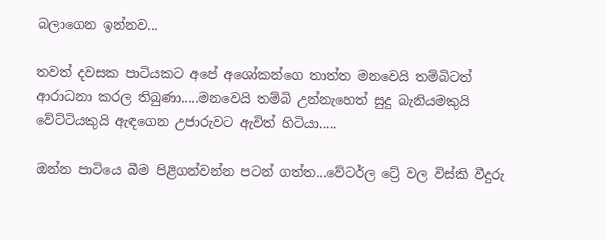බලාගෙන ඉන්නව...

තවත් දවසක පාටියකට අපේ අශෝකන්ගෙ තාත්ත මනවෙයි තම්බිටත් ආරාධනා කරල තිබුණා.....මනවෙයි තම්බි උන්නැහෙත් සුදු බැනියමකුයි වේට්ටියකුයි ඇඳගෙන උජාරුවට ඇවිත් හිටියා.....

ඔන්න පාටියෙ බීම පිළිගන්වන්න පටන් ගත්ත...වේටර්ල ට්‍රේ වල විස්කි වීදුරු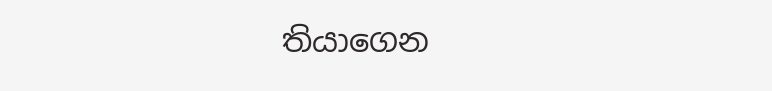තියාගෙන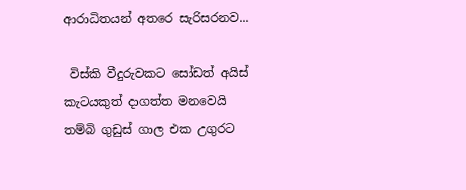ආරාධිතයන් අතරෙ සැරිසරනව...

 විස්කි වීදුරුවකට සෝඩත් අයිස් කැටයකුත් දාගත්ත මනවෙයි තම්බි ගුඩුස් ගාල එක උගුරට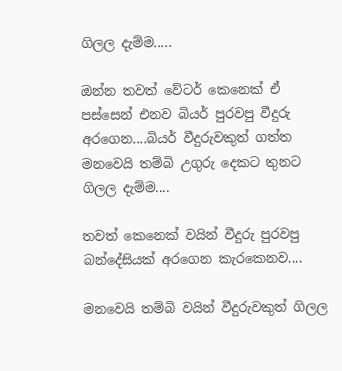ගිලල දැම්ම.....

ඔන්න තවත් වේටර් කෙනෙක් ඒ පස්සෙන් එනව බියර් පුරවපු වීදුරු අරගෙන....බියර් වීදුරුවකුත් ගත්ත මනවෙයි තම්බි උගුරු දෙකට තුනට ගිලල දැම්ම....

තවත් කෙනෙක් වයින් වීදුරු පුරවපු බන්දේසියක් අරගෙන කැරකෙනව....

මනවෙයි තම්බි වයින් වීදුරුවකුත් ගිලල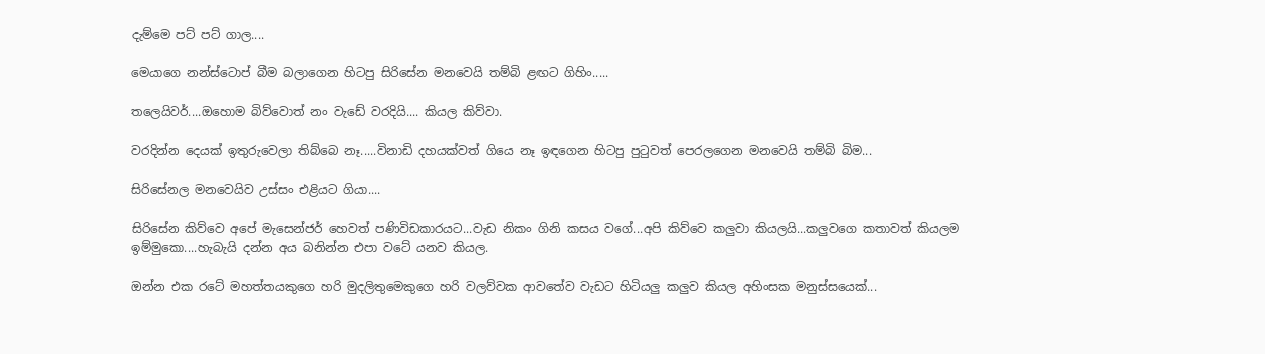දැම්මෙ පට් පට් ගාල....

මෙයාගෙ නන්ස්ටොප් බීම බලාගෙන හිටපු සිරිසේන මනවෙයි තම්බි ළඟට ගිහිං.....

තලෙයිවර්....ඔහොම බිව්වොත් නං වැඩේ වරදියි.... කියල කිව්වා.

වරදින්න දෙයක් ඉතුරුවෙලා තිබ්බෙ නෑ.....විනාඩි දහයක්වත් ගියෙ නෑ ඉඳගෙන හිටපු පුටුවත් පෙරලගෙන මනවෙයි තම්බි බිම...

සිරිසේනල මනවෙයිව උස්සං එළියට ගියා....

සිරිසේන කිව්වෙ අපේ මැසෙන්ජර් හෙවත් පණිවිඩකාරයට...වැඩ නිකං ගිනි කසය වගේ...අපි කිව්වෙ කලුවා කියලයි...කලුවගෙ කතාවත් කියලම ඉම්මුකො....හැබැයි දන්න අය බනින්න එපා වටේ යනව කියල.

ඔන්න එක රටේ මහත්තයකුගෙ හරි මුදලිතුමෙකුගෙ හරි වලව්වක ආවතේව වැඩට හිටියලු කලුව කියල අහිංසක මනුස්සයෙක්...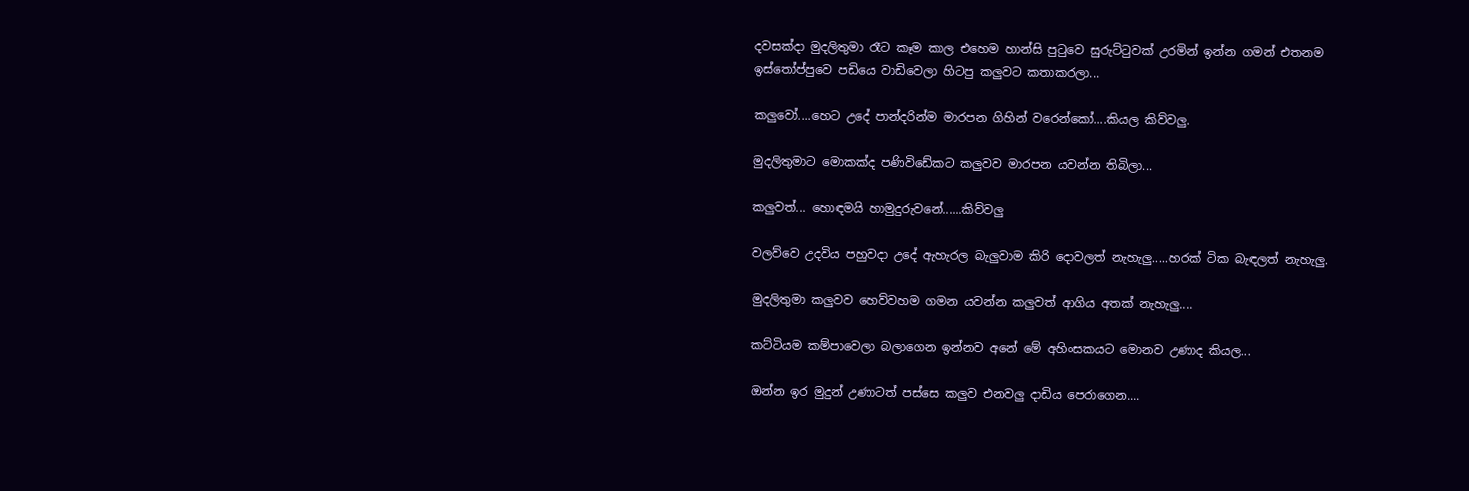දවසක්දා මුදලිතුමා රෑට කෑම කාල එහෙම හාන්සි පුටුවෙ සුරුට්ටුවක් උරමින් ඉන්න ගමන් එතනම ඉස්තෝප්පුවෙ පඩියෙ වාඩිවෙලා හිටපු කලුවට කතාකරලා...

කලුවෝ....හෙට උදේ පාන්දරින්ම මාරපන ගිහින් වරෙන්කෝ....කියල කිව්වලු.

මුදලිතුමාට මොකක්ද පණිවිඩේකට කලුවව මාරපන යවන්න තිබිලා...

කලුවත්... හොඳමයි හාමුදුරුවනේ......කිව්වලු

වලව්වෙ උදවිය පහුවදා උදේ ඇහැරල බැලුවාම කිරි දොවලත් නැහැලු.....හරක් ටික බැඳලත් නැහැලු.

මුදලිතුමා කලුවව හෙව්වහම ගමන යවන්න කලුවත් ආගිය අතක් නැහැලු....

කට්ටියම කම්පාවෙලා බලාගෙන ඉන්නව අනේ මේ අහිංසකයට මොනව උණාද කියල...

ඔන්න ඉර මුදුන් උණාටත් පස්සෙ කලුව එනවලු දාඩිය පෙරාගෙන....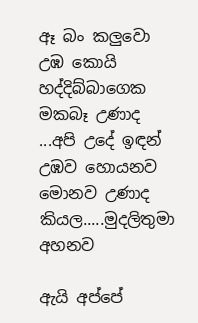ඈ බං කලුවො උඹ කොයි හද්දිබ්බාගෙක මකබෑ උණාද ...අපි උදේ ඉඳන් උඹව හොයනව මොනව උණාද කියල.....මුදලිතුමා අහනව

ඇයි අප්පේ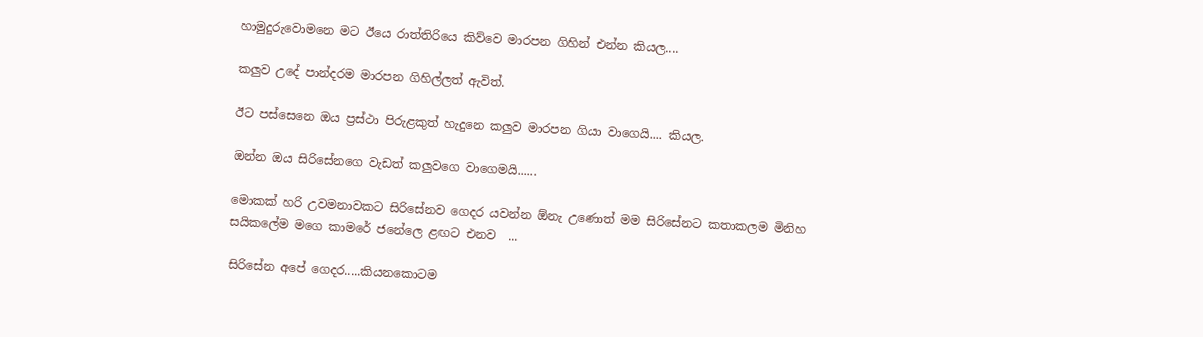හාමුදුරුවොමනෙ මට ඊයෙ රාත්තිරියෙ කිව්වෙ මාරපන ගිහින් එන්න කියල....

කලුව උදේ පාන්දරම මාරපන ගිහිල්ලත් ඇවිත්.

ඊට පස්සෙනෙ ඔය ප්‍රස්ථා පිරුළකුත් හැදුනෙ කලුව මාරපන ගියා වාගෙයි.... කියල.

ඔන්න ඔය සිරිසේනගෙ වැඩත් කලුවගෙ වාගෙමයි......

මොකක් හරි උවමනාවකට සිරිසේනව ගෙදර යවන්න ඕනැ උණොත් මම සිරිසේනට කතාකලම මිනිහ සයිකලේම මගෙ කාමරේ ජනේලෙ ළඟට එනව  ...

සිරිසේන අපේ ගෙදර.....කියනකොටම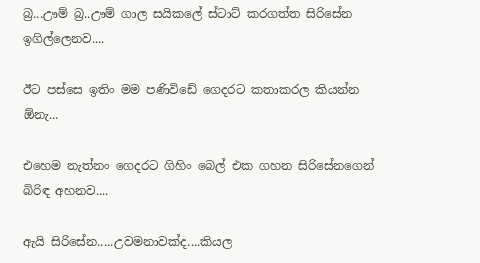බ්‍ර...ඌම් බ්‍ර..ඌම් ගාල සයිකලේ ස්ටාට් කරගත්ත සිරිසේන ඉගිල්ලෙනව....

ඊට පස්සෙ ඉතිං මම පණිවිඩේ ගෙදරට කතාකරල කියන්න ඕනැ...

එහෙම නැත්නං ගෙදරට ගිහිං බෙල් එක ගහන සිරිසේනගෙන් බිරිඳ අහනව....

ඇයි සිරිසේන.....උවමනාවක්ද....කියල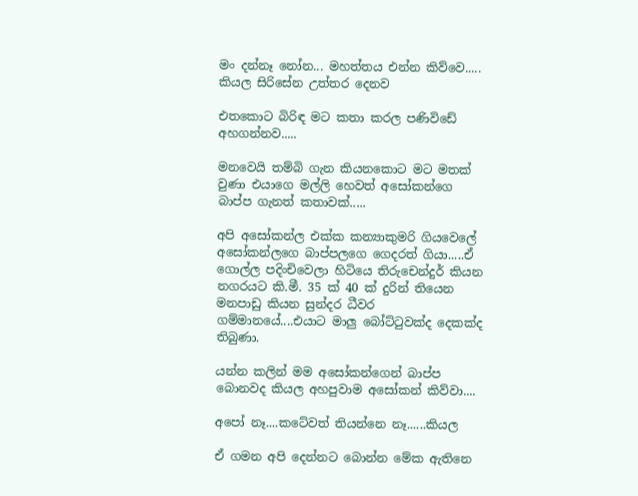මං දන්නෑ නෝන... මහත්තය එන්න කිව්වෙ..... කියල සිරිසේන උත්තර දෙනව

එතකොට බිරිඳ මට කතා කරල පණිවිඩේ අහගන්නව.....

මනවෙයි තම්බි ගැන කියනකොට මට මතක් වුණා එයාගෙ මල්ලි හෙවත් අසෝකන්ගෙ බාප්ප ගැනත් කතාවක්.....

අපි අසෝකන්ල එක්ක කන්‍යාකුමරි ගියවෙලේ අසෝකන්ලගෙ බාප්පලගෙ ගෙදරත් ගියා.....ඒ ගොල්ල පදිංචිවෙලා හිටියෙ තිරුචෙන්දුර් කියන නගරයට කි.මී. 35 ක් 40 ක් දුරින් තියෙන මනපාඩු කියන සුන්දර ධීවර ගම්මානයේ....එයාට මාලු බෝට්ටුවක්ද දෙකක්ද තිබුණා.

යන්න කලින් මම අසෝකන්ගෙන් බාප්ප බොනවද කියල අහපුවාම අසෝකන් කිව්වා....

අපෝ නෑ....කටේවත් තියන්නෙ නෑ......කියල

ඒ ගමන අපි දෙන්නට බොන්න මේක ඇතිනෙ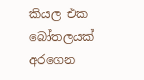කියල එක බෝතලයක් අරගෙන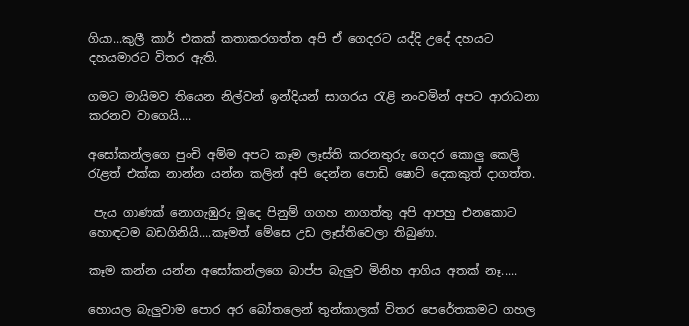ගියා...කුලී කාර් එකක් කතාකරගත්ත අපි ඒ ගෙදරට යද්දි උදේ දහයට දහයමාරට විතර ඇති.

ගමට මායිමව තියෙන නිල්වන් ඉන්දියන් සාගරය රැළි නංවමින් අපට ආරාධනා කරනව වාගෙයි....

අසෝකන්ලගෙ පුංචි අම්ම අපට කෑම ලෑස්ති කරනතුරු ගෙදර කොලු කෙලි රැළත් එක්ක නාන්න යන්න කලින් අපි දෙන්න පොඩි ෂොට් දෙකකුත් දාගත්ත.

 පැය ගාණක් නොගැඹුරු මූදෙ පිනුම් ගගහ නාගත්තු අපි ආපහු එනකොට හොඳටම බඩගිනියි....කෑමත් මේසෙ උඩ ලෑස්තිවෙලා තිබුණා.

කෑම කන්න යන්න අසෝකන්ලගෙ බාප්ප බැලුව මිනිහ ආගිය අතක් නෑ.....

හොයල බැලුවාම පොර අර බෝතලෙන් තුන්කාලක් විතර පෙරේතකමට ගහල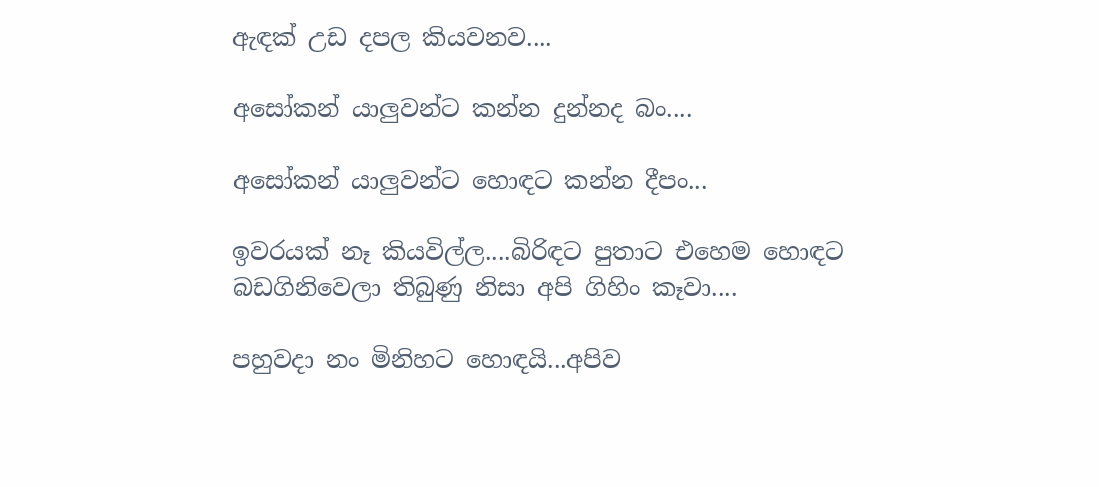ඇඳක් උඩ දපල කියවනව....

අසෝකන් යාලුවන්ට කන්න දුන්නද බං....

අසෝකන් යාලුවන්ට හොඳට කන්න දීපං...

ඉවරයක් නෑ කියවිල්ල....බිරිඳට පුතාට එහෙම හොඳට බඩගිනිවෙලා තිබුණු නිසා අපි ගිහිං කෑවා....

පහුවදා නං මිනිහට හොඳයි...අපිව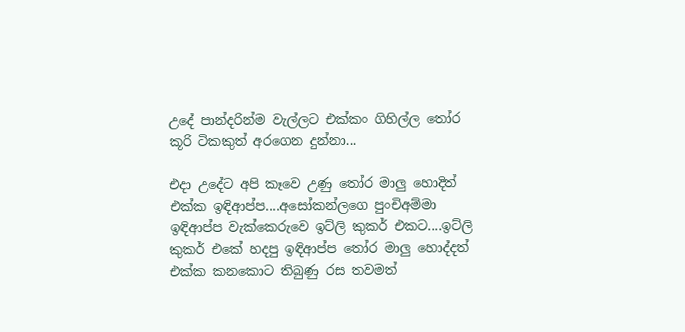උදේ පාන්දරින්ම වැල්ලට එක්කං ගිහිල්ල තෝර කූරි ටිකකුත් අරගෙන දුන්නා...

එදා උදේට අපි කෑවෙ උණු තෝර මාලු හොදිත් එක්ක ඉඳිආප්ප....අසෝකන්ලගෙ පුංචිඅම්මා ඉඳිආප්ප වැක්කෙරුවෙ ඉට්ලි කුකර් එකට....ඉට්ලි කුකර් එකේ හදපු ඉඳිආප්ප තෝර මාලු හොද්දත් එක්ක කනකොට තිබුණු රස තවමත්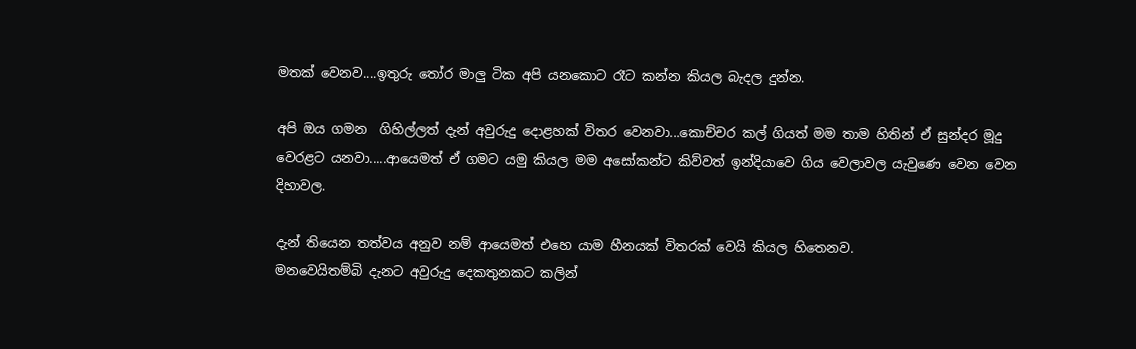මතක් වෙනව....ඉතුරු තෝර මාලු ටික අපි යනකොට රෑට කන්න කියල බැදල දුන්න.

අපි ඔය ගමන  ගිහිල්ලත් දැන් අවුරුදු දොළහක් විතර වෙනවා...කොච්චර කල් ගියත් මම තාම හිතින් ඒ සුන්දර මූදු වෙරළට යනවා.....ආයෙමත් ඒ ගමට යමු කියල මම අසෝකන්ට කිව්වත් ඉන්දියාවෙ ගිය වෙලාවල යැවුණෙ වෙන වෙන දිහාවල.

දැන් තියෙන තත්වය අනුව නම් ආයෙමත් එහෙ යාම හීනයක් විතරක් වෙයි කියල හිතෙනව.
මනවෙයිතම්බි දැනට අවුරුදු දෙකතුනකට කලින්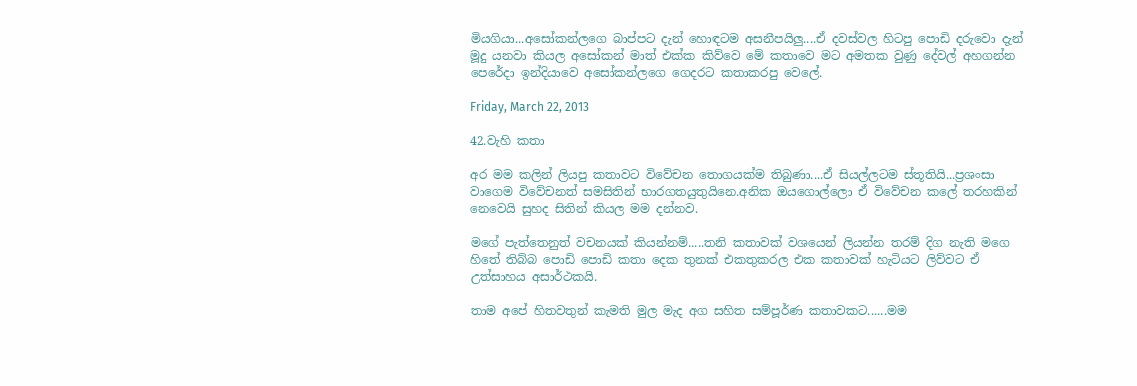මියගියා...අසෝකන්ලගෙ බාප්පට දැන් හොඳටම අසනීපයිලු....ඒ දවස්වල හිටපු පොඩි දරුවො දැන් මූදු යනවා කියල අසෝකන් මාත් එක්ක කිව්වෙ මේ කතාවෙ මට අමතක වුණු දේවල් අහගන්න පෙරේදා ඉන්දියාවෙ අසෝකන්ලගෙ ගෙදරට කතාකරපු වෙලේ.

Friday, March 22, 2013

42.වැහි කතා

අර මම කලින් ලියපු කතාවට විවේචන තොගයක්ම තිබුණා....ඒ සියල්ලටම ස්තූතියි...ප්‍රශංසා වාගෙම විවේචනත් සමසිතින් භාරගතයුතුයිනෙ.අනික ඔයගොල්ලො ඒ විවේචන කලේ තරහකින් නෙවෙයි සුහද සිතින් කියල මම දන්නව.

මගේ පැත්තෙනුත් වචනයක් කියන්නම්.....තනි කතාවක් වශයෙන් ලියන්න තරම් දිග නැති මගෙ හිතේ තිබ්බ පොඩි පොඩි කතා දෙක තුනක් එකතුකරල එක කතාවක් හැටියට ලිව්වට ඒ උත්සාහය අසාර්ථකයි.

තාම අපේ හිතවතුන් කැමති මුල මැද අග සහිත සම්පූර්ණ කතාවකට......මම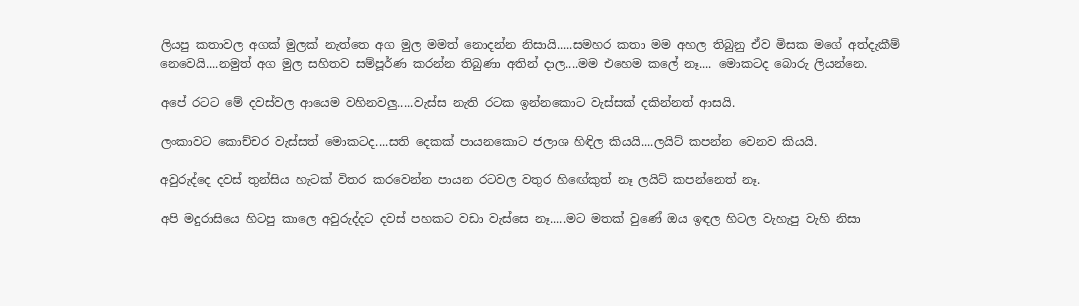ලියපු කතාවල අගක් මුලක් නැත්තෙ අග මුල මමත් නොදන්න නිසායි.....සමහර කතා මම අහල තිබුනු ඒව මිසක මගේ අත්දැකීම් නෙවෙයි....නමුත් අග මුල සහිතව සම්පූර්ණ කරන්න තිබුණා අතින් දාල....මම එහෙම කලේ නෑ.... මොකටද බොරු ලියන්නෙ.

අපේ රටට මේ දවස්වල ආයෙම වහිනවලු.....වැස්ස නැති රටක ඉන්නකොට වැස්සක් දකින්නත් ආසයි.

ලංකාවට කොච්චර වැස්සත් මොකටද....සති දෙකක් පායනකොට ජලාශ හිඳිල කියයි....ලයිට් කපන්න වෙනව කියයි.

අවුරුද්දෙ දවස් තුන්සිය හැටක් විතර කරවෙන්න පායන රටවල වතුර හිඟේකුත් නෑ ලයිට් කපන්නෙත් නෑ.

අපි මදුරාසියෙ හිටපු කාලෙ අවුරුද්දට දවස් පහකට වඩා වැස්සෙ නෑ.....මට මතක් වුණේ ඔය ඉඳල හිටල වැහැපු වැහි නිසා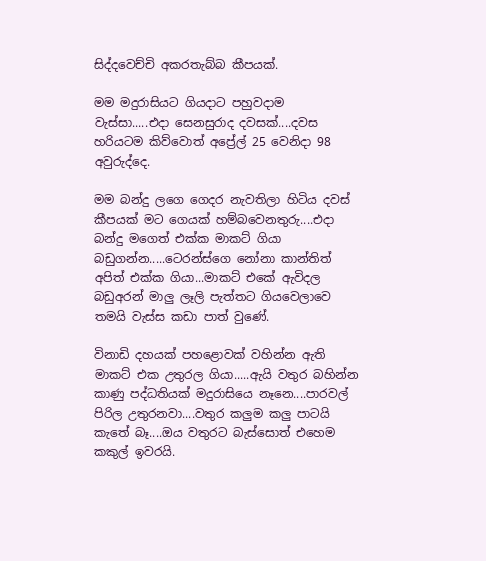සිද්දවෙච්චි අකරතැබ්බ කීපයක්.

මම මදුරාසියට ගියදාට පහුවදාම වැස්සා.....එදා සෙනසුරාද දවසක්....දවස හරියටම කිව්වොත් අප්‍රේල් 25 වෙනිදා 98 අවුරුද්දෙ.

මම බන්දු ලගෙ ගෙදර නැවතිලා හිටිය දවස් කීපයක් මට ගෙයක් හම්බවෙනතුරු....එදා බන්දු මගෙත් එක්ක මාකට් ගියා බඩුගන්න.....ටෙරන්ස්ගෙ නෝනා කාන්තිත් අපිත් එක්ක ගියා...මාකට් එකේ ඇවිදල බඩුඅරන් මාලු ලෑලි පැත්තට ගියවෙලාවෙ තමයි වැස්ස කඩා පාත් වුණේ.

විනාඩි දහයක් පහළොවක් වහින්න ඇති මාකට් එක උතුරල ගියා.....ඇයි වතුර බහින්න කාණු පද්ධතියක් මදුරාසියෙ නෑනෙ....පාරවල් පිරිල උතුරනවා....වතුර කලුම කලු පාටයි කැතේ බෑ....ඔය වතුරට බැස්සොත් එහෙම කකුල් ඉවරයි.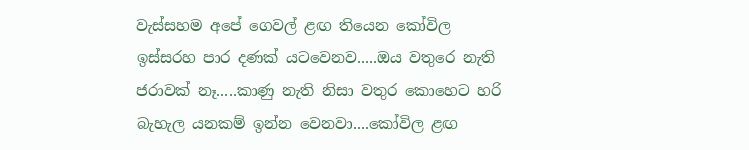වැස්සහම අපේ ගෙවල් ළඟ තියෙන කෝවිල ඉස්සරහ පාර දණක් යටවෙනව.....ඔය වතුරෙ නැති ජරාවක් නෑ.....කාණු නැති නිසා වතුර කොහෙට හරි බැහැල යනකම් ඉන්න වෙනවා....කෝවිල ළඟ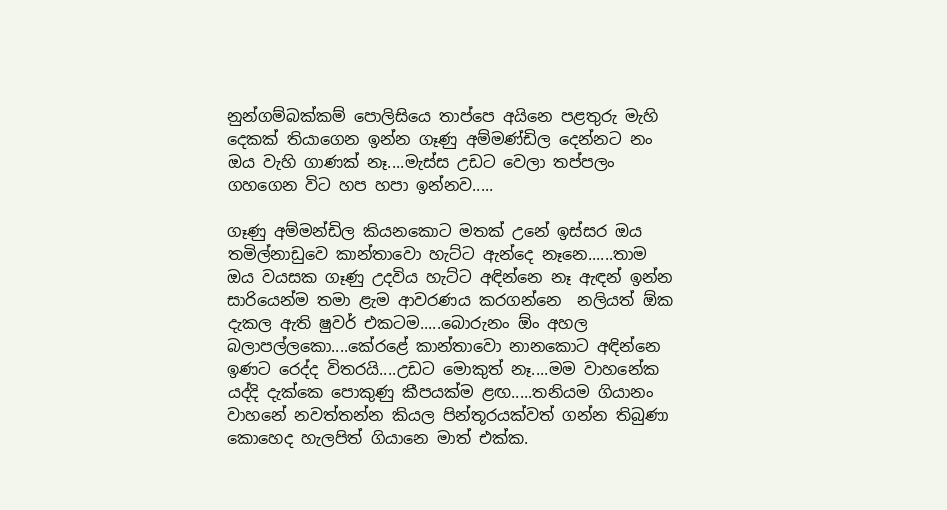නුන්ගම්බක්කම් පොලිසියෙ තාප්පෙ අයිනෙ පළතුරු මැහි දෙකක් තියාගෙන ඉන්න ගෑණු අම්මණ්ඩිල දෙන්නට නං ඔය වැහි ගාණක් නෑ....මැස්ස උඩට වෙලා තප්පලං ගහගෙන විට හප හපා ඉන්නව.....

ගෑණු අම්මන්ඩිල කියනකොට මතක් උනේ ඉස්සර ඔය තමිල්නාඩුවෙ කාන්තාවො හැට්ට ඇන්දෙ නෑනෙ......තාම ඔය වයසක ගෑණු උදවිය හැට්ට අඳින්නෙ නෑ ඇඳන් ඉන්න සාරියෙන්ම තමා ළැම ආවරණය කරගන්නෙ  නලියත් ඕක දැකල ඇති ෂුවර් එකටම.....බොරුනං ඕං අහල බලාපල්ලකො....කේරළේ කාන්තාවො නානකොට අඳින්නෙ ඉණට රෙද්ද විතරයි....උඩට මොකුත් නෑ....මම වාහනේක යද්දි දැක්කෙ පොකුණු කීපයක්ම ළඟ.....තනියම ගියානං වාහනේ නවත්තන්න කියල පින්තූරයක්වත් ගන්න තිබුණා කොහෙද හැලපිත් ගියානෙ මාත් එක්ක.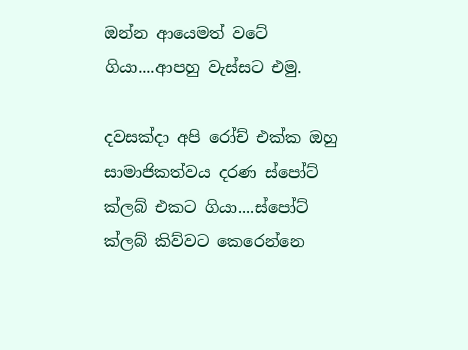ඔන්න ආයෙමත් වටේ ගියා....ආපහු වැස්සට එමු.

දවසක්දා අපි රෝච් එක්ක ඔහු සාමාජිකත්වය දරණ ස්පෝට් ක්ලබ් එකට ගියා....ස්පෝට් ක්ලබ් කිව්වට කෙරෙන්නෙ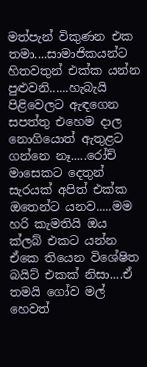මත්පැන් විකුණන එක තමා....සාමාජිකයන්ට හිතවතුන් එක්ක යන්න පුළුවනි......හැබැයි පිළිවෙලට ඇඳගෙන සපත්තු එහෙම දාල නොගියොත් ඇතුළට ගන්නෙ නෑ.....රෝච් මාසෙකට දෙතුන් සැරයක් අපිත් එක්ක ඔතෙන්ට යනව.....මම හරි කැමතියි ඔය ක්ලබ් එකට යන්න ඒකෙ තියෙන විශේෂිත බයිට් එකක් නිසා....ඒ තමයි ගෝව මල් හෙවත්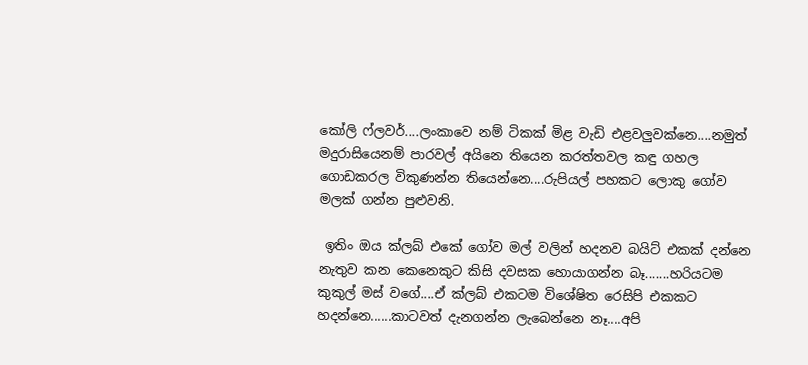කෝලි ෆ්ලවර්....ලංකාවෙ නම් ටිකක් මිළ වැඩි එළවලුවක්නෙ....නමුත් මදුරාසියෙනම් පාරවල් අයිනෙ තියෙන කරත්තවල කඳු ගහල ගොඩකරල විකුණන්න තියෙන්නෙ....රුපියල් පහකට ලොකු ගෝව මලක් ගන්න පුළුවනි.

 ඉතිං ඔය ක්ලබ් එකේ ගෝව මල් වලින් හදනව බයිට් එකක් දන්නෙ නැතුව කන කෙනෙකුට කිසි දවසක හොයාගන්න බෑ.......හරියටම කුකුල් මස් වගේ....ඒ ක්ලබ් එකටම විශේෂිත රෙසිපි එකකට හදන්නෙ......කාටවත් දැනගන්න ලැබෙන්නෙ නෑ....අපි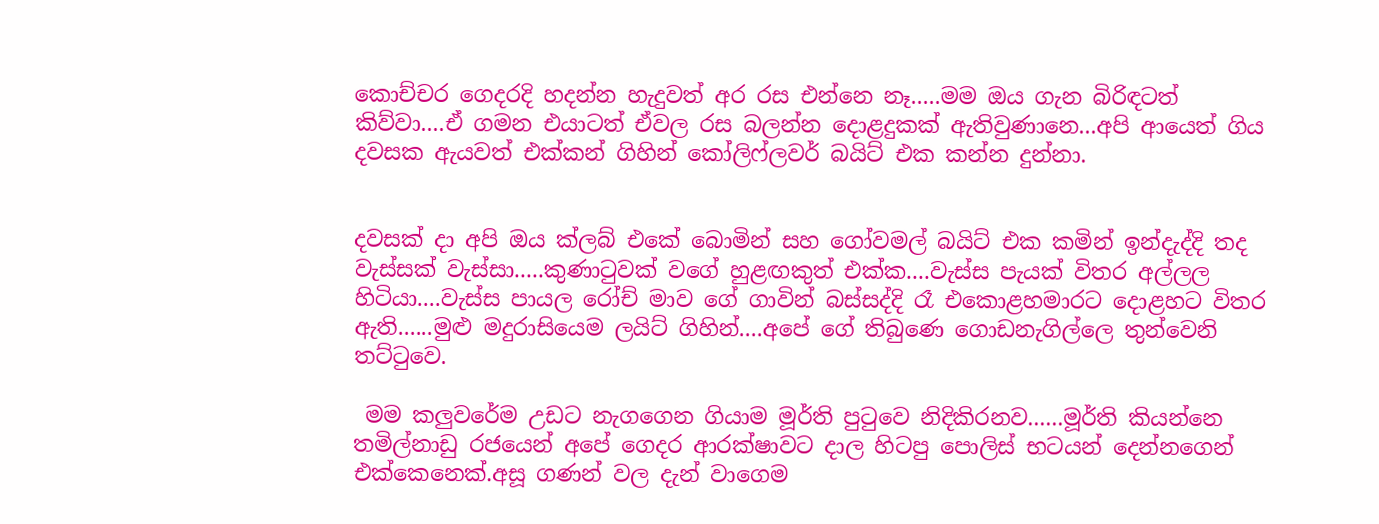කොච්චර ගෙදරදි හදන්න හැදුවත් අර රස එන්නෙ නෑ.....මම ඔය ගැන බිරිඳටත් කිව්වා....ඒ ගමන එයාටත් ඒවල රස බලන්න දොළදුකක් ඇතිවුණානෙ...අපි ආයෙත් ගිය දවසක ඇයවත් එක්කන් ගිහින් කෝලිෆ්ලවර් බයිට් එක කන්න දුන්නා.


දවසක් දා අපි ඔය ක්ලබ් එකේ බොමින් සහ ගෝවමල් බයිට් එක කමින් ඉන්දැද්දි තද වැස්සක් වැස්සා.....කුණාටුවක් වගේ හුළඟකුත් එක්ක....වැස්ස පැයක් විතර අල්ලල හිටියා....වැස්ස පායල රෝච් මාව ගේ ගාවින් බස්සද්දි රෑ එකොළහමාරට දොළහට විතර ඇති......මුළු මදුරාසියෙම ලයිට් ගිහින්....අපේ ගේ තිබුණෙ ගොඩනැගිල්ලෙ තුන්වෙනි තට්ටුවෙ.

 මම කලුවරේම උඩට නැගගෙන ගියාම මූර්ති පුටුවෙ නිදිකිරනව......මූර්ති කියන්නෙ තමිල්නාඩු රජයෙන් අපේ ගෙදර ආරක්ෂාවට දාල හිටපු පොලිස් භටයන් දෙන්නගෙන් එක්කෙනෙක්.අසූ ගණන් වල දැන් වාගෙම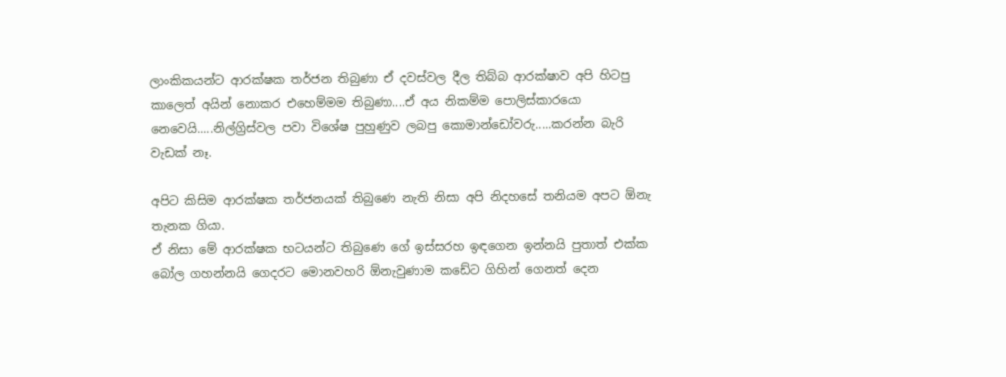ලාංකිකයන්ට ආරක්ෂක තර්ජන තිබුණා ඒ දවස්වල දීල තිබ්බ ආරක්ෂාව අපි හිටපු කාලෙත් අයින් නොකර එහෙම්මම තිබුණා....ඒ අය නිකම්ම පොලිස්කාරයො නෙවෙයි.....නිල්ග්‍රිස්වල පවා විශේෂ පුහුණුව ලබපු කොමාන්ඩෝවරු.....කරන්න බැරි වැඩක් නෑ.

අපිට කිසිම ආරක්ෂක තර්ජනයක් තිබුණෙ නැති නිසා අපි නිදහසේ තනියම අපට ඕනැ තැනක ගියා.
ඒ නිසා මේ ආරක්ෂක භටයන්ට තිබුණෙ ගේ ඉස්සරහ ඉඳගෙන ඉන්නයි පුතාත් එක්ක බෝල ගහන්නයි ගෙදරට මොනවහරි ඕනැවුණාම කඩේට ගිහින් ගෙනත් දෙන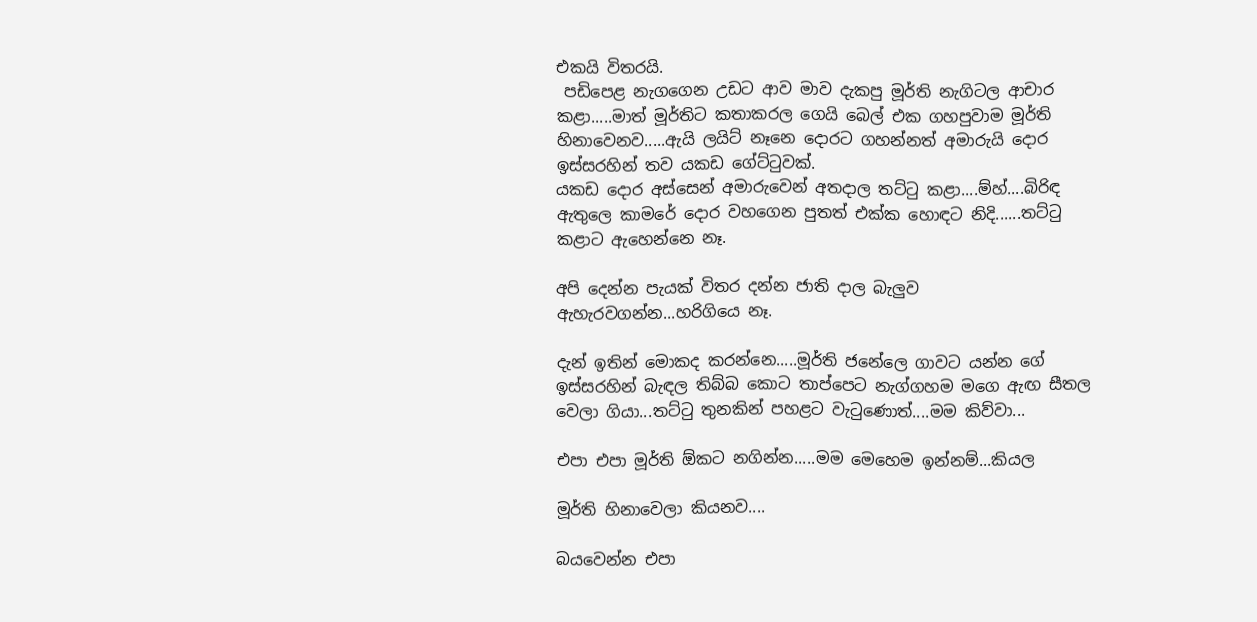එකයි විතරයි.
 පඩිපෙළ නැගගෙන උඩට ආව මාව දැකපු මූර්ති නැගිටල ආචාර කළා.....මාත් මූර්තිට කතාකරල ගෙයි බෙල් එක ගහපුවාම මූර්ති හිනාවෙනව.....ඇයි ලයිට් නෑනෙ දොරට ගහන්නත් අමාරුයි දොර ඉස්සරහින් තව යකඩ ගේට්ටුවක්.
යකඩ දොර අස්සෙන් අමාරුවෙන් අතදාල තට්ටු කළා....ම්හ්....බිරිඳ ඇතුලෙ කාමරේ දොර වහගෙන පුතත් එක්ක හොඳට නිදි......තට්ටු කළාට ඇහෙන්නෙ නෑ.

අපි දෙන්න පැයක් විතර දන්න ජාති දාල බැලුව ඇහැරවගන්න...හරිගියෙ නෑ.

දැන් ඉතින් මොකද කරන්නෙ.....මූර්ති ජනේලෙ ගාවට යන්න ගේ ඉස්සරහින් බැඳල තිබ්බ කොට තාප්පෙට නැග්ගහම මගෙ ඇඟ සීතල වෙලා ගියා...තට්ටු තුනකින් පහළට වැටුණොත්....මම කිව්වා...

එපා එපා මූර්ති ඕකට නගින්න.....මම මෙහෙම ඉන්නම්...කියල

මූර්ති හිනාවෙලා කියනව....

බයවෙන්න එපා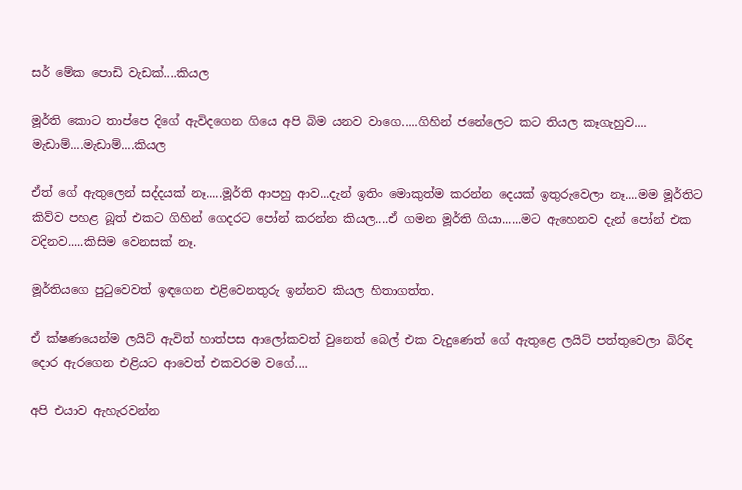සර් මේක පොඩි වැඩක්....කියල

මූර්ති කොට තාප්පෙ දිගේ ඇවිදගෙන ගියෙ අපි බිම යනව වාගෙ.....ගිහින් ජනේලෙට කට තියල කෑගැහුව....
මැඩාම්....මැඩාම්....කියල

ඒත් ගේ ඇතුලෙන් සද්දයක් නෑ.....මූර්ති ආපහු ආව...දැන් ඉතිං මොකුත්ම කරන්න දෙයක් ඉතුරුවෙලා නෑ....මම මූර්තිට කිව්ව පහළ බූත් එකට ගිහින් ගෙදරට පෝන් කරන්න කියල....ඒ ගමන මූර්ති ගියා......මට ඇහෙනව දැන් පෝන් එක වදිනව.....කිසිම වෙනසක් නෑ.

මූර්තියගෙ පුටුවෙවත් ඉඳගෙන එළිවෙනතුරු ඉන්නව කියල හිතාගත්ත.

ඒ ක්ෂණයෙන්ම ලයිට් ඇවිත් හාත්පස ආලෝකවත් වුනෙත් බෙල් එක වැදුණෙත් ගේ ඇතුළෙ ලයිට් පත්තුවෙලා බිරිඳ දොර ඇරගෙන එළියට ආවෙත් එකවරම වගේ....

අපි එයාව ඇහැරවන්න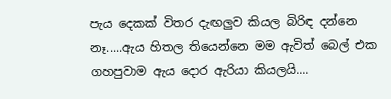පැය දෙකක් විතර දැඟලුව කියල බිරිඳ දන්නෙ නෑ.....ඇය හිතල තියෙන්නෙ මම ඇවිත් බෙල් එක ගහපුවාම ඇය දොර ඇරියා කියලයි....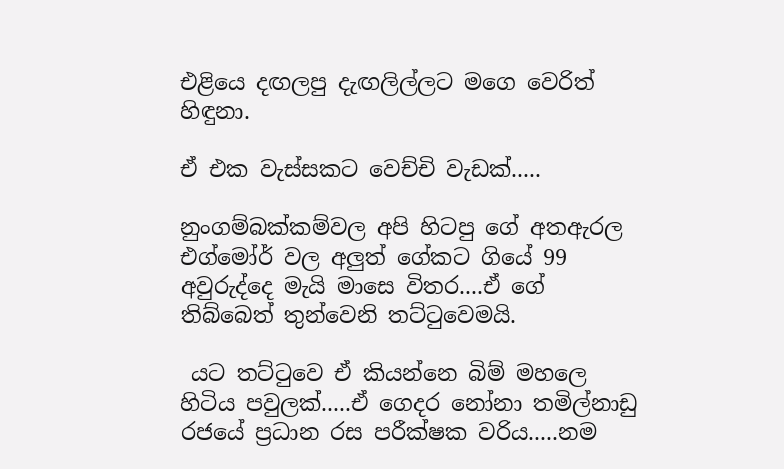එළියෙ දඟලපු දැඟලිල්ලට මගෙ වෙරිත් හිඳුනා.

ඒ එක වැස්සකට වෙච්චි වැඩක්.....

නුංගම්බක්කම්වල අපි හිටපු ගේ අතඇරල එග්මෝර් වල අලුත් ගේකට ගියේ 99 අවුරුද්දෙ මැයි මාසෙ විතර....ඒ ගේ තිබ්බෙත් තුන්වෙනි තට්ටුවෙමයි.

 යට තට්ටුවෙ ඒ කියන්නෙ බිම් මහලෙ හිටිය පවුලක්.....ඒ ගෙදර නෝනා තමිල්නාඩු රජයේ ප්‍රධාන රස පරීක්ෂක වරිය.....නම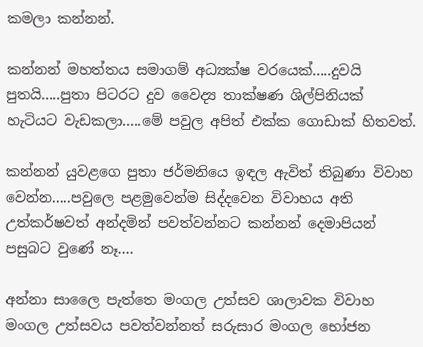කමලා කන්නන්.

කන්නන් මහත්තය සමාගම් අධ්‍යක්ෂ වරයෙක්.....දුවයි පුතයි.....පුතා පිටරට දුව වෛද්‍ය තාක්ෂණ ශිල්පිනියක් හැටියට වැඩකලා.....මේ පවුල අපිත් එක්ක ගොඩාක් හිතවත්.

කන්නන් යුවළගෙ පුතා ජර්මනියෙ ඉඳල ඇවිත් තිබුණා විවාහ වෙන්න.....පවුලෙ පළමුවෙන්ම සිද්දවෙන විවාහය අති උත්කර්ෂවත් අන්දමින් පවත්වන්නට කන්නන් දෙමාපියන් පසුබට වුණේ නෑ....

අන්නා සාලෛ පැත්තෙ මංගල උත්සව ශාලාවක විවාහ මංගල උත්සවය පවත්වන්නත් සරුසාර මංගල භෝජන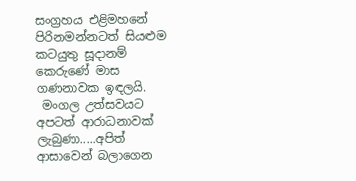සංග්‍රහය එළිමහනේ පිරිනමන්නටත් සියළුම කටයුතු සූදානම් කෙරුණේ මාස ගණනාවක ඉඳලයි.
 මංගල උත්සවයට අපටත් ආරාධනාවක් ලැබුණා.....අපිත් ආසාවෙන් බලාගෙන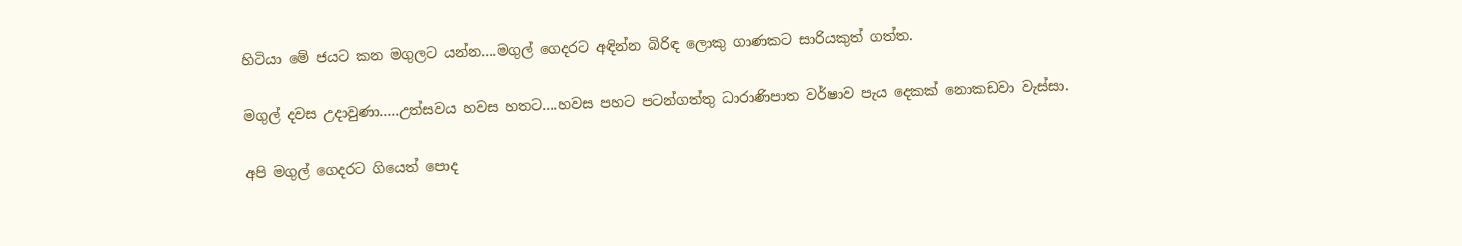හිටියා මේ ජයට කන මගුලට යන්න....මගුල් ගෙදරට අඳින්න බිරිඳ ලොකු ගාණකට සාරියකුත් ගත්ත.

මගුල් දවස උදාවුණා.....උත්සවය හවස හතට....හවස පහට පටන්ගත්තු ධාරාණිපාත වර්ෂාව පැය දෙකක් නොකඩවා වැස්සා.

අපි මගුල් ගෙදරට ගියෙත් පොද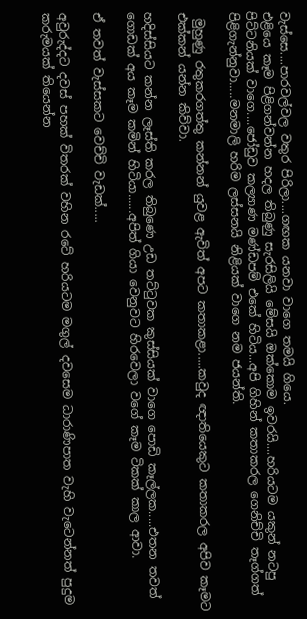වැස්සෙ....පාරවල්වල වතුර පිරිලා....ගඟක යනවා වාගෙ තමයි ගියෙ.
එළියෙ කෑම පිළිගන්වන්න හදල තිබුණු සැරසිලියි මේසයි ඔක්කොම ඉවරයි....හරියටම යකුන් නටපු පිට්ටනියක් වාගෙ....ජෝඩුව කල්‍යාණ මණ්ඩපම් එකේ හිටිය...අපි ගිහින් කතාකරල ගෙනිච්චි තෑග්ගත් පිළිගැන්නුවා.....මනමාලි හරිම ලස්සනයි නිළියක් වාගෙ නම ජයන්ති.

 මුහුණු රතුකරගත්තු කන්නන් යුවළ ඇවිත් අපට කතාකළා.....කවුද ඥාතියෙකුට කතාකරල අපිව කෑමට එක්කන් යන්න කිව්වා.

හදිස්සියට කන්න ලෑස්ති කරල තිබුණෙ උඩ තට්ටුවක කුස්සියක් වාගෙ පොඩි කෑල්ලක.....එතන තවත් ගොඩක් අය කෑම කමින් හිටියා......අපිත් ගියා වෙනුවට හිරවෙලා වගේ කෑම ටිකක් කාල ආවා.

ඒ තවත් වැස්සකට වෙච්චි වැඩක්.....

අවුරුද්දට දවස් පහක් විතරක් වහින රටේ හරියටම මගුල් දවසෙම ධාරාණිපාත වැහි වැටෙන්නත් පුදුම කරුමයක් තියෙන්න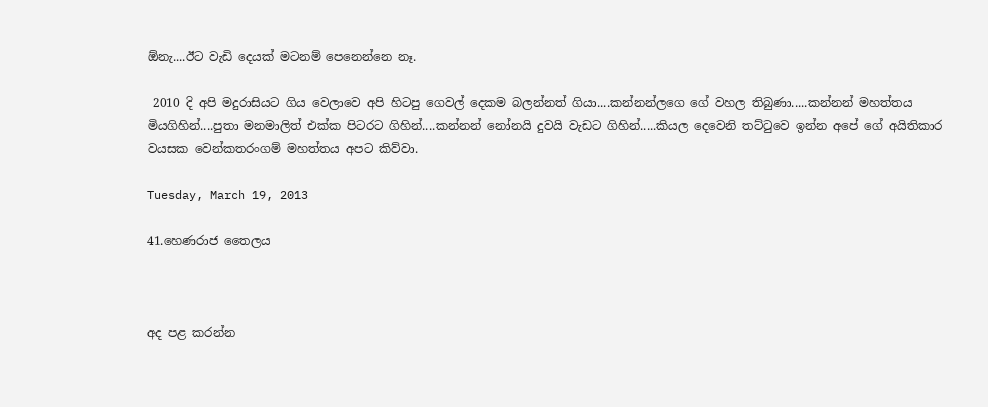ඕනැ....ඊට වැඩි දෙයක් මටනම් පෙනෙන්නෙ නෑ.

 2010 දි අපි මදුරාසියට ගිය වෙලාවෙ අපි හිටපු ගෙවල් දෙකම බලන්නත් ගියා....කන්නන්ලගෙ ගේ වහල තිබුණා.....කන්නන් මහත්තය මියගිහින්....පුතා මනමාලිත් එක්ක පිටරට ගිහින්....කන්නන් නෝනයි දුවයි වැඩට ගිහින්.....කියල දෙවෙනි තට්ටුවෙ ඉන්න අපේ ගේ අයිතිකාර වයසක වෙන්කතරංගම් මහත්තය අපට කිව්වා.

Tuesday, March 19, 2013

41.හෙණරාජ තෛලය



අද පළ කරන්න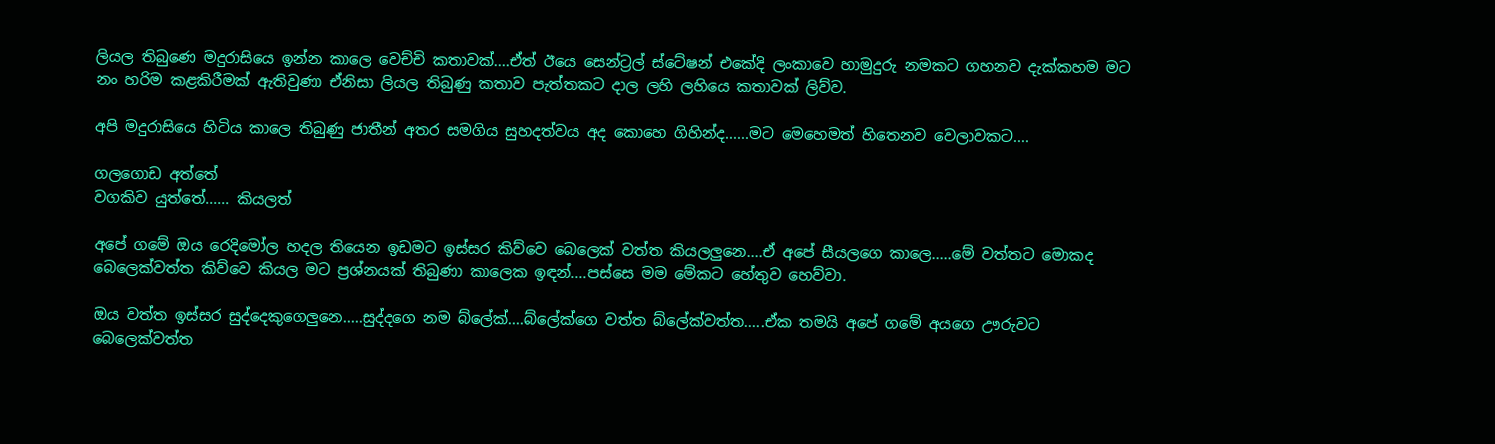ලියල තිබුණෙ මදුරාසියෙ ඉන්න කාලෙ වෙච්චි කතාවක්....ඒත් ඊයෙ සෙන්ට්‍රල් ස්ටේෂන් එකේදි ලංකාවෙ හාමුදුරු නමකට ගහනව දැක්කහම මට නං හරිම කළකිරීමක් ඇතිවුණා ඒනිසා ලියල තිබුණු කතාව පැත්තකට දාල ලහි ලහියෙ කතාවක් ලිව්ව.

අපි මදුරාසියෙ හිටිය කාලෙ තිබුණු ජාතීන් අතර සමගිය සුහදත්වය අද කොහෙ ගිහින්ද......මට මෙහෙමත් හිතෙනව වෙලාවකට....

ගලගොඩ අත්තේ
වගකිව යුත්තේ...... කියලත්

අපේ ගමේ ඔය රෙදිමෝල හදල තියෙන ඉඩමට ඉස්සර කිව්වෙ බෙලෙක් වත්ත කියලලුනෙ....ඒ අපේ සීයලගෙ කාලෙ.....මේ වත්තට මොකද බෙලෙක්වත්ත කිව්වෙ කියල මට ප්‍රශ්නයක් තිබුණා කාලෙක ඉඳන්....පස්සෙ මම මේකට හේතුව හෙව්වා.

ඔය වත්ත ඉස්සර සුද්දෙකුගෙලුනෙ.....සුද්දගෙ නම බ්ලේක්....බ්ලේක්ගෙ වත්ත බ්ලේක්වත්ත.....ඒක තමයි අපේ ගමේ අයගෙ ඌරුවට බෙලෙක්වත්ත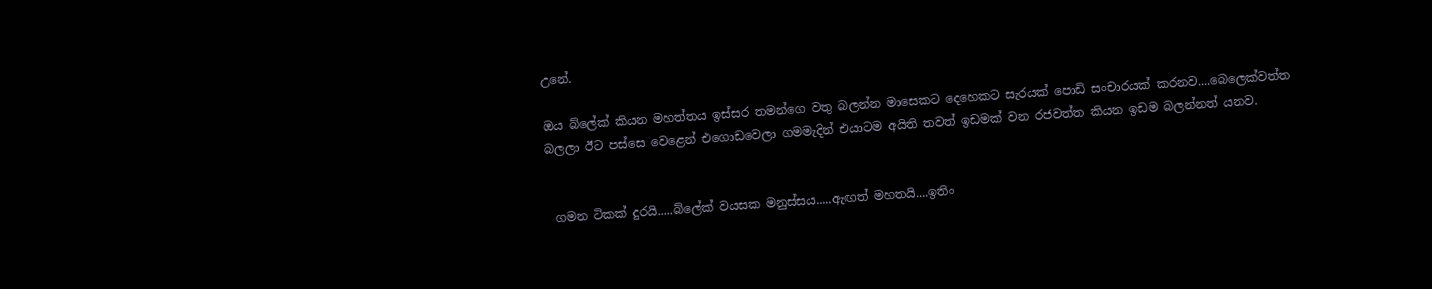උනේ.

ඔය බ්ලේක් කියන මහත්තය ඉස්සර තමන්ගෙ වතු බලන්න මාසෙකට දෙහෙකට සැරයක් පොඩි සංචාරයක් කරනව....බෙලෙක්වත්ත බලලා ඊට පස්සෙ වෙළෙන් එගොඩවෙලා ගමමැදින් එයාටම අයිති තවත් ඉඩමක් වන රජවත්ත කියන ඉඩම බලන්නත් යනව.


 ගමන ටිකක් දුරයි.....බ්ලේක් වයසක මනුස්සය.....ඇඟත් මහතයි....ඉතිං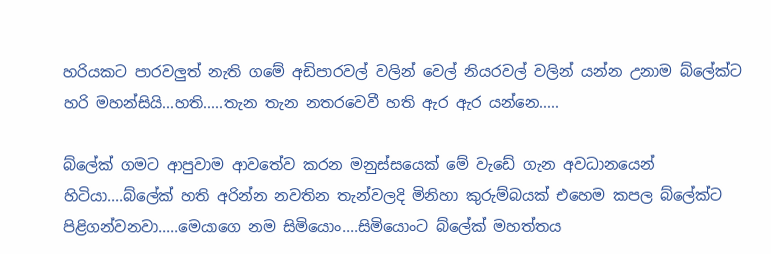හරියකට පාරවලුත් නැති ගමේ අඩිපාරවල් වලින් වෙල් නියරවල් වලින් යන්න උනාම බ්ලේක්ට හරි මහන්සියි...හති.....තැන තැන නතරවෙවී හති ඇර ඇර යන්නෙ.....

බ්ලේක් ගමට ආපුවාම ආවතේව කරන මනුස්සයෙක් මේ වැඩේ ගැන අවධානයෙන් හිටියා....බ්ලේක් හති අරින්න නවතින තැන්වලදි මිනිහා කුරුම්බයක් එහෙම කපල බ්ලේක්ට පිළිගන්වනවා.....මෙයාගෙ නම සිමියොං....සිමියොංට බ්ලේක් මහත්තය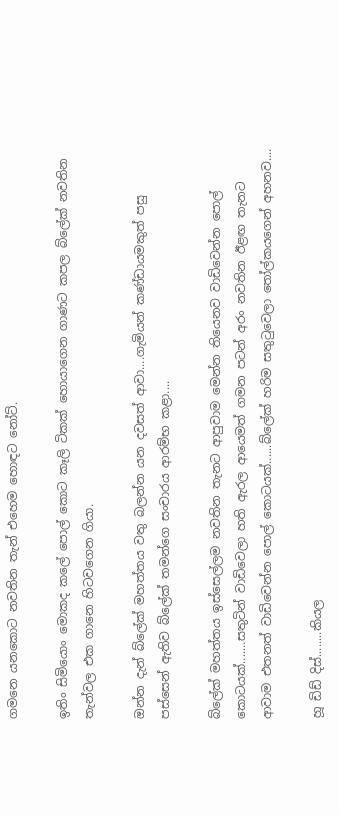ගමනෙ යනකොට නවතින තැන් එහෙම හොඳට නෝට්.

ඉතිං සිමියොං මොකද කලේ පොල් කොට කෑලි ටිකක් හොයාගෙන ගාණට කපල බ්ලේක් නවතින තැන්වල එක ගානෙ හිටවගෙන ගියා.

ඔන්න දැන් බ්ලේක් මහත්තය වතු බලන්න යන දවසත් ආවා....ගැමියන් කණ්ඩායමකුත් පසු පස්සෙන් ඇතිව බ්ලේක් තමන්ගෙ සංචාරය ආරම්භ කළා....

බ්ලේක් මහත්තය ඉස්සෙල්ලම නවතින තැනට ආපුවාම මෙන්න තියෙනව වාඩිවෙන්න පොල් කොටයක්.......සතුටින් වාඩිවෙලා හති ඇරල ආයෙමත් ගමන පටන් අරං නවතින ඊළඟ තැනට ආවාම එතනත් වාඩිවෙන්න පොල් කොටයක්......බ්ලේක් හරිම සතුටුවෙලා තෝල්කයගෙන් අහනව....

හූ ඩිඩ් දිස්........කියල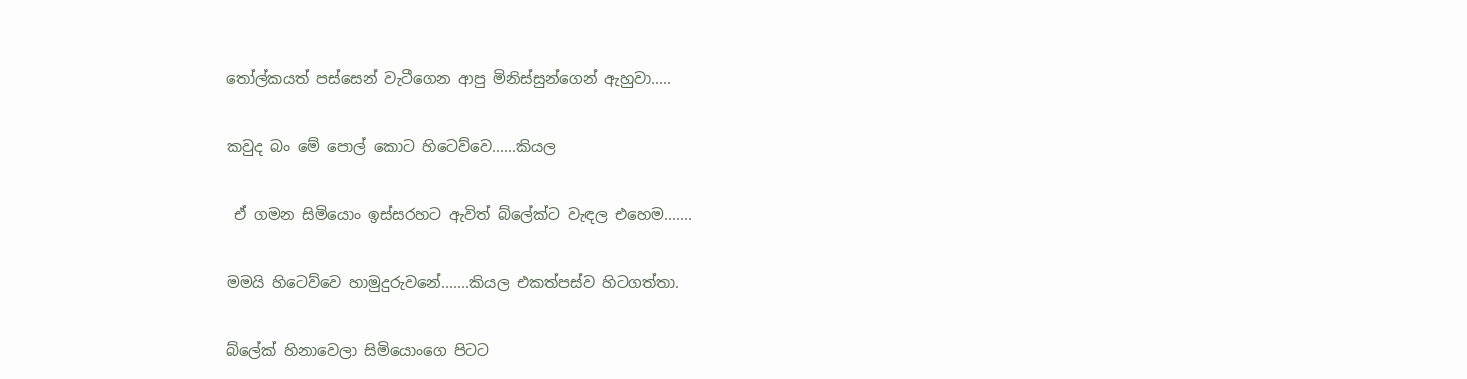තෝල්කයත් පස්සෙන් වැටීගෙන ආපු මිනිස්සුන්ගෙන් ඇහුවා.....

කවුද බං මේ පොල් කොට හිටෙව්වෙ......කියල

 ඒ ගමන සිමියොං ඉස්සරහට ඇවිත් බ්ලේක්ට වැඳල එහෙම.......

මමයි හිටෙව්වෙ හාමුදුරුවනේ.......කියල එකත්පස්ව හිටගත්තා.

බ්ලේක් හිනාවෙලා සිමියොංගෙ පිටට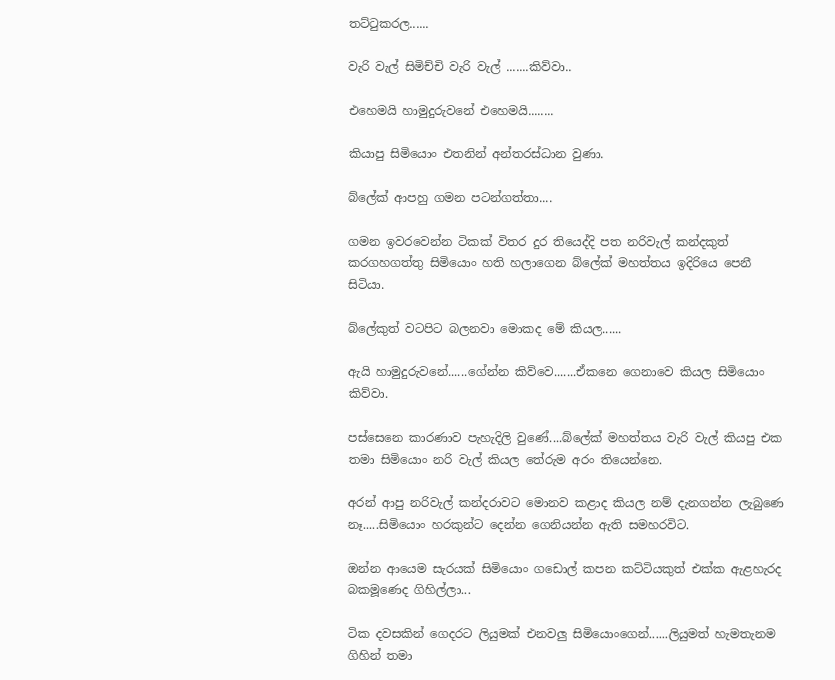තට්ටුකරල......

වැරි වැල් සිමිච්චි වැරි වැල් .......කිව්වා..

එහෙමයි හාමුදුරුවනේ එහෙමයි........

කියාපු සිමියොං එතනින් අන්තරස්ධාන වුණා.

බ්ලේක් ආපහු ගමන පටන්ගත්තා....

ගමන ඉවරවෙන්න ටිකක් විතර දුර තියෙද්දි පත නරිවැල් කන්දකුත් කරගහගත්තු සිමියොං හති හලාගෙන බ්ලේක් මහත්තය ඉදිරියෙ පෙනී සිටියා.

බ්ලේකුත් වටපිට බලනවා මොකද මේ කියල......

ඇයි හාමුදුරුවනේ......ගේන්න කිව්වෙ.......ඒකනෙ ගෙනාවෙ කියල සිමියොං කිව්වා.

පස්සෙනෙ කාරණාව පැහැදිලි වුණේ....බ්ලේක් මහත්තය වැරි වැල් කියපු එක තමා සිමියොං නරි වැල් කියල තේරුම අරං තියෙන්නෙ.

අරන් ආපු නරිවැල් කන්දරාවට මොනව කළාද කියල නම් දැනගන්න ලැබුණෙ නෑ.....සිමියොං හරකුන්ට දෙන්න ගෙනියන්න ඇති සමහරවිට.

ඔන්න ආයෙම සැරයක් සිමියොං ගඩොල් කපන කට්ටියකුත් එක්ක ඇළහැරද බකමූණෙද ගිහිල්ලා...

ටික දවසකින් ගෙදරට ලියුමක් එනවලු සිමියොංගෙන්......ලියුමත් හැමතැනම ගිහින් තමා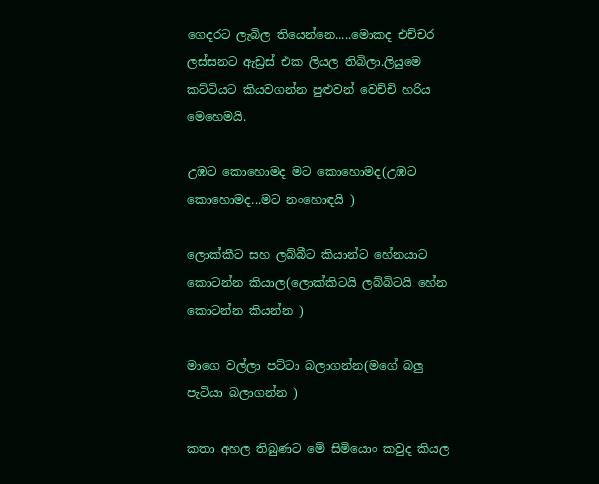ගෙදරට ලැබිල තියෙන්නෙ.....මොකද එච්චර ලස්සනට ඇඩ්‍රස් එක ලියල තිබිලා.ලියුමෙ කට්ටියට කියවගන්න පුළුවන් වෙච්චි හරිය මෙහෙමයි.

උඹට කොහොමද මට කොහොමද(උඹට කොහොමද...මට නංහොඳයි )

ලොක්කීට සහ ලබ්බීට කියාන්ට හේනයාට කොටන්න කියාල(ලොක්කිටයි ලබ්බිටයි හේන කොටන්න කියන්න )

මාගෙ වල්ලා පට්ටා බලාගන්න(මගේ බලු පැටියා බලාගන්න )

කතා අහල තිබුණට මේ සිමියොං කවුද කියල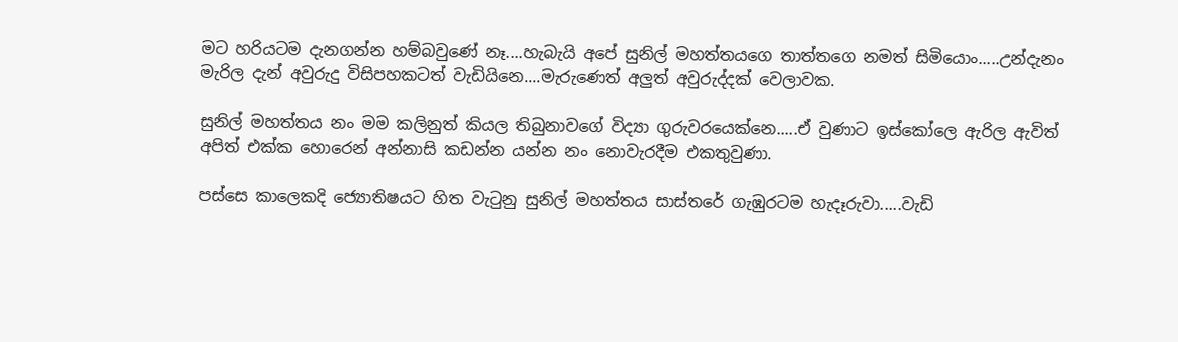මට හරියටම දැනගන්න හම්බවුණේ නෑ....හැබැයි අපේ සුනිල් මහත්තයගෙ තාත්තගෙ නමත් සිමියොං.....උන්දැනං මැරිල දැන් අවුරුදු විසිපහකටත් වැඩියිනෙ....මැරුණෙත් අලුත් අවුරුද්දක් වෙලාවක.

සුනිල් මහත්තය නං මම කලිනුත් කියල තිබුනාවගේ විද්‍යා ගුරුවරයෙක්නෙ.....ඒ වුණාට ඉස්කෝලෙ ඇරිල ඇවිත් අපිත් එක්ක හොරෙන් අන්නාසි කඩන්න යන්න නං නොවැරදීම එකතුවුණා.

පස්සෙ කාලෙකදි ජ්‍යොතිෂ‍යට හිත වැටුනු සුනිල් මහත්තය සාස්තරේ ගැඹුරටම හැදෑරුවා.....වැඩි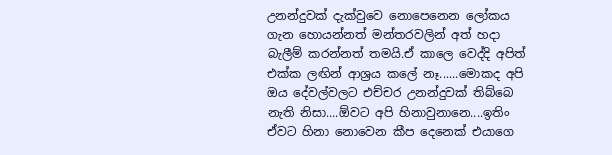උනන්දුවක් දැක්වුවෙ නොපෙනෙන ලෝකය ගැන හොයන්නත් මන්තරවලින් අත් හදා බැලීම් කරන්නත් තමයි.ඒ කාලෙ වෙද්දි අපිත් එක්ක ලඟින් ආශ්‍රය කලේ නෑ......මොකද අපි ඔය දේවල්වලට එච්චර උනන්දුවක් තිබ්බෙ නැති නිසා....ඕවට අපි හිනාවුනානෙ....ඉතිං ඒවට හිනා නොවෙන කීප දෙනෙක් එයාගෙ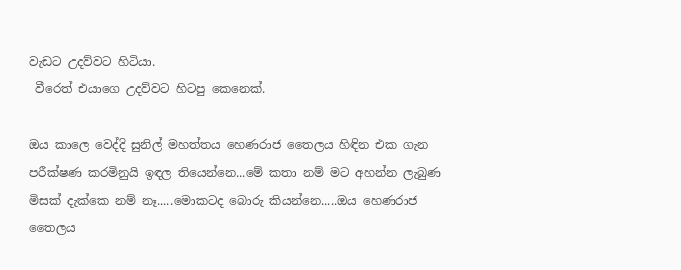වැඩට උදව්වට හිටියා.
 වීරෙත් එයාගෙ උදව්වට හිටපු කෙනෙක්.

ඔය කාලෙ වෙද්දි සුනිල් මහත්තය හෙණරාජ තෛලය හිඳින එක ගැන පරීක්ෂණ කරමිනුයි ඉඳල තියෙන්නෙ...මේ කතා නම් මට අහන්න ලැබුණ මිසක් දැක්කෙ නම් නෑ.....මොකටද බොරු කියන්නෙ.....ඔය හෙණරාජ තෛලය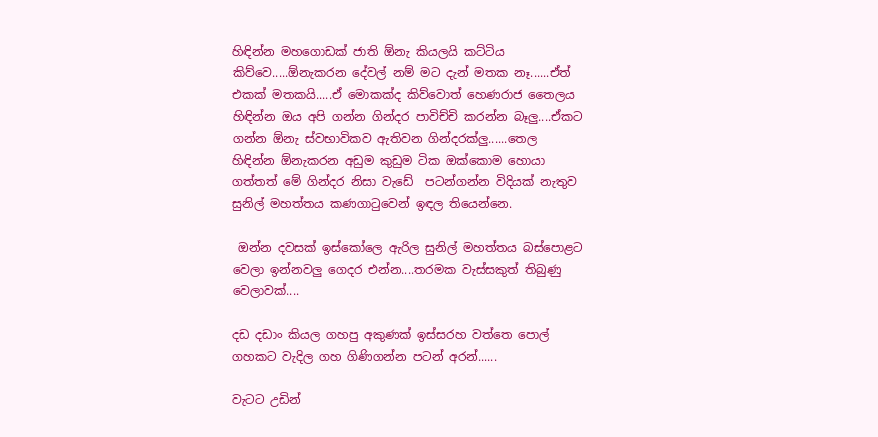හිඳින්න මහගොඩක් ජාති ඕනැ කියලයි කට්ටිය කිව්වෙ.....ඕනැකරන දේවල් නම් මට දැන් මතක නෑ......ඒත් එකක් මතකයි.....ඒ මොකක්ද කිව්වොත් හෙණරාජ තෛලය හිඳින්න ඔය අපි ගන්න ගින්දර පාවිච්චි කරන්න බෑලු....ඒකට ගන්න ඕනැ ස්වභාවිකව ඇතිවන ගින්දරක්ලු......තෙල හිඳින්න ඕනැකරන අඩුම කුඩුම ටික ඔක්කොම හොයා ගත්තත් මේ ගින්දර නිසා වැඩේ  පටන්ගන්න විදියක් නැතුව සුනිල් මහත්තය කණගාටුවෙන් ඉඳල තියෙන්නෙ.

 ඔන්න දවසක් ඉස්කෝලෙ ඇරිල සුනිල් මහත්තය බස්පොළට වෙලා ඉන්නවලු ගෙදර එන්න....තරමක වැස්සකුත් තිබුණු වෙලාවක්....

දඩ දඩාං කියල ගහපු අකුණක් ඉස්සරහ වත්තෙ පොල් ගහකට වැදිල ගහ ගිණිගන්න පටන් අරන්......

වැටට උඩින්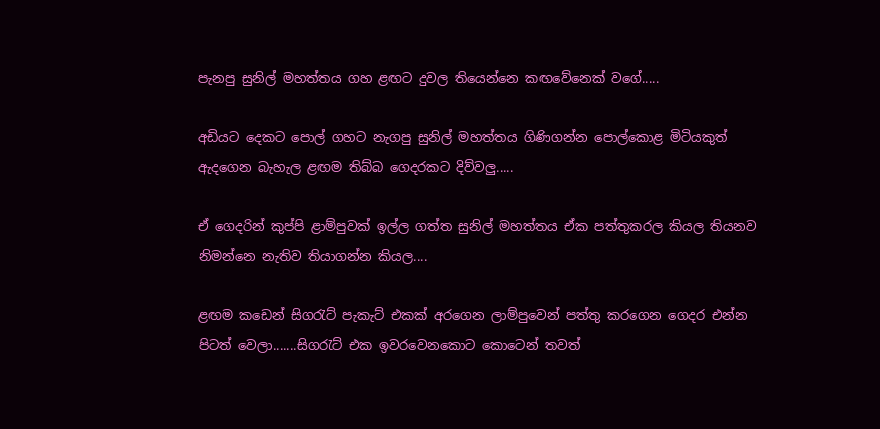පැනපු සුනිල් මහත්තය ගහ ළඟට දුවල තියෙන්නෙ කඟවේනෙක් වගේ.....

අඩියට දෙකට පොල් ගහට නැගපු සුනිල් මහත්තය ගිණිගන්න පොල්කොළ මිටියකුත් ඇදගෙන බැහැල ළඟම තිබ්බ ගෙදරකට දිව්වලු.....

ඒ ගෙදරින් කුප්පි ළාම්පුවක් ඉල්ල ගත්ත සුනිල් මහත්තය ඒක පත්තුකරල කියල තියනව නිමන්නෙ නැතිව තියාගන්න කියල....

ළඟම කඩෙන් සිගරැට් පැකැට් එකක් අරගෙන ලාම්පුවෙන් පත්තු කරගෙන ගෙදර එන්න පිටත් වෙලා.......සිගරැට් එක ඉවරවෙනකොට කොටෙන් තවත්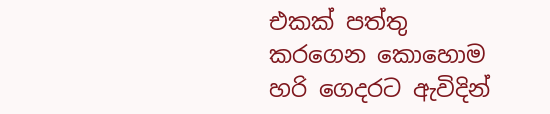එකක් පත්තු කරගෙන කොහොම හරි ගෙදරට ඇවිදින්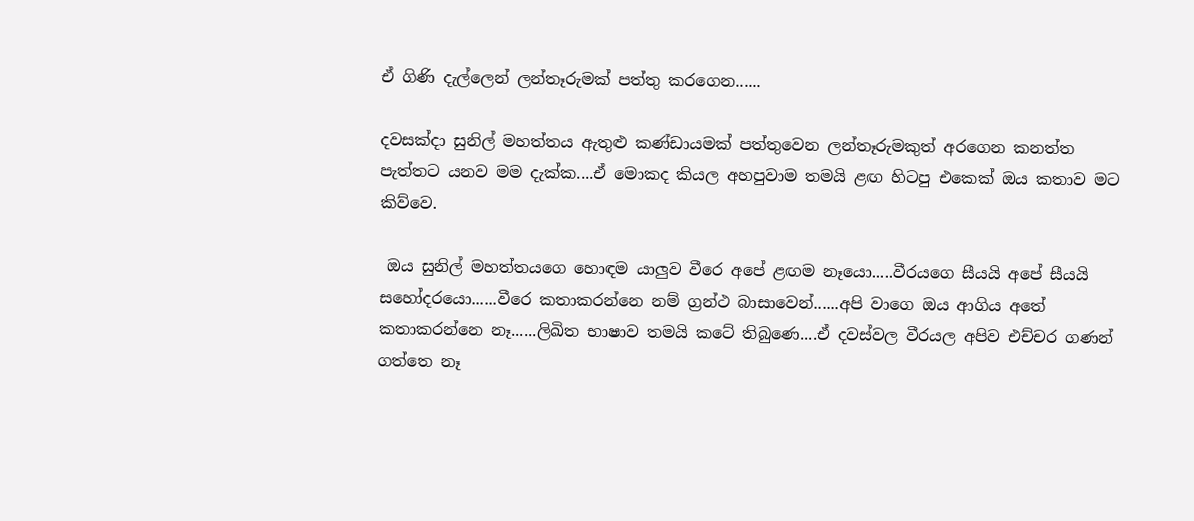ඒ ගිණි දැල්ලෙන් ලන්තෑරුමක් පත්තු කරගෙන......

දවසක්දා සුනිල් මහත්තය ඇතුළු කණ්ඩායමක් පත්තුවෙන ලන්තෑරුමකුත් අරගෙන කනත්ත පැත්තට යනව මම දැක්ක....ඒ මොකද කියල අහපුවාම තමයි ළඟ හිටපු එකෙක් ඔය කතාව මට කිව්වෙ.

 ඔය සුනිල් මහත්තයගෙ හොඳම යාලුව වීරෙ අපේ ළඟම නෑයො.....වීරයගෙ සීයයි අපේ සීයයි සහෝදරයො......වීරෙ කතාකරන්නෙ නම් ග්‍රන්ථ බාසාවෙන්......අපි වාගෙ ඔය ආගිය අතේ කතාකරන්නෙ නෑ......ලිඛිත භාෂාව තමයි කටේ තිබුණෙ....ඒ දවස්වල වීරයල අපිව එච්චර ගණන් ගත්තෙ නෑ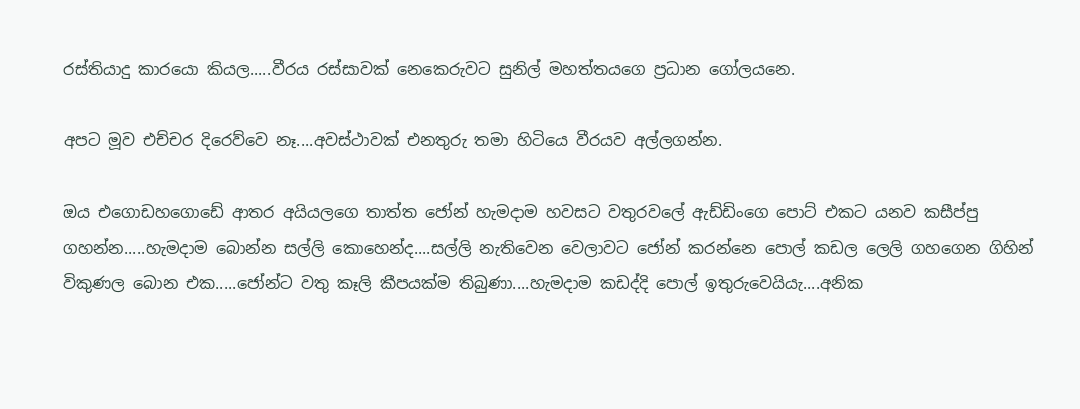රස්තියාදු කාරයො කියල.....වීරය රස්සාවක් නෙකෙරුවට සුනිල් මහත්තයගෙ ප්‍රධාන ගෝලයනෙ.

අපට මූව එච්චර දිරෙව්වෙ නෑ....අවස්ථාවක් එනතුරු තමා හිටියෙ වීරයව අල්ලගන්න.

ඔය එගොඩහගොඩේ ආතර අයියලගෙ තාත්ත ජෝන් හැමදාම හවසට වතුරවලේ ඇඩ්ඩිංගෙ පොට් එකට යනව කසීප්පු ගහන්න.....හැමදාම බොන්න සල්ලි කොහෙන්ද....සල්ලි නැතිවෙන වෙලාවට ජෝන් කරන්නෙ පොල් කඩල ලෙලි ගහගෙන ගිහින් විකුණල බොන එක.....ජෝන්ට වතු කෑලි කීපයක්ම තිබුණා....හැමදාම කඩද්දි පොල් ඉතුරුවෙයියැ....අනික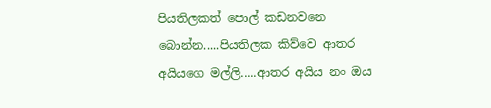පියතිලකත් පොල් කඩනවනෙ බොන්න.....පියතිලක කිව්වෙ ආතර අයියගෙ මල්ලි.....ආතර අයිය නං ඔය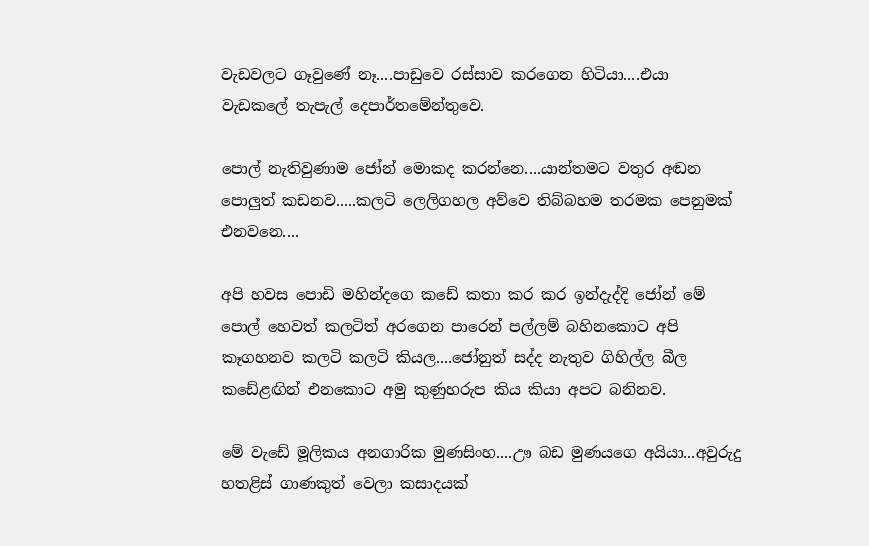වැඩවලට ගෑවුණේ නෑ....පාඩුවෙ රස්සාව කරගෙන හිටියා....එයා වැඩකලේ තැපැල් දෙපාර්තමේන්තුවෙ.

පොල් නැතිවුණාම ජෝන් මොකද කරන්නෙ....යාන්තමට වතුර අඬන පොලුත් කඩනව.....කලටි ලෙලිගහල අව්වෙ තිබ්බහම තරමක පෙනුමක් එනවනෙ....

අපි හවස පොඩි මහින්දගෙ කඩේ කතා කර කර ඉන්දැද්දි ජෝන් මේ පොල් හෙවත් කලටිත් අරගෙන පාරෙන් පල්ලම් බහිනකොට අපි කෑගහනව කලටි කලටි කියල....ජෝනුත් සද්ද නැතුව ගිහිල්ල බීල කඩේළඟින් එනකොට අමු කුණුහරුප කිය කියා අපට බනිනව.

මේ වැඩේ මූලිකය අනගාරික මුණසිංහ....ඌ බඩ මුණයගෙ අයියා...අවුරුදු හතළිස් ගාණකුත් වෙලා කසාදයක්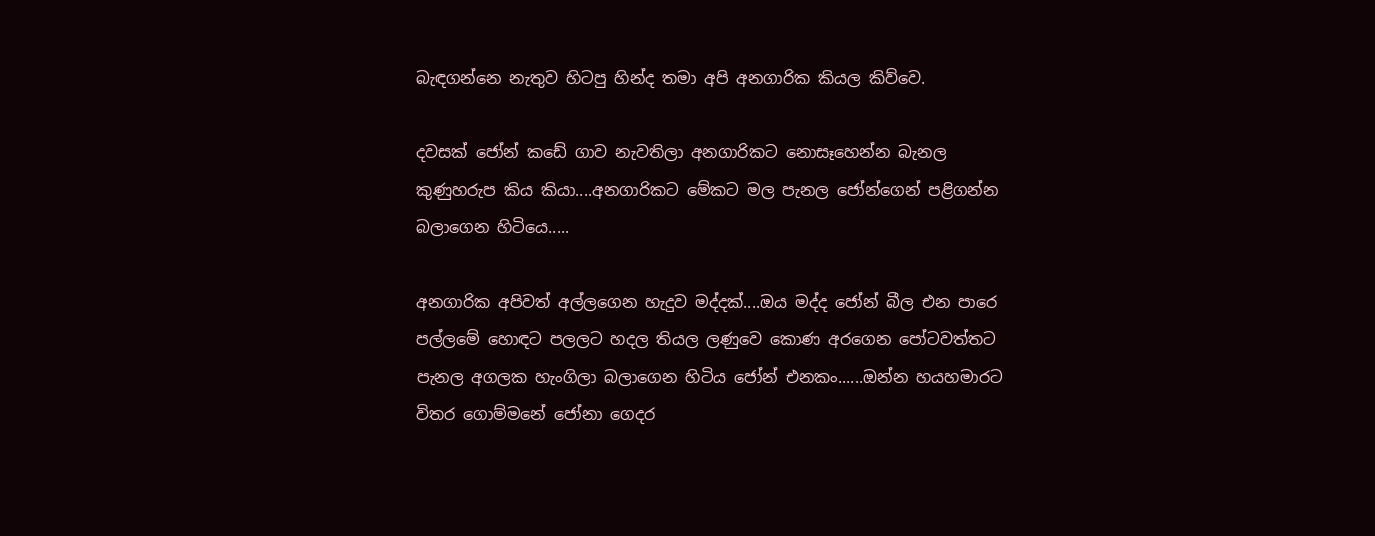බැඳගන්නෙ නැතුව හිටපු හින්ද තමා අපි අනගාරික කියල කිව්වෙ.

දවසක් ජෝන් කඩේ ගාව නැවතිලා අනගාරිකට නොසෑහෙන්න බැනල කුණුහරුප කිය කියා....අනගාරිකට මේකට මල පැනල ජෝන්ගෙන් පළිගන්න බලාගෙන හිටියෙ.....

අනගාරික අපිවත් අල්ලගෙන හැදුව මද්දක්....ඔය මද්ද ජෝන් බීල එන පාරෙ පල්ලමේ හොඳට පලලට හදල තියල ලණුවෙ කොණ අරගෙන පෝටවත්තට පැනල අගලක හැංගිලා බලාගෙන හිටිය ජෝන් එනකං......ඔන්න හයහමාරට විතර ගොම්මනේ ජෝනා ගෙදර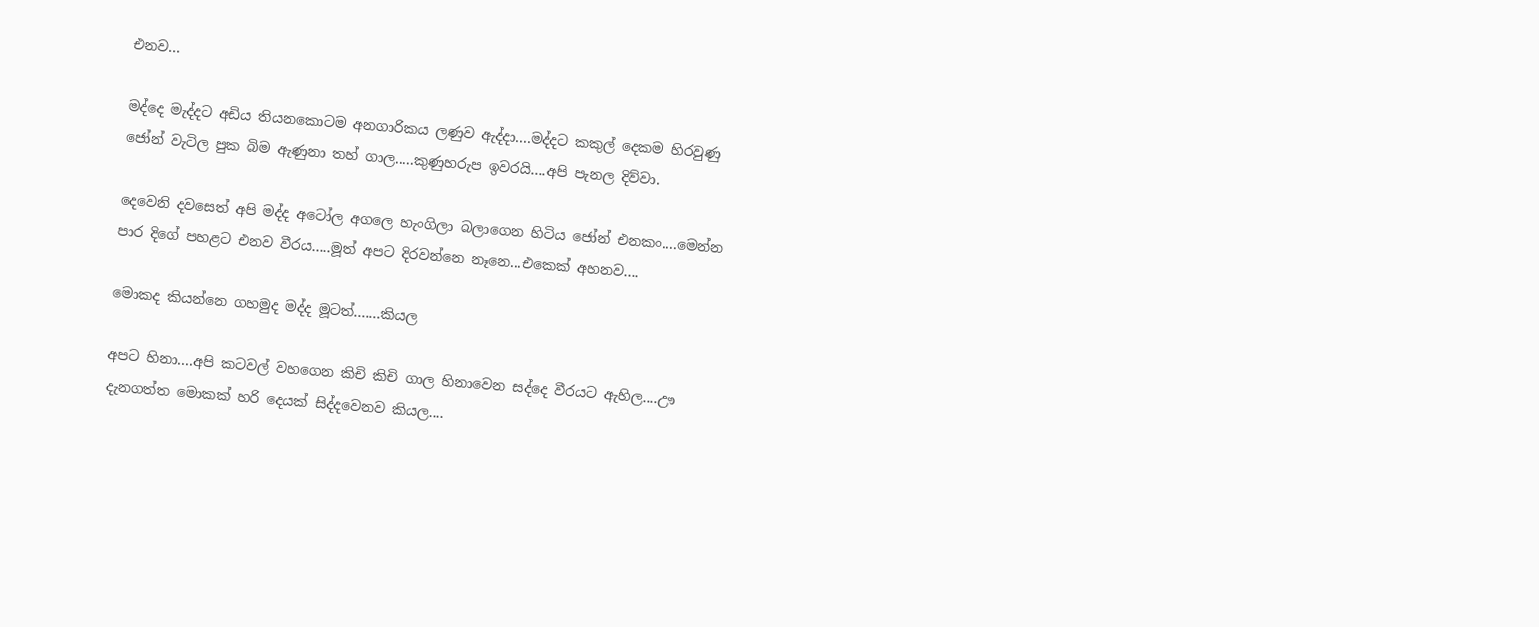එනව...

මද්දෙ මැද්දට අඩිය තියනකොටම අනගාරිකය ලණුව ඇද්දා....මද්දට කකුල් දෙකම හිරවුණු ජෝන් වැටිල පුක බිම ඇණුනා තහ් ගාල.....කුණුහරුප ඉවරයි....අපි පැනල දිව්වා.

දෙවෙනි දවසෙත් අපි මද්ද අටෝල අගලෙ හැංගිලා බලාගෙන හිටිය ජෝන් එනකං....මෙන්න පාර දිගේ පහළට එනව වීරය.....මූත් අපට දිරවන්නෙ නෑනෙ...එකෙක් අහනව....

මොකද කියන්නෙ ගහමුද මද්ද මූටත්.......කියල

අපට හිනා....අපි කටවල් වහගෙන කිචි කිචි ගාල හිනාවෙන සද්දෙ වීරයට ඇහිල....ඌ දැනගත්ත මොකක් හරි දෙයක් සිද්දවෙනව කියල....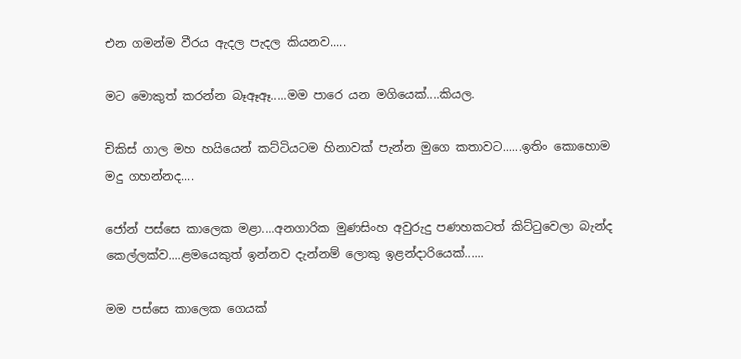එන ගමන්ම වීරය ඇදල පැදල කියනව.....

මට මොකුත් කරන්න බෑඈඈ.....මම පාරෙ යන මගියෙක්....කියල.

චිකිස් ගාල මහ හයියෙන් කට්ටියටම හිනාවක් පැන්න මුගෙ කතාවට......ඉතිං කොහොම මදු ගහන්නද....

ජෝන් පස්සෙ කාලෙක මළා....අනගාරික මුණසිංහ අවුරුදු පණහකටත් කිට්ටුවෙලා බැන්ද කෙල්ලක්ව....ළමයෙකුත් ඉන්නව දැන්නම් ලොකු ඉළන්දාරියෙක්......

මම පස්සෙ කාලෙක ගෙයක්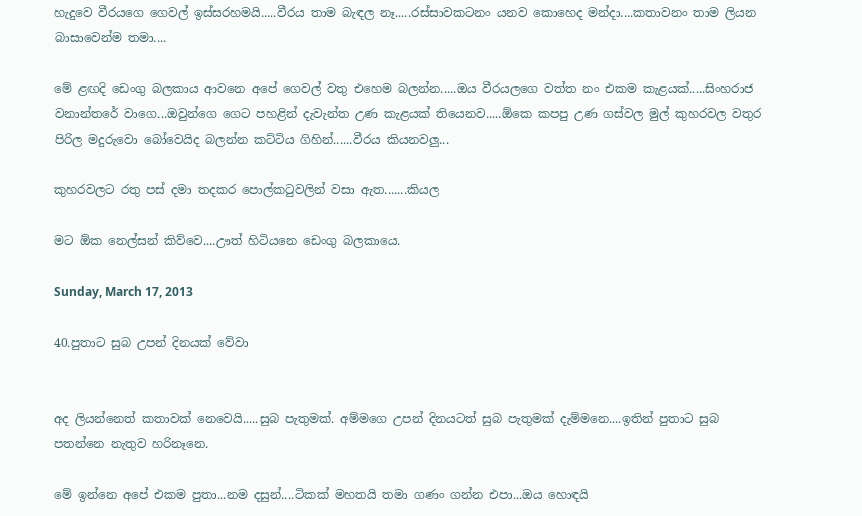හැදුවෙ වීරයගෙ ගෙවල් ඉස්සරහමයි.....වීරය තාම බැඳල නෑ.....රස්සාවකටනං යනව කොහෙද මන්දා....කතාවනං තාම ලියන බාසාවෙන්ම තමා....

මේ ළඟදි ඩෙංගු බලකාය ආවනෙ අපේ ගෙවල් වතු එහෙම බලන්න.....ඔය වීරයලගෙ වත්ත නං එකම කැළයක්.....සිංහරාජ වනාන්තරේ වාගෙ...ඔවුන්ගෙ ගෙට පහළින් දැවැන්ත උණ කැළයක් තියෙනව.....ඕකෙ කපපු උණ ගස්වල මුල් කුහරවල වතුර පිරිල මදුරුවො බෝවෙයිද බලන්න කට්ටිය ගිහින්......වීරය කියනවලු...

කුහරවලට රතු පස් දමා තදකර පොල්කටුවලින් වසා ඇත.......කියල

මට ඕක නෙල්සන් කිව්වෙ....ඌත් හිටියනෙ ඩෙංගු බලකායෙ.

Sunday, March 17, 2013

40.පුතාට සුබ උපන් දිනයක් වේවා


අද ලියන්නෙත් කතාවක් නෙවෙයි.....සුබ පැතුමක්. අම්මගෙ උපන් දිනයටත් සුබ පැතුමක් දැම්මනෙ....ඉතින් පුතාට සුබ පතන්නෙ නැතුව හරිනෑනෙ.

මේ ඉන්නෙ අපේ එකම පුතා...නම දසුන්....ටිකක් මහතයි තමා ගණං ගන්න එපා...ඔය හොඳයි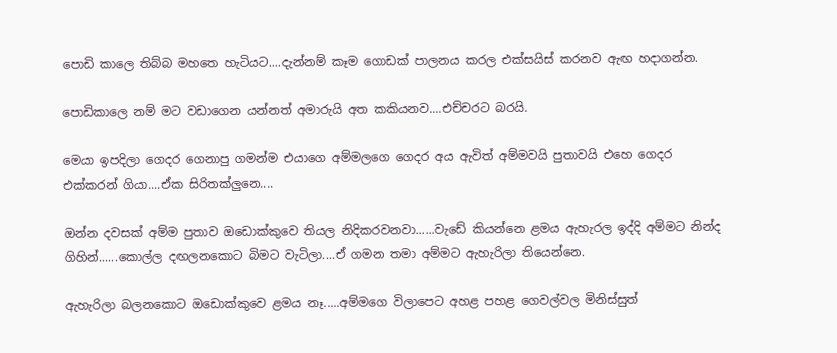පොඩි කාලෙ තිබ්බ මහතෙ හැටියට....දැන්නම් කෑම ගොඩක් පාලනය කරල එක්සයිස් කරනව ඇඟ හදාගන්න.

පොඩිකාලෙ නම් මට වඩාගෙන යන්නත් අමාරුයි අත කකියනව....එච්චරට බරයි.

මෙයා ඉපදිලා ගෙදර ගෙනාපු ගමන්ම එයාගෙ අම්මලගෙ ගෙදර අය ඇවිත් අම්මවයි පුතාවයි එහෙ ගෙදර එක්කරන් ගියා....ඒක සිරිතක්ලුනෙ....

ඔන්න දවසක් අම්ම පුතාව ඔඩොක්කුවෙ තියල නිදිකරවනවා......වැඩේ කියන්නෙ ළමය ඇහැරල ඉද්දි අම්මට නින්ද ගිහින්......කොල්ල දඟලනකොට බිමට වැටිලා....ඒ ගමන තමා අම්මට ඇහැරිලා තියෙන්නෙ.

ඇහැරිලා බලනකොට ඔඩොක්කුවෙ ළමය නෑ.....අම්මගෙ විලාපෙට අහළ පහළ ගෙවල්වල මිනිස්සුත්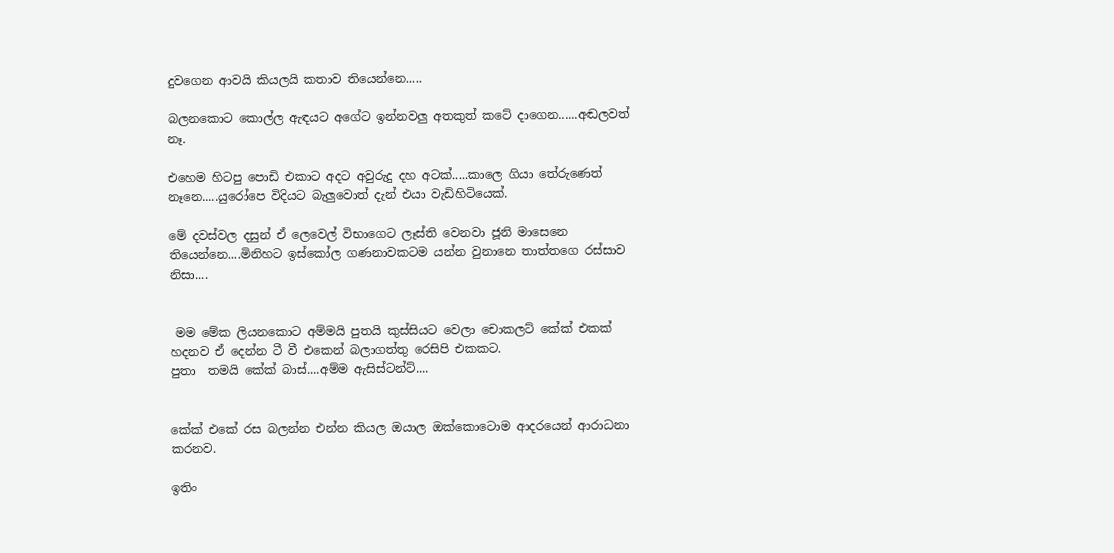දුවගෙන ආවයි කියලයි කතාව තියෙන්නෙ.....

බලනකොට කොල්ල ඇඳයට අගේට ඉන්නවලු අතකුත් කටේ දාගෙන......අඬලවත් නෑ.

එහෙම හිටපු පොඩි එකාට අදට අවුරුදු දහ අටක්.....කාලෙ ගියා තේරුණෙත් නෑනෙ.....යුරෝපෙ විදියට බැලුවොත් දැන් එයා වැඩිහිටියෙක්.

මේ දවස්වල දසුන් ඒ ලෙවෙල් විභාගෙට ලෑස්ති වෙනවා ජූනි මාසෙනෙ තියෙන්නෙ....මිනිහට ඉස්කෝල ගණනාවකටම යන්න වුනානෙ තාත්තගෙ රස්සාව නිසා....


 මම මේක ලියනකොට අම්මයි පුතයි කුස්සියට වෙලා චොකලට් කේක් එකක් හදනව ඒ දෙන්න ටී වී එකෙන් බලාගත්තු රෙසිපි එකකට.
පුතා  තමයි කේක් බාස්....අම්ම ඇසිස්ටන්ට්....


කේක් එකේ රස බලන්න එන්න කියල ඔයාල ඔක්කොටොම ආදරයෙන් ආරාධනා කරනව.

ඉතිං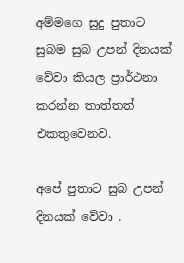අම්මගෙ සුදු පුතාට සුබම සුබ උපන් දිනයක් වේවා කියල ප්‍රාර්ථනා කරන්න තාත්තත් එකතුවෙනව.

අපේ පුතාට සුබ උපන් දිනයක් වේවා .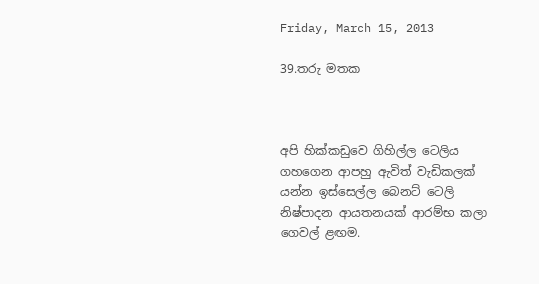Friday, March 15, 2013

39.තරු මතක



අපි හික්කඩුවෙ ගිහිල්ල ටෙලිය ගහගෙන ආපහු ඇවිත් වැඩිකලක් යන්න ඉස්සෙල්ල බෙනට් ටෙලි නිෂ්පාදන ආයතනයක් ආරම්භ කලා ගෙවල් ළඟම.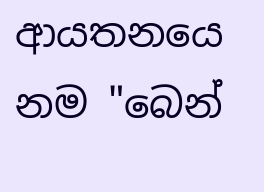ආයතනයෙ නම "බෙන්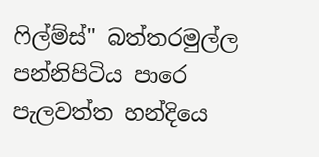ෆිල්ම්ස්" බත්තරමුල්ල පන්නිපිටිය පාරෙ පැලවත්ත හන්දියෙ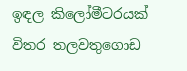ඉඳල කිලෝමීටරයක් විතර තලවතුගොඩ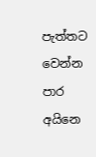පැත්තට වෙන්න පාර අයිනෙ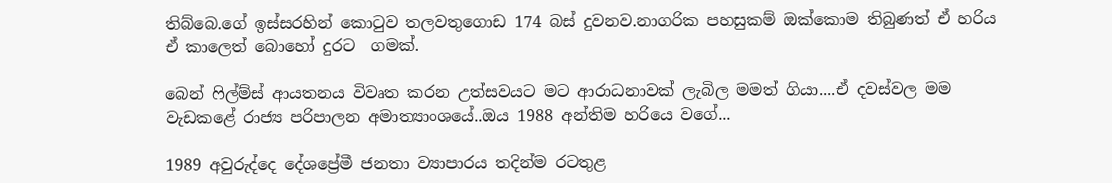තිබ්බෙ.ගේ ඉස්සරහින් කොටුව තලවතුගොඩ 174 බස් දුවනව.නාගරික පහසුකම් ඔක්කොම තිබුණත් ඒ හරිය ඒ කාලෙත් බොහෝ දුරට  ගමක්.

බෙන් ෆිල්ම්ස් ආයතනය විවෘත කරන උත්සවයට මට ආරාධනාවක් ලැබිල මමත් ගියා....ඒ දවස්වල මම වැඩකළේ රාජ්‍ය පරිපාලන අමාත්‍යාංශයේ..ඔය 1988 අන්තිම හරියෙ වගේ...

1989 අවුරුද්දෙ දේශප්‍රේමී ජනතා ව්‍යාපාරය තදින්ම රටතුළ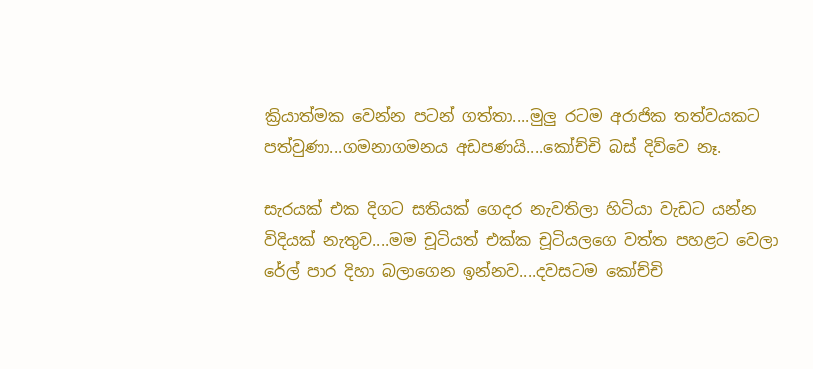ක්‍රියාත්මක වෙන්න පටන් ගත්තා....මුලු රටම අරාජික තත්වයකට පත්වුණා...ගමනාගමනය අඩපණයි....කෝච්චි බස් දිව්වෙ නෑ.

සැරයක් එක දිගට සතියක් ගෙදර නැවතිලා හිටියා වැඩට යන්න විදියක් නැතුව....මම චූටියත් එක්ක චූටියලගෙ වත්ත පහළට වෙලා රේල් පාර දිහා බලාගෙන ඉන්නව....දවසටම කෝච්චි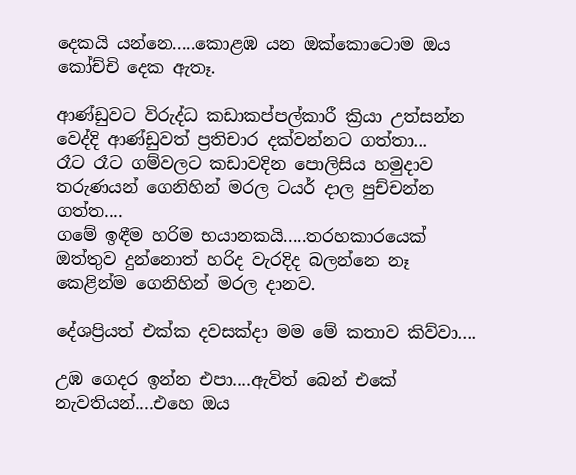දෙකයි යන්නෙ.....කොළඹ යන ඔක්කොටොම ඔය කෝච්චි දෙක ඇතෑ.

ආණ්ඩුවට විරුද්ධ කඩාකප්පල්කාරී ක්‍රියා උත්සන්න වෙද්දි ආණ්ඩුවත් ප්‍රතිචාර දක්වන්නට ගත්තා...
රෑට රෑට ගම්වලට කඩාවදින පොලිසිය හමුදාව තරුණයන් ගෙනිහින් මරල ටයර් දාල පුච්චන්න ගත්ත....
ගමේ ඉඳීම හරිම භයානකයි.....තරහකාරයෙක් ඔත්තුව දුන්නොත් හරිද වැරදිද බලන්නෙ නෑ කෙළින්ම ගෙනිහින් මරල දානව.

දේශප්‍රියත් එක්ක දවසක්දා මම මේ කතාව කිව්වා....

උඹ ගෙදර ඉන්න එපා....ඇවිත් බෙන් එකේ නැවතියන්....එහෙ ඔය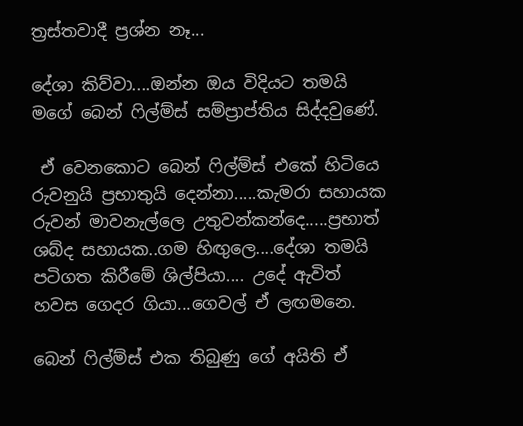ත්‍රස්තවාදී ප්‍රශ්න නෑ...

දේශා කිව්වා....ඔන්න ඔය විදියට තමයි මගේ බෙන් ෆිල්ම්ස් සම්ප්‍රාප්තිය සිද්දවුණේ.

 ඒ වෙනකොට බෙන් ෆිල්ම්ස් එකේ හිටියෙ රුවනුයි ප්‍රභාතුයි දෙන්නා.....කැමරා සහායක රුවන් මාවනැල්ලෙ උතුවන්කන්දෙ.....ප්‍රභාත් ශබ්ද සහායක..ගම හිඟුලෙ....දේශා තමයි පටිගත කිරීමේ ශිල්පියා.... උදේ ඇවිත් හවස ගෙදර ගියා...ගෙවල් ඒ ලඟමනෙ.

බෙන් ෆිල්ම්ස් එක තිබුණු ගේ අයිති ඒ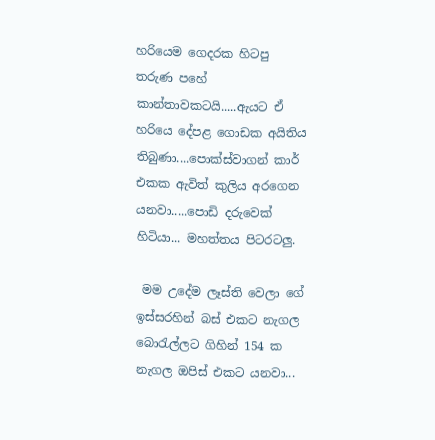හරියෙම ගෙදරක හිටපු තරුණ පහේ කාන්තාවකටයි.....ඇයට ඒ හරියෙ දේපළ ගොඩක අයිතිය තිබුණා....පොක්ස්වාගන් කාර් එකක ඇවිත් කුලිය අරගෙන යනවා.....පොඩි දරුවෙක් හිටියා... මහත්තය පිටරටලු.

 මම උදේම ලෑස්ති වෙලා ගේ ඉස්සරහින් බස් එකට නැගල බොරැල්ලට ගිහින් 154 ක නැගල ඔපිස් එකට යනවා...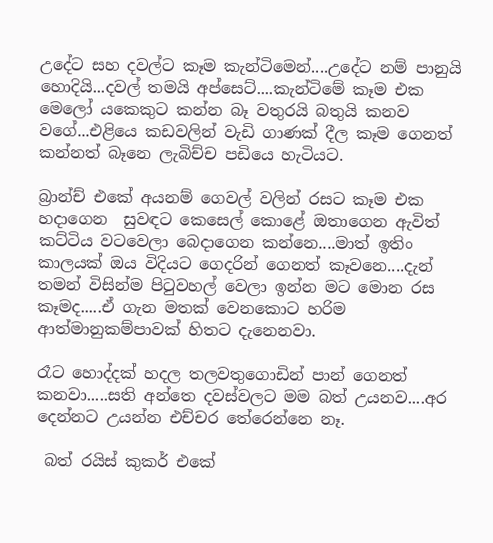උදේට සහ දවල්ට කෑම කැන්ටිමෙන්....උදේට නම් පානුයි හොදියි...දවල් තමයි අප්සෙට්....කැන්ටිමේ කෑම එක මෙලෝ යකෙකුට කන්න බෑ වතුරයි බතුයි කනව වගේ...එළියෙ කඩවලින් වැඩි ගාණක් දීල කෑම ගෙනත් කන්නත් බෑනෙ ලැබිච්ච පඩියෙ හැටියට.

බ්‍රාන්ච් එකේ අයනම් ගෙවල් වලින් රසට කෑම එක හදාගෙන  සුවඳට කෙසෙල් කොළේ ඔතාගෙන ඇවිත් කට්ටිය වටවෙලා බෙදාගෙන කන්නෙ....මාත් ඉතිං කාලයක් ඔය විදියට ගෙදරින් ගෙනත් කෑවනෙ....දැන් තමන් විසින්ම පිටුවහල් වෙලා ඉන්න මට මොන රස කෑමද.....ඒ ගැන මතක් වෙනකොට හරිම ආත්මානුකම්පාවක් හිතට දැනෙනවා.

රෑට හොද්දක් හදල තලවතුගොඩින් පාන් ගෙනත් කනවා.....සති අන්තෙ දවස්වලට මම බත් උයනව....අර දෙන්නට උයන්න එච්චර තේරෙන්නෙ නෑ.

 බත් රයිස් කුකර් එකේ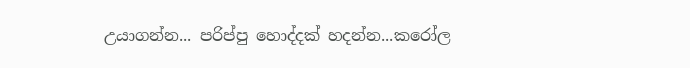උයාගන්න... පරිප්පු හොද්දක් හදන්න...කරෝල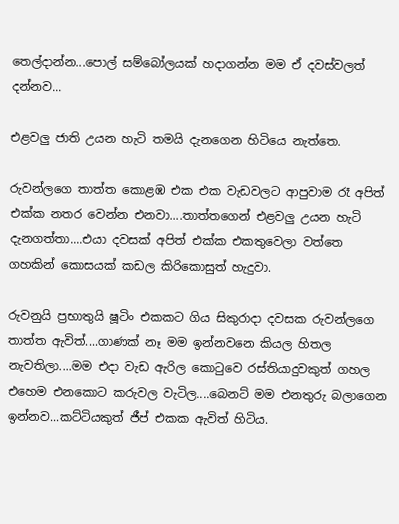තෙල්දාන්න...පොල් සම්බෝලයක් හදාගන්න මම ඒ දවස්වලත් දන්නව...

එළවලු ජාති උයන හැටි තමයි දැනගෙන හිටියෙ නැත්තෙ.

රුවන්ලගෙ තාත්ත කොළඹ එක එක වැඩවලට ආපුවාම රෑ අපිත් එක්ක නතර වෙන්න එනවා....තාත්තගෙන් එළවලු උයන හැටි දැනගත්තා....එයා දවසක් අපිත් එක්ක එකතුවෙලා වත්තෙ ගහකින් කොසයක් කඩල කිරිකොසුත් හැදුවා.

රුවනුයි ප්‍රභාතුයි ෂූටිං එකකට ගිය සිකුරාදා දවසක රුවන්ලගෙ තාත්ත ඇවිත්....ගාණක් නෑ මම ඉන්නවනෙ කියල හිතල නැවතිලා....මම එදා වැඩ ඇරිල කොටුවෙ රස්තියාදුවකුත් ගහල එහෙම එනකොට කරුවල වැටිල....බෙනට් මම එනතුරු බලාගෙන ඉන්නව...කට්ටියකුත් ජීප් එකක ඇවිත් හිටිය.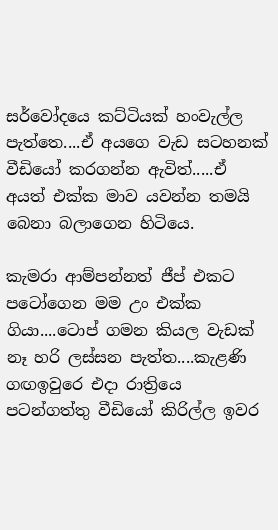සර්වෝදයෙ කට්ටියක් හංවැල්ල පැත්තෙ....ඒ අයගෙ වැඩ සටහනක් වීඩියෝ කරගන්න ඇවිත්.....ඒ අයත් එක්ක මාව යවන්න තමයි බෙනා බලාගෙන හිටියෙ.

කැමරා ආම්පන්නත් ජීප් එකට පටෝගෙන මම උං එක්ක ගියා....ටොප් ගමන කියල වැඩක් නෑ හරි ලස්සන පැත්ත....කැළණි ගඟඉවුරෙ එදා රාත්‍රියෙ පටන්ගත්තු වීඩියෝ කිරිල්ල ඉවර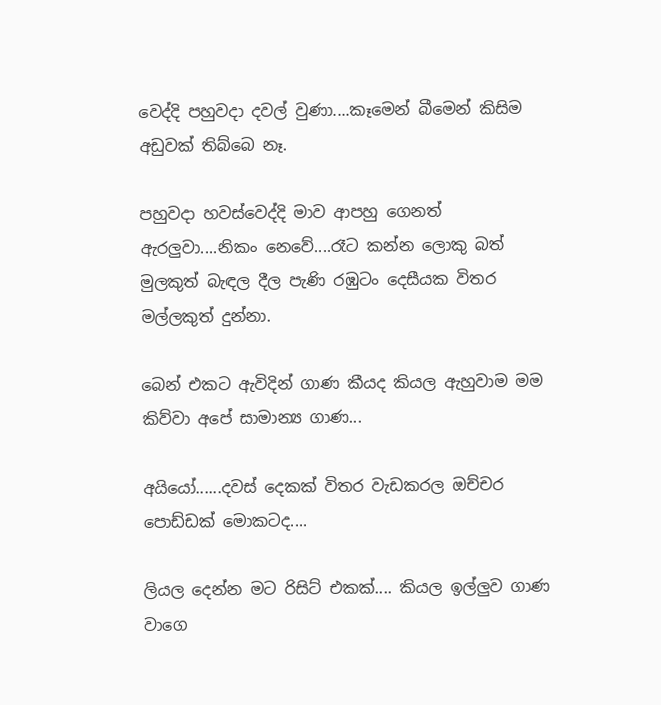වෙද්දි පහුවදා දවල් වුණා....කෑමෙන් බීමෙන් කිසිම අඩුවක් තිබ්බෙ නෑ.

පහුවදා හවස්වෙද්දි මාව ආපහු ගෙනත් ඇරලුවා....නිකං නෙවේ....රෑට කන්න ලොකු බත් මුලකුත් බැඳල දීල පැණි රඹුටං දෙසීයක විතර මල්ලකුත් දුන්නා.

බෙන් එකට ඇවිදින් ගාණ කීයද කියල ඇහුවාම මම කිව්වා අපේ සාමාන්‍ය ගාණ...

අයියෝ......දවස් දෙකක් විතර වැඩකරල ඔච්චර පොඩ්ඩක් මොකටද....

ලියල දෙන්න මට රිසිට් එකක්.... කියල ඉල්ලුව ගාණ වාගෙ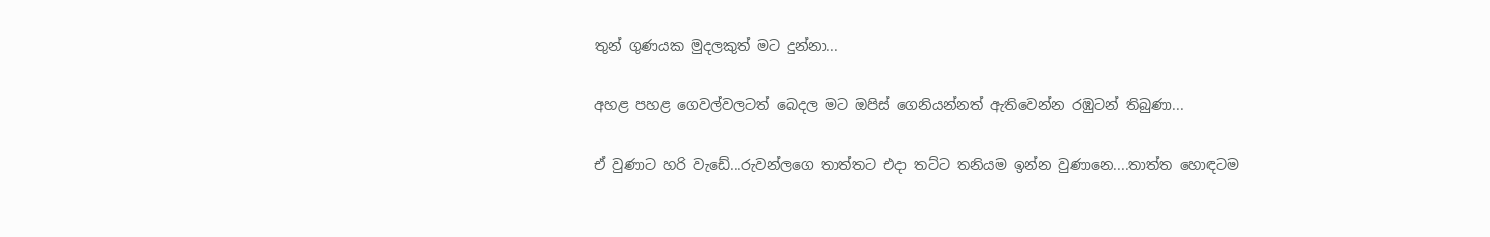තුන් ගුණයක මුදලකුත් මට දුන්නා...

අහළ පහළ ගෙවල්වලටත් බෙදල මට ඔපිස් ගෙනියන්නත් ඇතිවෙන්න රඹුටන් තිබුණා...

ඒ වුණාට හරි වැඩේ...රුවන්ලගෙ තාත්තට එදා තට්ට තනියම ඉන්න වුණානෙ....තාත්ත හොඳටම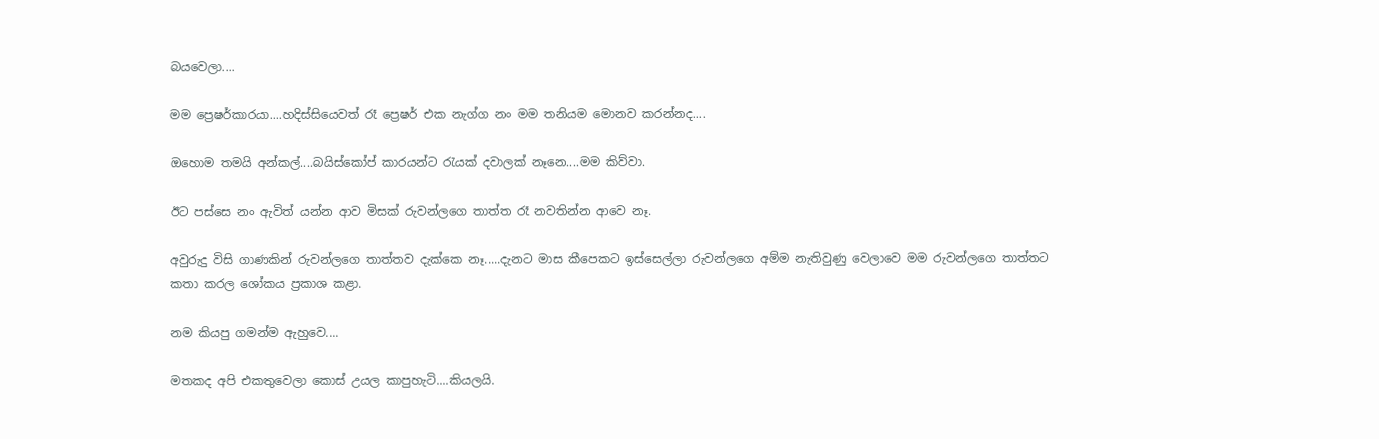බයවෙලා....

මම ප්‍රෙෂර්කාරයා....හදිස්සියෙවත් රෑ ප්‍රෙෂර් එක නැග්ග නං මම තනියම මොනව කරන්නද....

ඔහොම තමයි අන්කල්....බයිස්කෝප් කාරයන්ට රැයක් දවාලක් නෑනෙ....මම කිව්වා.

ඊට පස්සෙ නං ඇවිත් යන්න ආව මිසක් රුවන්ලගෙ තාත්ත රෑ නවතින්න ආවෙ නෑ.

අවුරුදු විසි ගාණකින් රුවන්ලගෙ තාත්තව දැක්කෙ නෑ.....දැනට මාස කීපෙකට ඉස්සෙල්ලා රුවන්ලගෙ අම්ම නැතිවුණු වෙලාවෙ මම රුවන්ලගෙ තාත්තට කතා කරල ශෝකය ප්‍රකාශ කළා.

නම කියපු ගමන්ම ඇහුවෙ....

මතකද අපි එකතුවෙලා කොස් උයල කාපුහැටි....කියලයි.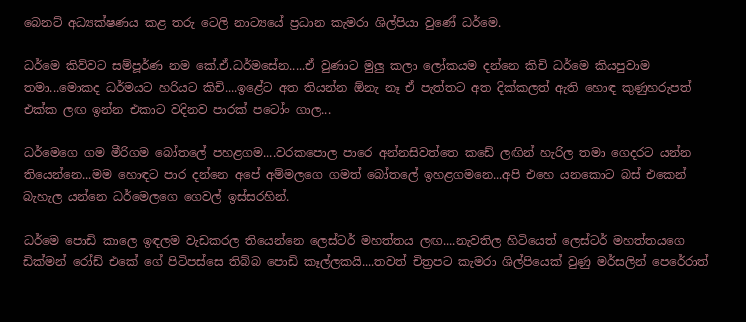බෙනට් අධ්‍යක්ෂණය කළ තරු ටෙලි නාට්‍යයේ ප්‍රධාන කැමරා ශිල්පියා වුණේ ධර්මෙ.

ධර්මෙ කිව්වට සම්පූර්ණ නම කේ.ඒ.ධර්මසේන.....ඒ වුණාට මුලු කලා ලෝකයම දන්නෙ කිචි ධර්මෙ කියපුවාම තමා...මොකද ධර්මයට හරියට කිචි....ඉළේට අත තියන්න ඕනැ නෑ ඒ පැත්තට අත දික්කලත් ඇති හොඳ කුණුහරුපත් එක්ක ලඟ ඉන්න එකාට වදිනව පාරක් පටෝං ගාල...

ධර්මෙගෙ ගම මීරිගම බෝතලේ පහළගම....වරකපොල පාරෙ අන්නසිවත්තෙ කඩේ ලඟින් හැරිල තමා ගෙදරට යන්න තියෙන්නෙ...මම හොඳට පාර දන්නෙ අපේ අම්මලගෙ ගමත් බෝතලේ ඉහළගමනෙ...අපි එහෙ යනකොට බස් එකෙන් බැහැල යන්නෙ ධර්මෙලගෙ ගෙවල් ඉස්සරහින්.

ධර්මෙ පොඩි කාලෙ ඉඳලම වැඩකරල තියෙන්නෙ ලෙස්ටර් මහත්තය ලඟ....නැවතිල හිටියෙත් ලෙස්ටර් මහත්තයගෙ ඩික්මන් රෝඩ් එකේ ගේ පිටිපස්සෙ තිබ්බ පොඩි කෑල්ලකයි....තවත් චිත්‍රපට කැමරා ශිල්පියෙක් වුණු මර්සලින් පෙරේරාත්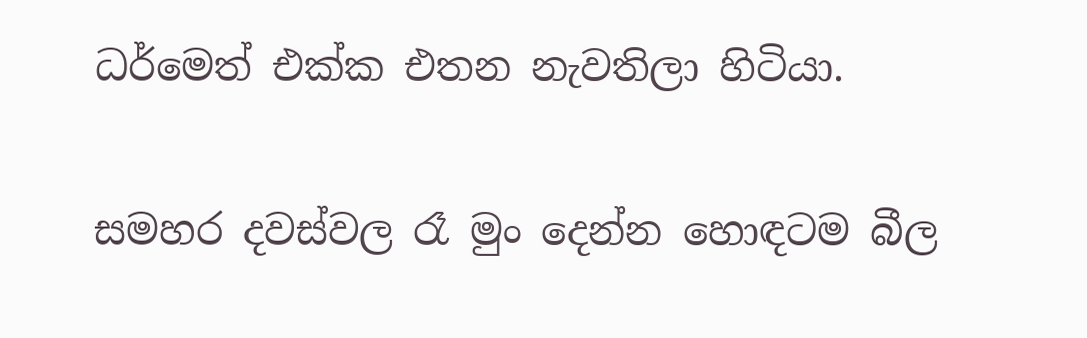ධර්මෙත් එක්ක එතන නැවතිලා හිටියා.

සමහර දවස්වල රෑ මුං දෙන්න හොඳටම බීල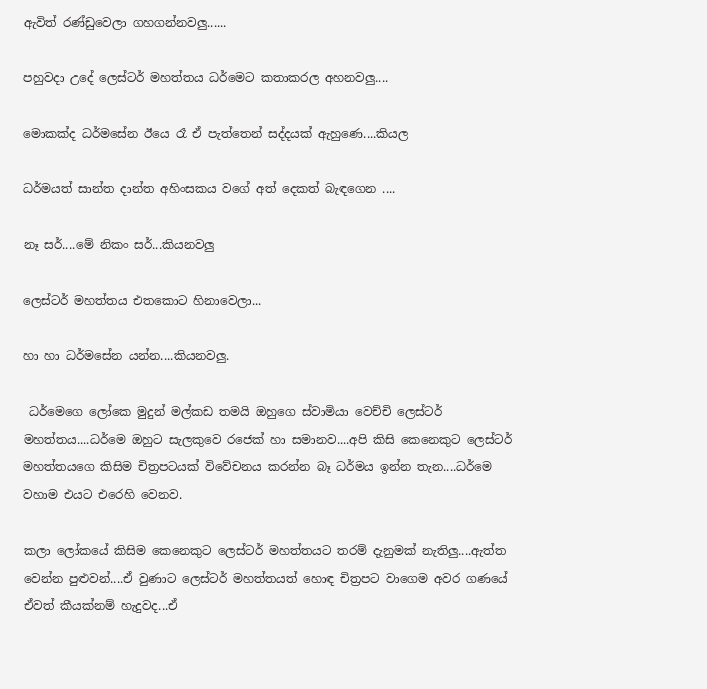ඇවිත් රණ්ඩුවෙලා ගහගන්නවලු......

පහුවදා උදේ ලෙස්ටර් මහත්තය ධර්මෙට කතාකරල අහනවලු....

මොකක්ද ධර්මසේන ඊයෙ රෑ ඒ පැත්තෙන් සද්දයක් ඇහුණෙ....කියල

ධර්මයත් සාන්ත දාන්ත අහිංසකය වගේ අත් දෙකත් බැඳගෙන ....

නෑ සර්....මේ නිකං සර්...කියනවලු

ලෙස්ටර් මහත්තය එතකොට හිනාවෙලා...

හා හා ධර්මසේන යන්න....කියනවලු.

 ධර්මෙගෙ ලෝකෙ මුදුන් මල්කඩ තමයි ඔහුගෙ ස්වාමියා වෙච්චි ලෙස්ටර් මහත්තය....ධර්මෙ ඔහුට සැලකුවෙ රජෙක් හා සමානව....අපි කිසි කෙනෙකුට ලෙස්ටර් මහත්තයගෙ කිසිම චිත්‍රපටයක් විවේචනය කරන්න බෑ ධර්මය ඉන්න තැන....ධර්මෙ වහාම එයට එරෙහි වෙනව.

කලා ලෝකයේ කිසිම කෙනෙකුට ලෙස්ටර් මහත්තයට තරම් දැනුමක් නැතිලු....ඇත්ත වෙන්න පුළුවන්....ඒ වුණාට ලෙස්ටර් මහත්තයත් හොඳ චිත්‍රපට වාගෙම අවර ගණයේ ඒවත් කීයක්නම් හැදුවද...ඒ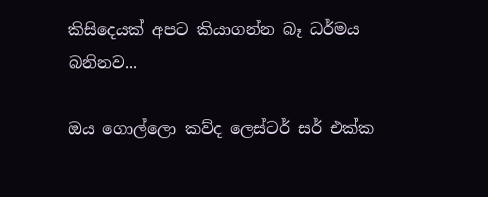කිසිදෙයක් අපට කියාගන්න බෑ ධර්මය බනිනව...

ඔය ගොල්ලො කව්ද ලෙස්ටර් සර් එක්ක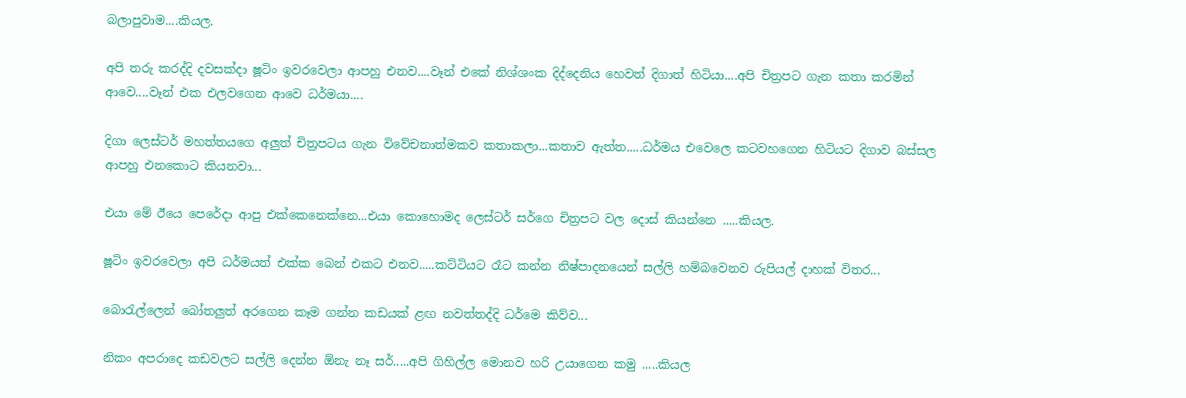බලාපුවාම....කියල.

අපි තරු කරද්දි දවසක්දා ෂූටිං ඉවරවෙලා ආපහු එනව....වෑන් එකේ නිශ්ශංක දිද්දෙනිය හෙවත් දිගාත් හිටියා....අපි චිත්‍රපට ගැන කතා කරමින් ආවෙ....වෑන් එක එලවගෙන ආවෙ ධර්මයා....

දිගා ලෙස්ටර් මහත්තයගෙ අලුත් චිත්‍රපටය ගැන විවේචනාත්මකව කතාකලා...කතාව ඇත්ත.....ධර්මය එවෙලෙ කටවහගෙන හිටියට දිගාව බස්සල ආපහු එනකොට කියනවා...

එයා මේ ඊයෙ පෙරේදා ආපු එක්කෙනෙක්නෙ...එයා කොහොමද ලෙස්ටර් සර්ගෙ චිත්‍රපට වල දොස් කියන්නෙ .....කියල.

ෂූටිං ඉවරවෙලා අපි ධර්මයත් එක්ක බෙන් එකට එනව.....කට්ටියට රෑට කන්න නිෂ්පාදනයෙන් සල්ලි හම්බවෙනව රුපියල් දාහක් විතර...

බොරැල්ලෙන් බෝතලුත් අරගෙන කෑම ගන්න කඩයක් ළඟ නවත්තද්දි ධර්මෙ කිව්ව...

නිකං අපරාදෙ කඩවලට සල්ලි දෙන්න ඕනැ නෑ සර්.....අපි ගිහිල්ල මොනව හරි උයාගෙන කමු .....කියල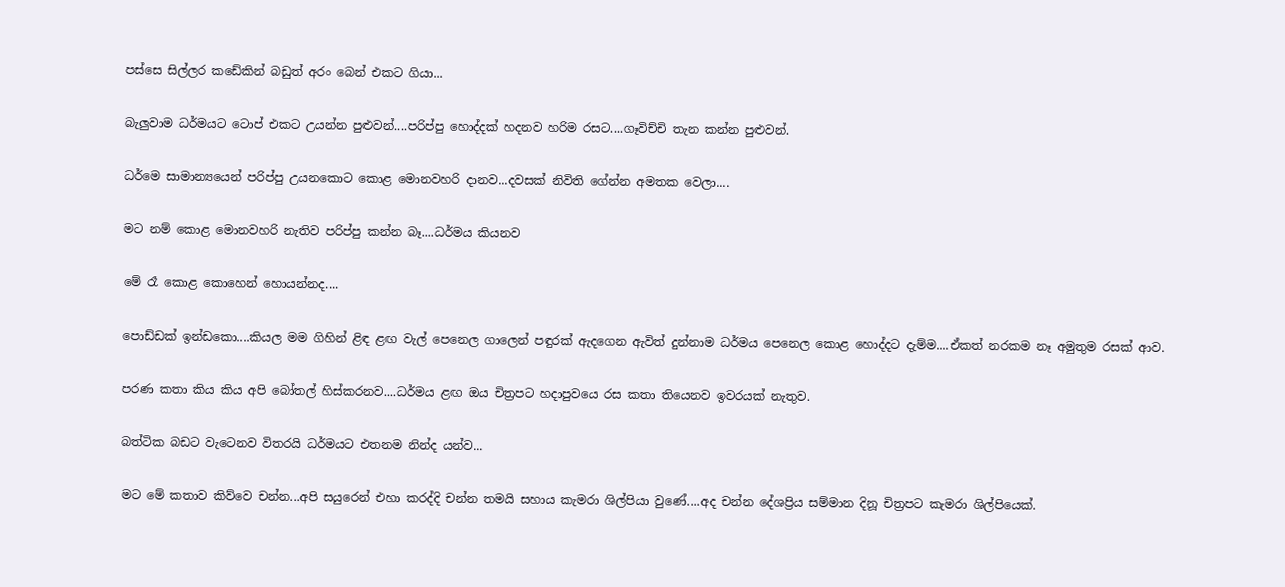පස්සෙ සිල්ලර කඩේකින් බඩුත් අරං බෙන් එකට ගියා...

බැලුවාම ධර්මයට ටොප් එකට උයන්න පුළුවන්....පරිප්පු හොද්දක් හදනව හරිම රසට....ගෑවිච්චි තැන කන්න පුළුවන්.

ධර්මෙ සාමාන්‍යයෙන් පරිප්පු උයනකොට කොළ මොනවහරි දානව...දවසක් නිවිති ගේන්න අමතක වෙලා....

මට නම් කොළ මොනවහරි නැතිව පරිප්පු කන්න බෑ....ධර්මය කියනව

මේ රෑ කොළ කොහෙන් හොයන්නද....

පොඩ්ඩක් ඉන්ඩකො....කියල මම ගිහින් ළිඳ ළඟ වැල් පෙනෙල ගාලෙන් පඳුරක් ඇදගෙන ඇවිත් දුන්නාම ධර්මය පෙනෙල කොළ හොද්දට දැම්ම....ඒකත් නරකම නෑ අමුතුම රසක් ආව.

පරණ කතා කිය කිය අපි බෝතල් හිස්කරනව....ධර්මය ළඟ ඔය චිත්‍රපට හදාපුවයෙ රස කතා තියෙනව ඉවරයක් නැතුව.

බත්ටික බඩට වැටෙනව විතරයි ධර්මයට එතනම නින්ද යන්ව...

මට මේ කතාව කිව්වෙ චන්න...අපි සයුරෙන් එහා කරද්දි චන්න තමයි සහාය කැමරා ශිල්පියා වුණේ....අද චන්න දේශප්‍රිය සම්මාන දිනූ චිත්‍රපට කැමරා ශිල්පියෙක්.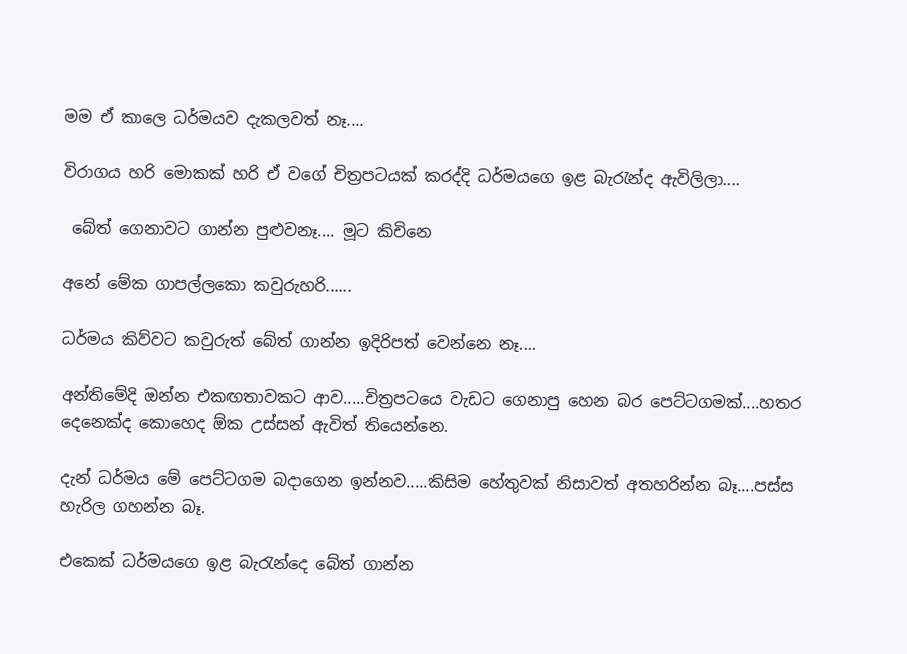මම ඒ කාලෙ ධර්මයව දැකලවත් නෑ....

විරාගය හරි මොකක් හරි ඒ වගේ චිත්‍රපටයක් කරද්දි ධර්මයගෙ ඉළ බැරැන්ද ඇවිලිලා....

 බේත් ගෙනාවට ගාන්න පුළුවනෑ.... මූට කිචිනෙ

අනේ මේක ගාපල්ලකො කවුරුහරි......

ධර්මය කිව්වට කවුරුත් බේත් ගාන්න ඉදිරිපත් වෙන්නෙ නෑ....

අන්තිමේදි ඔන්න එකඟතාවකට ආව.....චිත්‍රපටයෙ වැඩට ගෙනාපු හෙන බර පෙට්ටගමක්....හතර දෙනෙක්ද කොහෙද ඕක උස්සන් ඇවිත් තියෙන්නෙ.

දැන් ධර්මය මේ පෙට්ටගම බදාගෙන ඉන්නව.....කිසිම හේතුවක් නිසාවත් අතහරින්න බෑ....පස්ස හැරිල ගහන්න බෑ.

එකෙක් ධර්මයගෙ ඉළ බැරැන්දෙ බේත් ගාන්න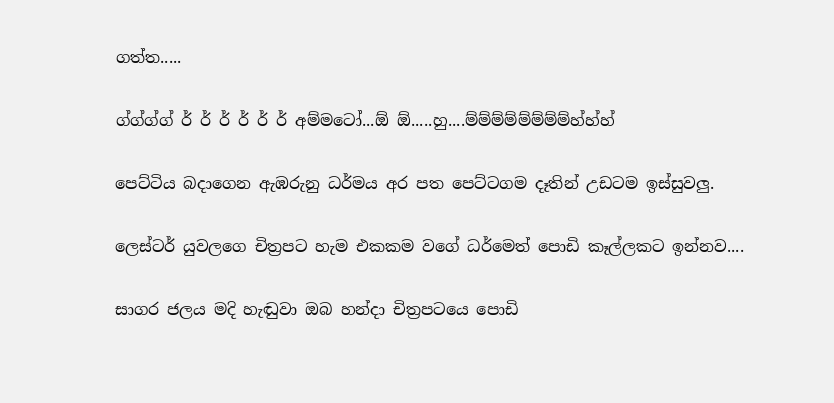ගත්ත.....

ග්ග්ග්ග් ර් ර් ර් ර් ර් ර් අම්මටෝ...ඕ ඕ.....හු....ම්ම්ම්ම්ම්ම්ම්ම්හ්හ්හ්

පෙට්ටිය බදාගෙන ඇඹරුනු ධර්මය අර පත පෙට්ටගම දෑතින් උඩටම ඉස්සුවලු.

ලෙස්ටර් යුවලගෙ චිත්‍රපට හැම එකකම වගේ ධර්මෙත් පොඩි කෑල්ලකට ඉන්නව....

සාගර ජලය මදි හැඬුවා ඔබ හන්දා චිත්‍රපටයෙ පොඩි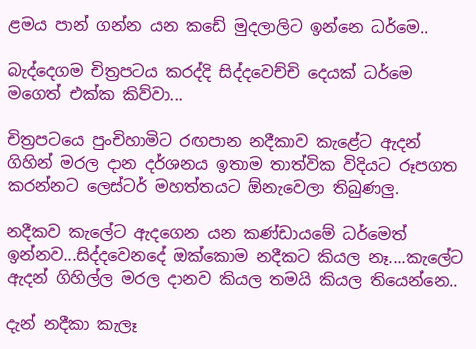ළමය පාන් ගන්න යන කඩේ මුදලාලිට ඉන්නෙ ධර්මෙ..

බැද්දෙගම චිත්‍රපටය කරද්දි සිද්දවෙච්චි දෙයක් ධර්මෙ මගෙත් එක්ක කිව්වා...

චිත්‍රපටයෙ පුංචිහාමිට රඟපාන නදීකාව කැළේට ඇදන් ගිහින් මරල දාන දර්ශනය ඉතාම තාත්වික විදියට රූපගත කරන්නට ලෙස්ටර් මහත්තයට ඕනැවෙලා තිබුණලු.

නදීකව කැලේට ඇදගෙන යන කණ්ඩායමේ ධර්මෙත් ඉන්නව...සිද්දවෙනදේ ඔක්කොම නදීකට කියල නෑ....කැලේට ඇදන් ගිහිල්ල මරල දානව කියල තමයි කියල තියෙන්නෙ..

දැන් නදීකා කැලෑ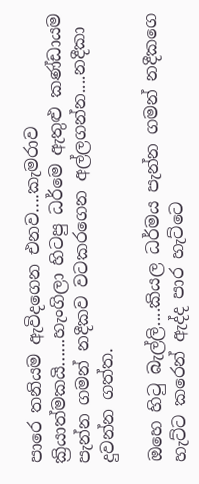පාරෙ තනියම ඇවිදගෙන එනව....කැමරාව ක්‍රියාත්මකයි......හැංගිලා හිටපු ධර්මෙ ඇතුළු කණ්ඩායම පැන්න ගමන් නදීකව වටකරගෙන අල්ලගන්න....නදීකා දුවන්න ගත්ත.

ඔහෙ හිටු බැල්ලි....කියල ධර්මය පැන්න ගමන් නදීකගෙ හැට්ට කරෙන් ඇද්ද පාර හැට්ටෙ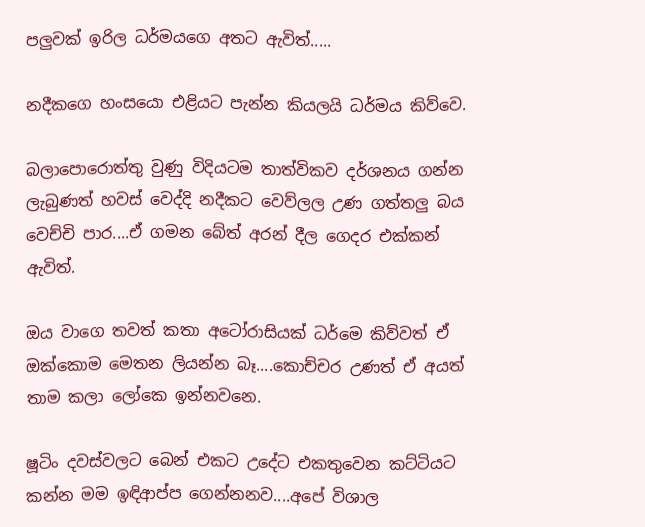පලුවක් ඉරිල ධර්මයගෙ අතට ඇවිත්.....

නදීකගෙ හංසයො එළියට පැන්න කියලයි ධර්මය කිව්වෙ.

බලාපොරොත්තු වුණු විදියටම තාත්විකව දර්ශනය ගන්න ලැබුණත් හවස් වෙද්දි නදීකට වෙව්ලල උණ ගත්තලු බය වෙච්චි පාර....ඒ ගමන බේත් අරන් දීල ගෙදර එක්කන් ඇවිත්.

ඔය වාගෙ තවත් කතා අටෝරාසියක් ධර්මෙ කිව්වත් ඒ ඔක්කොම මෙතන ලියන්න බෑ....කොච්චර උණත් ඒ අයත් තාම කලා ලෝකෙ ඉන්නවනෙ.

ෂූටිං දවස්වලට බෙන් එකට උදේට එකතුවෙන කට්ටියට කන්න මම ඉඳිආප්ප ගෙන්නනව....අපේ විශාල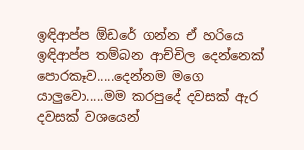ඉඳිආප්ප ඕඩරේ ගන්න ඒ හරියෙ ඉඳිආප්ප තම්බන ආච්චිල දෙන්නෙක් පොරකෑව.....දෙන්නම මගෙ යාලුවො.....මම කරපුදේ දවසක් ඇර දවසක් වශයෙන්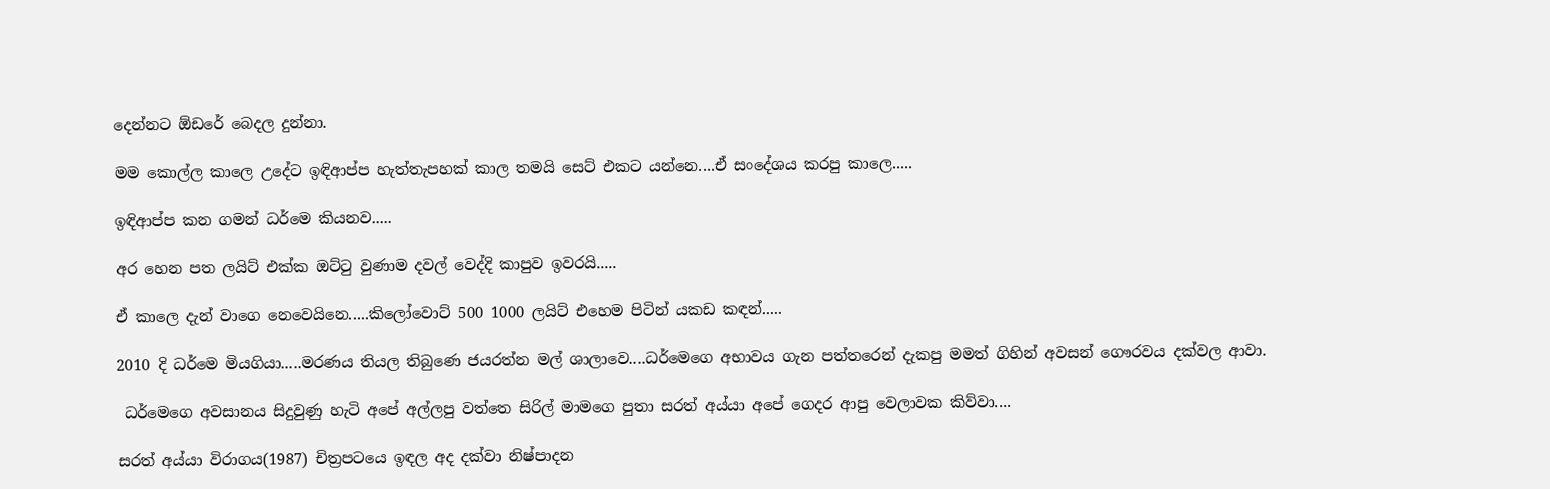දෙන්නට ඕඩරේ බෙදල දුන්නා.

මම කොල්ල කාලෙ උදේට ඉඳිආප්ප හැත්තැපහක් කාල තමයි සෙට් එකට යන්නෙ....ඒ සංදේශය කරපු කාලෙ.....

ඉඳිආප්ප කන ගමන් ධර්මෙ කියනව.....

අර හෙන පත ලයිට් එක්ක ඔට්ටු වුණාම දවල් වෙද්දි කාපුව ඉවරයි.....

ඒ කාලෙ දැන් වාගෙ නෙවෙයිනෙ.....කිලෝවොට් 500 1000 ලයිට් එහෙම පිටින් යකඩ කඳන්.....

2010 දි ධර්මෙ මියගියා.....මරණය තියල තිබුණෙ ජයරත්න මල් ශාලාවෙ....ධර්මෙගෙ අභාවය ගැන පත්තරෙන් දැකපු මමත් ගිහින් අවසන් ගෞරවය දක්වල ආවා.

 ධර්මෙගෙ අවසානය සිදුවුණු හැටි අපේ අල්ලපු වත්තෙ සිරිල් මාමගෙ පුතා සරත් අය්යා අපේ ගෙදර ආපු වෙලාවක කිව්වා....

සරත් අය්යා විරාගය(1987) චිත්‍රපටයෙ ඉඳල අද දක්වා නිෂ්පාදන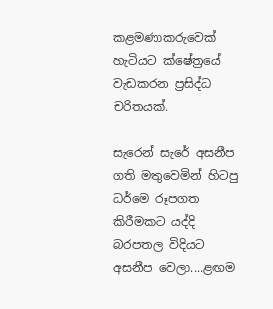කළමණාකරුවෙක් හැටියට ක්ෂේත්‍රයේ වැඩකරන ප්‍රසිද්ධ චරිතයක්.

සැරෙන් සැරේ අසනීප ගති මතුවෙමින් හිටපු ධර්මෙ රූපගත කිරීමකට යද්දි බරපතල විදියට අසනීප වෙලා....ළඟම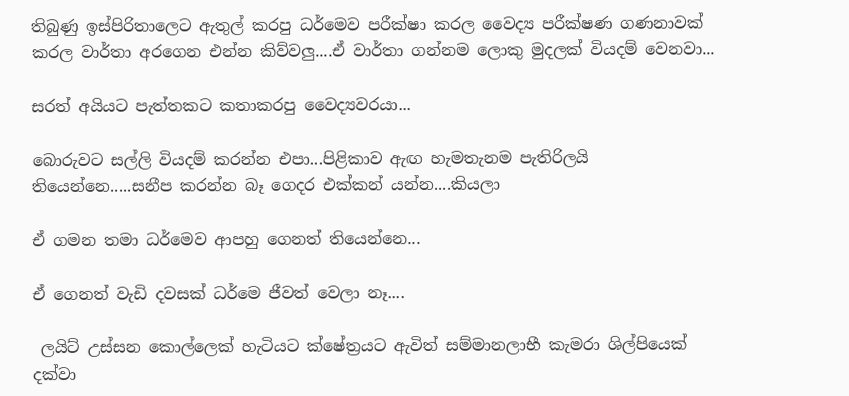තිබුණු ඉස්පිරිතාලෙට ඇතුල් කරපු ධර්මෙව පරීක්ෂා කරල වෛද්‍ය පරීක්ෂණ ගණනාවක් කරල වාර්තා අරගෙන එන්න කිව්වලු....ඒ වාර්තා ගන්නම ලොකු මුදලක් වියදම් වෙනවා...

සරත් අයියට පැත්තකට කතාකරපු වෛද්‍යවරයා...

බොරුවට සල්ලි වියදම් කරන්න එපා...පිළිකාව ඇඟ හැමතැනම පැතිරිලයි තියෙන්නෙ.....සනීප කරන්න බෑ ගෙදර එක්කන් යන්න....කියලා

ඒ ගමන තමා ධර්මෙව ආපහු ගෙනත් තියෙන්නෙ...

ඒ ගෙනත් වැඩි දවසක් ධර්මෙ ජීවත් වෙලා නෑ....

 ලයිට් උස්සන කොල්ලෙක් හැටියට ක්ෂේත්‍රයට ඇවිත් සම්මානලාභී කැමරා ශිල්පියෙක් දක්වා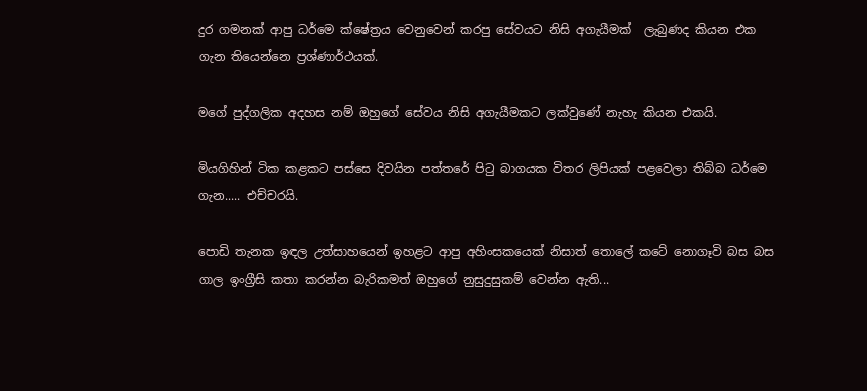දුර ගමනක් ආපු ධර්මෙ ක්ෂේත්‍රය වෙනුවෙන් කරපු සේවයට නිසි අගැයීමක්  ලැබුණද කියන එක ගැන තියෙන්නෙ ප්‍රශ්ණාර්ථයක්.

මගේ පුද්ගලික අදහස නම් ඔහුගේ සේවය නිසි අගැයීමකට ලක්වුණේ නැහැ කියන එකයි.

මියගිහින් ටික කළකට පස්සෙ දිවයින පත්තරේ පිටු බාගයක විතර ලිපියක් පළවෙලා තිබ්බ ධර්මෙ ගැන..... එච්චරයි.

පොඩි තැනක ඉඳල උත්සාහයෙන් ඉහළට ආපු අහිංසකයෙක් නිසාත් තොලේ කටේ නොගෑවි බස බස ගාල ඉංග්‍රීසි කතා කරන්න බැරිකමත් ඔහුගේ නුසුදුසුකම් වෙන්න ඇති...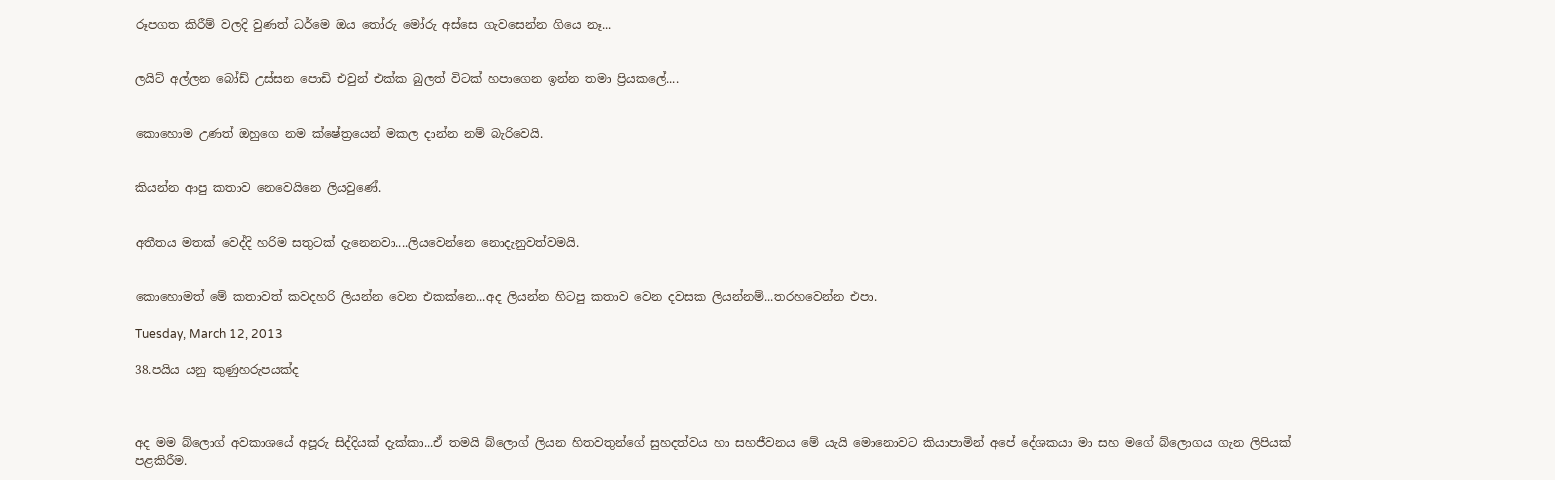රූපගත කිරීම් වලදි වුණත් ධර්මෙ ඔය තෝරු මෝරු අස්සෙ ගැවසෙන්න ගියෙ නෑ...


ලයිට් අල්ලන බෝඩ් උස්සන පොඩි එවුන් එක්ක බුලත් විටක් හපාගෙන ඉන්න තමා ප්‍රියකලේ....


කොහොම උණත් ඔහුගෙ නම ක්ෂේත්‍රයෙන් මකල දාන්න නම් බැරිවෙයි.


කියන්න ආපු කතාව නෙවෙයිනෙ ලියවුණේ.


අතීතය මතක් වෙද්දි හරිම සතුටක් දැනෙනවා....ලියවෙන්නෙ නොදැනුවත්වමයි.


කොහොමත් මේ කතාවත් කවදහරි ලියන්න වෙන එකක්නෙ...අද ලියන්න හිටපු කතාව වෙන දවසක ලියන්නම්...තරහවෙන්න එපා.

Tuesday, March 12, 2013

38.පයිය යනු කුණුහරුපයක්ද



අද මම බ්ලොග් අවකාශයේ අපූරු සිද්දියක් දැක්කා...ඒ තමයි බ්ලොග් ලියන හිතවතුන්ගේ සුහදත්වය හා සහජීවනය මේ යැයි මොනොවට කියාපාමින් අපේ දේශකයා මා සහ මගේ බ්ලොගය ගැන ලිපියක් පළකිරීම.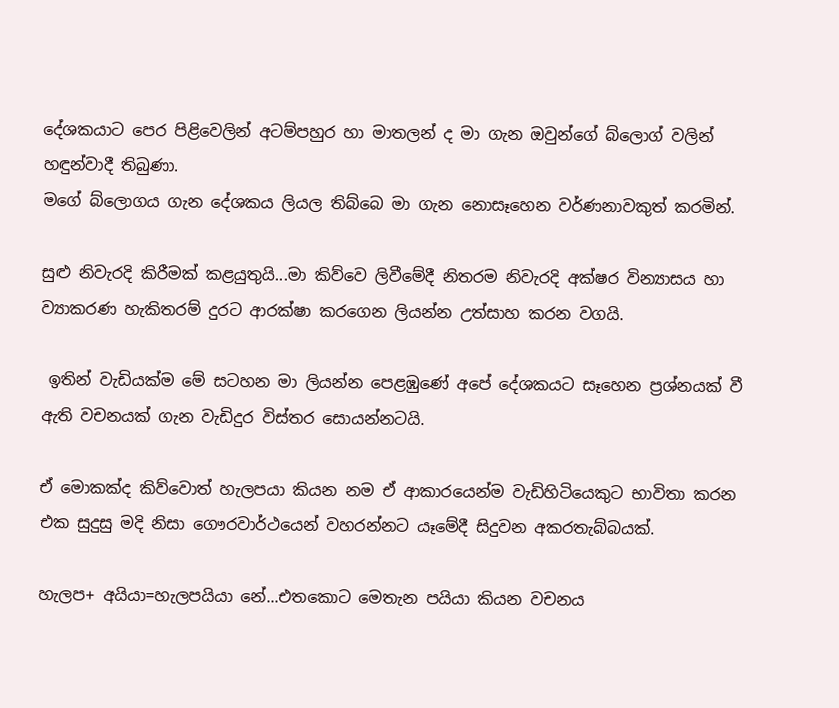දේශකයාට පෙර පිළිවෙලින් අටම්පහුර හා මාතලන් ද මා ගැන ඔවුන්ගේ බ්ලොග් වලින් හඳුන්වාදී තිබුණා.
මගේ බ්ලොගය ගැන දේශකය ලියල තිබ්බෙ මා ගැන නොසෑහෙන වර්ණනාවකුත් කරමින්.

සුළු නිවැරදි කිරීමක් කළයුතුයි...මා කිව්වෙ ලිවීමේදී නිතරම නිවැරදි අක්ෂර වින්‍යාසය හා ව්‍යාකරණ හැකිතරම් දුරට ආරක්ෂා කරගෙන ලියන්න උත්සාහ කරන වගයි.

 ඉතින් වැඩියක්ම මේ සටහන මා ලියන්න පෙළඹුණේ අපේ දේශකයට සෑහෙන ප්‍රශ්නයක් වී ඇති වචනයක් ගැන වැඩිදුර විස්තර සොයන්නටයි.

ඒ මොකක්ද කිව්වොත් හැලපයා කියන නම ඒ ආකාරයෙන්ම වැඩිහිටියෙකුට භාවිතා කරන එක සුදුසු මදි නිසා ගෞරවාර්ථයෙන් වහරන්නට යෑමේදී සිදුවන අකරතැබ්බයක්.

හැලප+ අයියා=හැලපයියා නේ...එතකොට මෙතැන පයියා කියන වචනය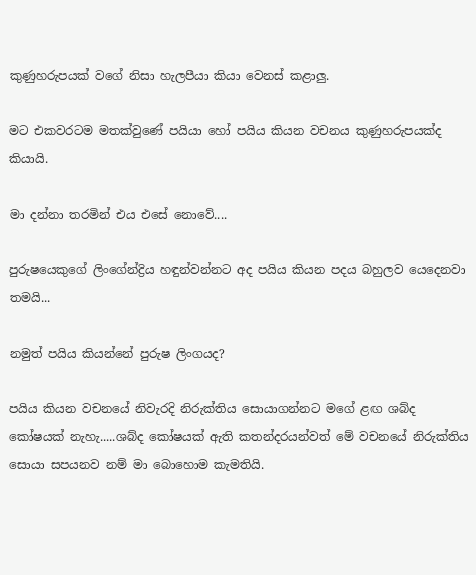කුණුහරුපයක් වගේ නිසා හැලපීයා කියා වෙනස් කළාලු.

මට එකවරටම මතක්වුණේ පයියා හෝ පයිය කියන වචනය කුණුහරුපයක්ද කියායි.

මා දන්නා තරමින් එය එසේ නොවේ....

පුරුෂයෙකුගේ ලිංගේන්ද්‍රිය හඳුන්වන්නට අද පයිය කියන පදය බහුලව යෙදෙනවා තමයි...

නමුත් පයිය කියන්නේ පුරුෂ ලිංගයද?

පයිය කියන වචනයේ නිවැරදි නිරුක්තිය සොයාගන්නට මගේ ළඟ ශබ්ද කෝෂයක් නැහැ.....ශබ්ද කෝෂයක් ඇති කතන්දරයන්වත් මේ වචනයේ නිරුක්තිය සොයා සපයනව නම් මා බොහොම කැමතියි.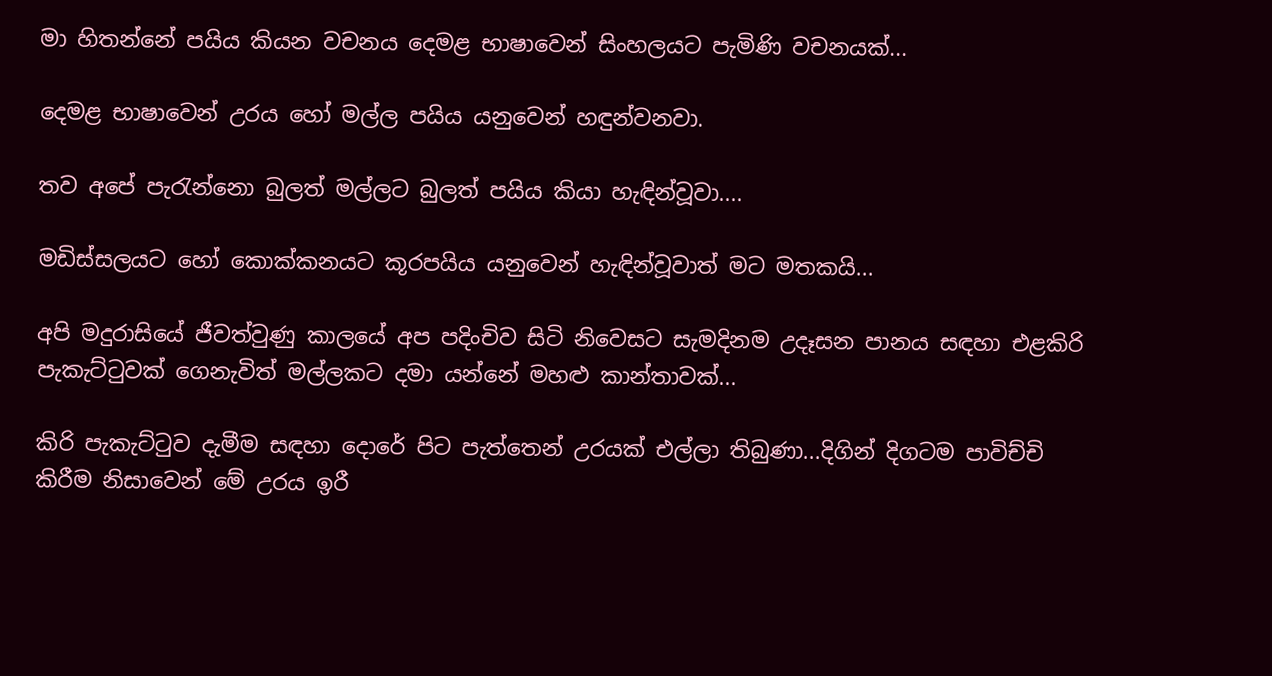මා හිතන්නේ පයිය කියන වචනය දෙමළ භාෂාවෙන් සිංහලයට පැමිණි වචනයක්...

දෙමළ භාෂාවෙන් උරය හෝ මල්ල පයිය යනුවෙන් හඳුන්වනවා.

තව අපේ පැරැන්නො බුලත් මල්ලට බුලත් පයිය කියා හැඳින්වූවා....

මඩිස්සලයට හෝ කොක්කනයට කූරපයිය යනුවෙන් හැඳින්වූවාත් මට මතකයි...

අපි මදුරාසියේ ජීවත්වුණු කාලයේ අප පදිංචිව සිටි නිවෙසට සැමදිනම උදෑසන පානය සඳහා එළකිරි පැකැට්ටුවක් ගෙනැවිත් මල්ලකට දමා යන්නේ මහළු කාන්තාවක්...

කිරි පැකැට්ටුව දැමීම සඳහා දොරේ පිට පැත්තෙන් උරයක් එල්ලා තිබුණා...දිගින් දිගටම පාවිච්චි කිරීම නිසාවෙන් මේ උරය ඉරී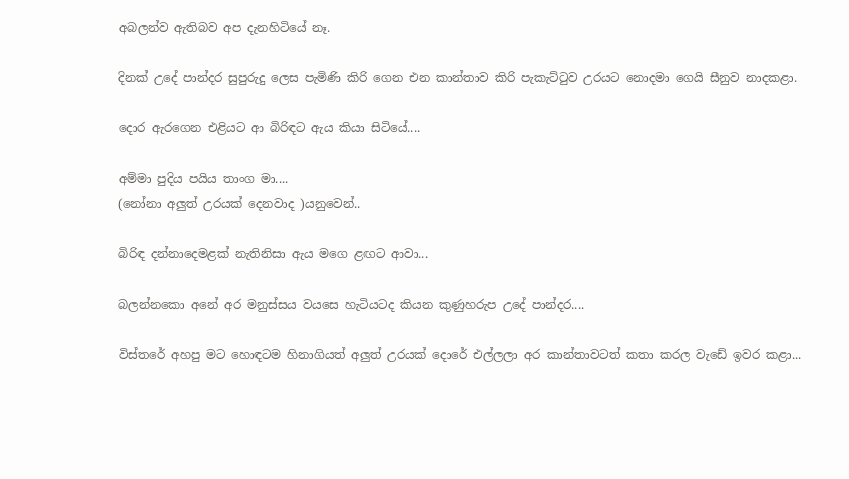අබලන්ව ඇතිබව අප දැනහිටියේ නෑ.

දිනක් උදේ පාන්දර සුපුරුදු ලෙස පැමිණි කිරි ගෙන එන කාන්තාව කිරි පැකැට්ටුව උරයට නොදමා ගෙයි සීනුව නාදකළා.

දොර ඇරගෙන එළියට ආ බිරිඳට ඇය කියා සිටියේ....

අම්මා පුදිය පයිය තාංග මා....
(නෝනා අලුත් උරයක් දෙනවාද )යනුවෙන්..

බිරිඳ දන්නාදෙමළක් නැතිනිසා ඇය මගෙ ළඟට ආවා...

බලන්නකො අනේ අර මනුස්සය වයසෙ හැටියටද කියන කුණුහරුප උදේ පාන්දර....

විස්තරේ අහපු මට හොඳටම හිනාගියත් අලුත් උරයක් දොරේ එල්ලලා අර කාන්තාවටත් කතා කරල වැඩේ ඉවර කළා...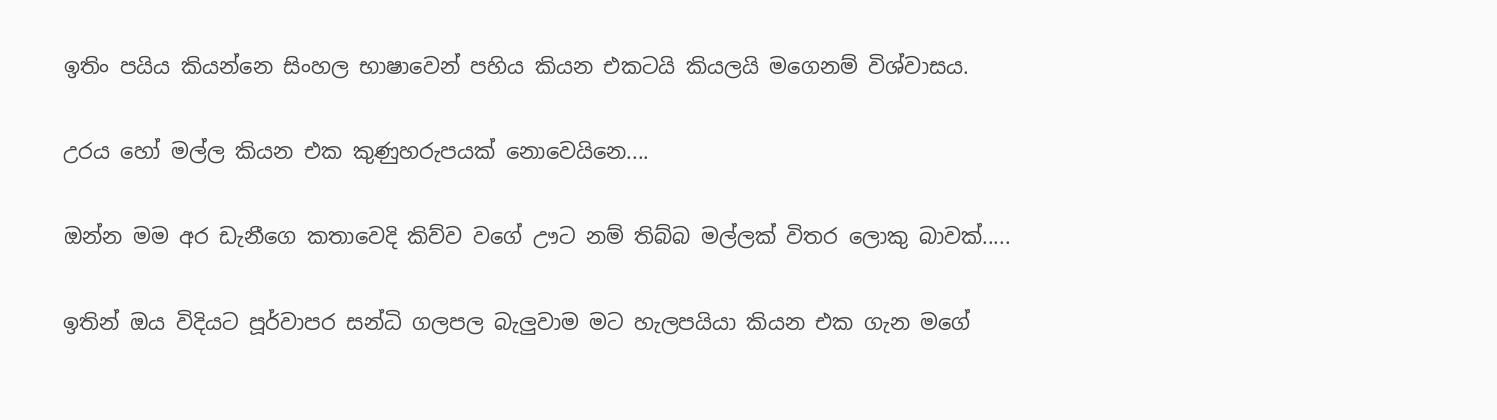ඉතිං පයිය කියන්නෙ සිංහල භාෂාවෙන් පහිය කියන එකටයි කියලයි මගෙනම් විශ්වාසය.

උරය හෝ මල්ල කියන එක කුණුහරුපයක් නොවෙයිනෙ....

ඔන්න මම අර ඩැනීගෙ කතාවෙදි කිව්ව වගේ ඌට නම් තිබ්බ මල්ලක් විතර ලොකු බාවක්.....

ඉතින් ඔය විදියට පූර්වාපර සන්ධි ගලපල බැලුවාම මට හැලපයියා කියන එක ගැන මගේ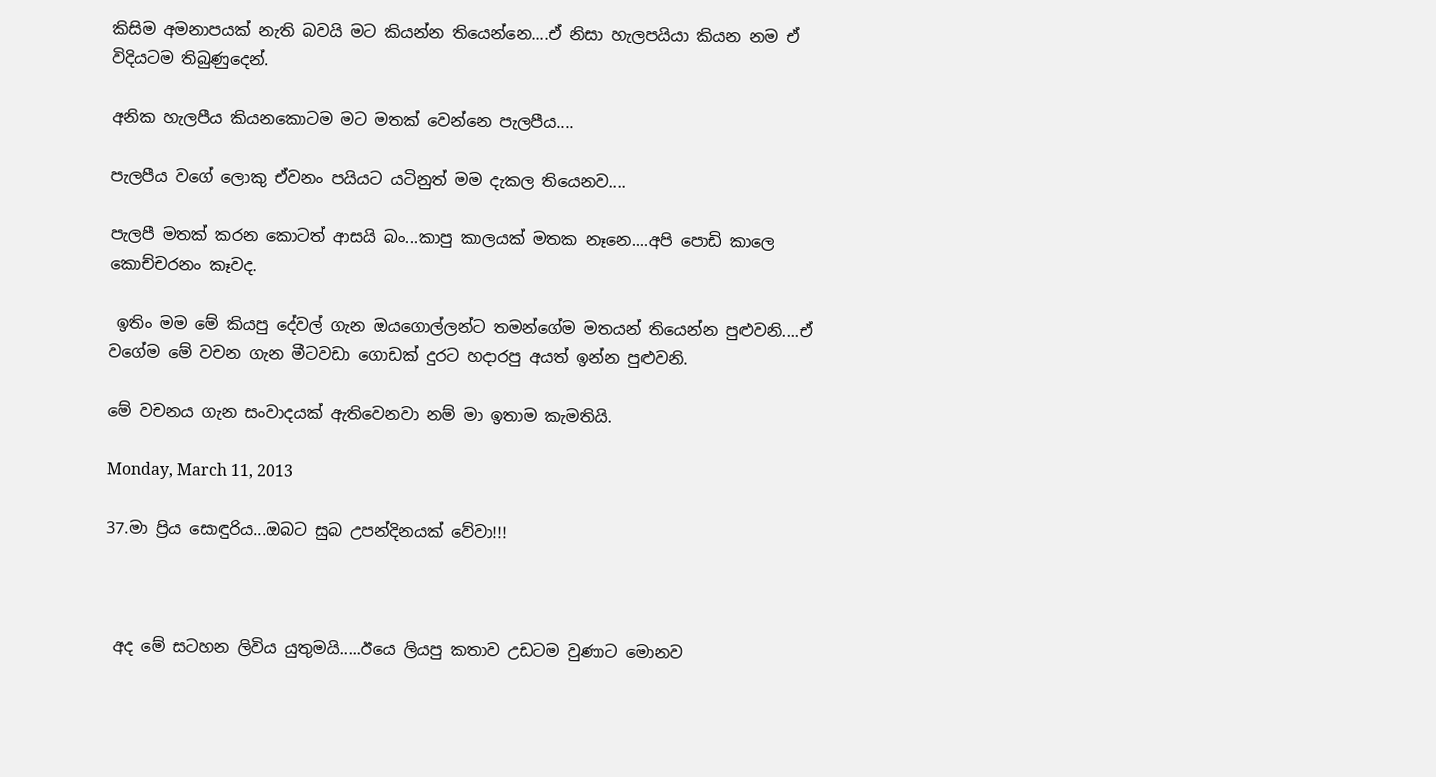කිසිම අමනාපයක් නැති බවයි මට කියන්න තියෙන්නෙ....ඒ නිසා හැලපයියා කියන නම ඒ විදියටම තිබුණුදෙන්.

අනික හැලපීය කියනකොටම මට මතක් වෙන්නෙ පැලපීය....

පැලපීය වගේ ලොකු ඒවනං පයියට යටිනුත් මම දැකල තියෙනව....

පැලපී මතක් කරන කොටත් ආසයි බං...කාපු කාලයක් මතක නෑනෙ....අපි පොඩි කාලෙ කොච්චරනං කෑවද.

 ඉතිං මම මේ කියපු දේවල් ගැන ඔයගොල්ලන්ට තමන්ගේම මතයන් තියෙන්න පුළුවනි....ඒ වගේම මේ වචන ගැන මීටවඩා ගොඩක් දුරට හදාරපු අයත් ඉන්න පුළුවනි.

මේ වචනය ගැන සංවාදයක් ඇතිවෙනවා නම් මා ඉතාම කැමතියි.

Monday, March 11, 2013

37.මා ප්‍රිය සොඳුරිය...ඔබට සුබ උපන්දිනයක් වේවා!!!



 අද මේ සටහන ලිවිය යුතුමයි.....ඊයෙ ලියපු කතාව උඩටම වුණාට මොනව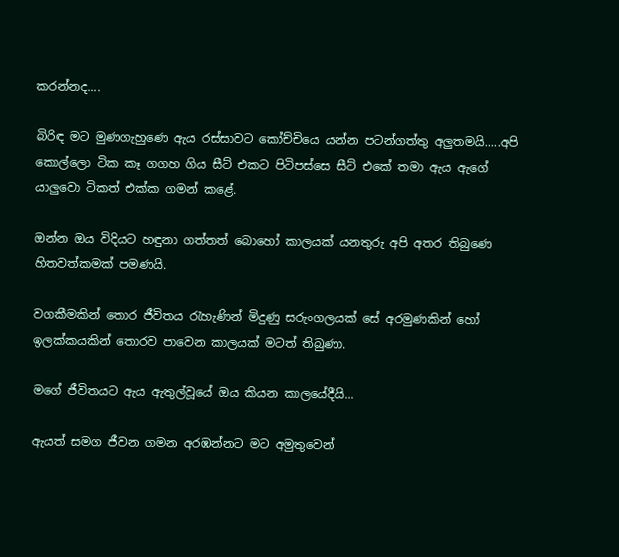කරන්නද....

බිරිඳ මට මුණගැහුණෙ ඇය රස්සාවට කෝච්චියෙ යන්න පටන්ගත්තු අලුතමයි.....අපි කොල්ලො ටික කෑ ගගහ ගිය සීට් එකට පිටිපස්සෙ සීට් එකේ තමා ඇය ඇගේ යාලුවො ටිකත් එක්ක ගමන් කළේ.

ඔන්න ඔය විදියට හඳුනා ගත්තත් බොහෝ කාලයක් යනතුරු අපි අතර තිබුණෙ හිතවත්කමක් පමණයි.

වගකීමකින් තොර ජීවිතය රැහැණින් මිදුණු සරුංගලයක් සේ අරමුණකින් හෝ ඉලක්කයකින් තොරව පාවෙන කාලයක් මටත් තිබුණා.

මගේ ජීවිතයට ඇය ඇතුල්වූයේ ඔය කියන කාලයේදීයි...

ඇයත් සමග ජීවන ගමන අරඹන්නට මට අමුතුවෙන්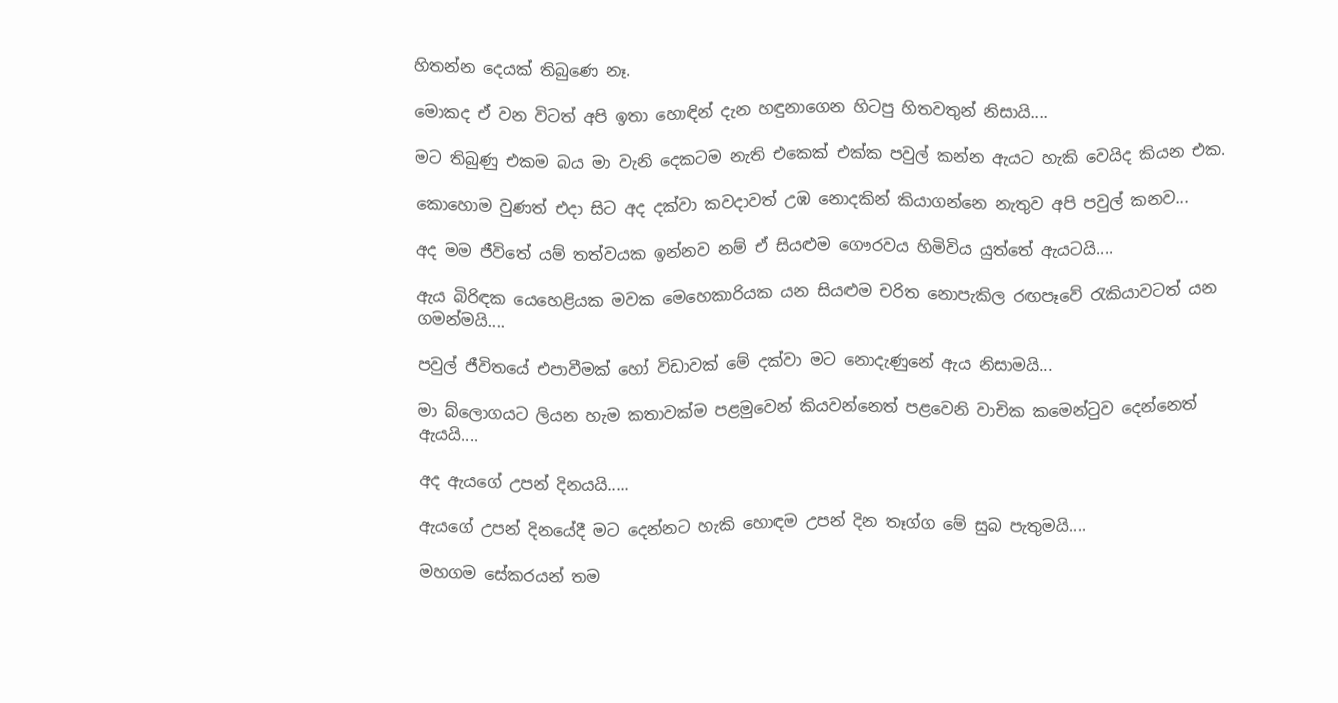හිතන්න දෙයක් තිබුණෙ නෑ.

මොකද ඒ වන විටත් අපි ඉතා හොඳින් දැන හඳුනාගෙන හිටපු හිතවතුන් නිසායි....

මට තිබුණු එකම බය මා වැනි දෙකටම නැති එකෙක් එක්ක පවුල් කන්න ඇයට හැකි වෙයිද කියන එක.

කොහොම වුණත් එදා සිට අද දක්වා කවදාවත් උඹ නොදකින් කියාගන්නෙ නැතුව අපි පවුල් කනව...

අද මම ජීවිතේ යම් තත්වයක ඉන්නව නම් ඒ සියළුම ගෞරවය හිමිවිය යුත්තේ ඇයටයි....

ඇය බිරිඳක යෙහෙළියක මවක මෙහෙකාරියක යන සියළුම චරිත නොපැකිල රඟපෑවේ රැකියාවටත් යන ගමන්මයි....

පවුල් ජීවිතයේ එපාවීමක් හෝ විඩාවක් මේ දක්වා මට නොදැණුනේ ඇය නිසාමයි...

මා බ්ලොගයට ලියන හැම කතාවක්ම පළමුවෙන් කියවන්නෙත් පළවෙනි වාචික කමෙන්ටුව දෙන්නෙත් ඇයයි....

අද ඇයගේ උපන් දිනයයි.....

ඇයගේ උපන් දිනයේදී මට දෙන්නට හැකි හොඳම උපන් දින තෑග්ග මේ සුබ පැතුමයි....

මහගම සේකරයන් තම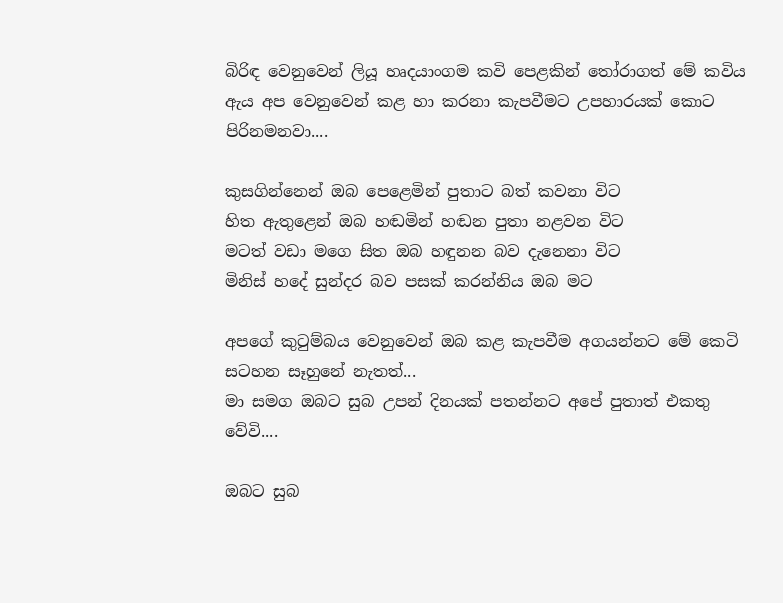බිරිඳ වෙනුවෙන් ලියූ හෘදයාංගම කවි පෙළකින් තෝරාගත් මේ කවිය ඇය අප වෙනුවෙන් කළ හා කරනා කැපවීමට උපහාරයක් කොට පිරිනමනවා....

කුසගින්නෙන් ඔබ පෙළෙමින් පුතාට බත් කවනා විට
හිත ඇතුළෙන් ඔබ හඬමින් හඬන පුතා නළවන විට
මටත් වඩා මගෙ සිත ඔබ හඳුනන බව දැනෙනා විට
මිනිස් හදේ සුන්දර බව පසක් කරන්නිය ඔබ මට

අපගේ කුටුම්බය වෙනුවෙන් ඔබ කළ කැපවීම අගයන්නට මේ කෙටි සටහන සෑහුනේ නැතත්...
මා සමග ඔබට සුබ උපන් දිනයක් පතන්නට අපේ පුතාත් එකතු වේවි....

ඔබට සුබ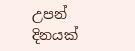උපන් දිනයක්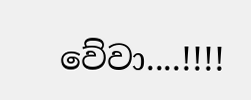වේවා....!!!!